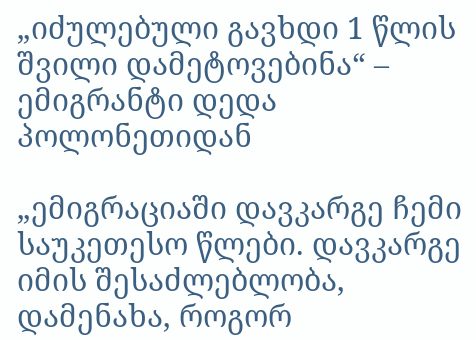„იძულებული გავხდი 1 წლის შვილი დამეტოვებინა“ – ემიგრანტი დედა პოლონეთიდან

„ემიგრაციაში დავკარგე ჩემი საუკეთესო წლები. დავკარგე იმის შესაძლებლობა, დამენახა, როგორ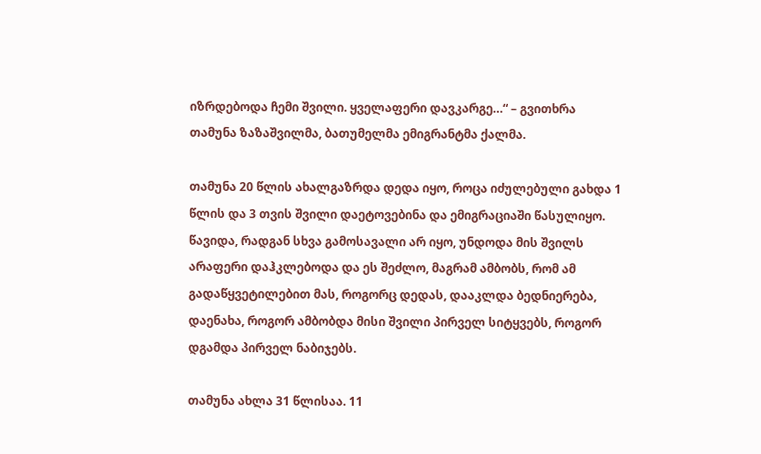იზრდებოდა ჩემი შვილი. ყველაფერი დავკარგე…“ – გვითხრა თამუნა ზაზაშვილმა, ბათუმელმა ემიგრანტმა ქალმა.

თამუნა 20 წლის ახალგაზრდა დედა იყო, როცა იძულებული გახდა 1 წლის და 3 თვის შვილი დაეტოვებინა და ემიგრაციაში წასულიყო. წავიდა, რადგან სხვა გამოსავალი არ იყო, უნდოდა მის შვილს არაფერი დაჰკლებოდა და ეს შეძლო, მაგრამ ამბობს, რომ ამ გადაწყვეტილებით მას, როგორც დედას, დააკლდა ბედნიერება, დაენახა, როგორ ამბობდა მისი შვილი პირველ სიტყვებს, როგორ დგამდა პირველ ნაბიჯებს.

თამუნა ახლა 31 წლისაა. 11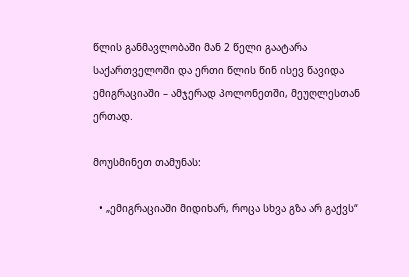წლის განმავლობაში მან 2 წელი გაატარა საქართველოში და ერთი წლის წინ ისევ წავიდა ემიგრაციაში – ამჯერად პოლონეთში, მეუღლესთან ერთად.

მოუსმინეთ თამუნას:

  • „ემიგრაციაში მიდიხარ, როცა სხვა გზა არ გაქვს“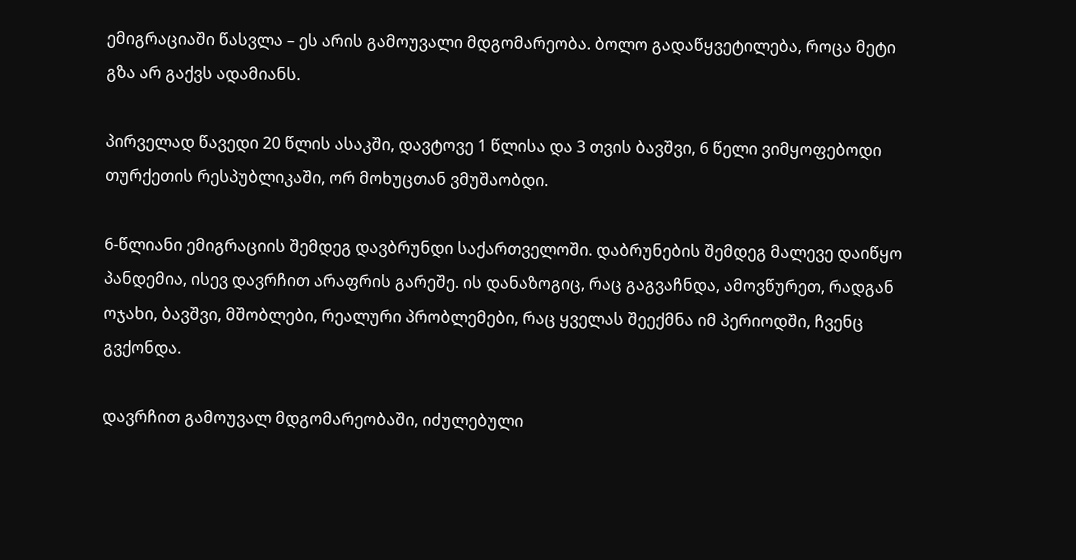ემიგრაციაში წასვლა – ეს არის გამოუვალი მდგომარეობა. ბოლო გადაწყვეტილება, როცა მეტი გზა არ გაქვს ადამიანს.

პირველად წავედი 20 წლის ასაკში, დავტოვე 1 წლისა და 3 თვის ბავშვი, 6 წელი ვიმყოფებოდი თურქეთის რესპუბლიკაში, ორ მოხუცთან ვმუშაობდი.

6-წლიანი ემიგრაციის შემდეგ დავბრუნდი საქართველოში. დაბრუნების შემდეგ მალევე დაიწყო პანდემია, ისევ დავრჩით არაფრის გარეშე. ის დანაზოგიც, რაც გაგვაჩნდა, ამოვწურეთ, რადგან ოჯახი, ბავშვი, მშობლები, რეალური პრობლემები, რაც ყველას შეექმნა იმ პერიოდში, ჩვენც გვქონდა.

დავრჩით გამოუვალ მდგომარეობაში, იძულებული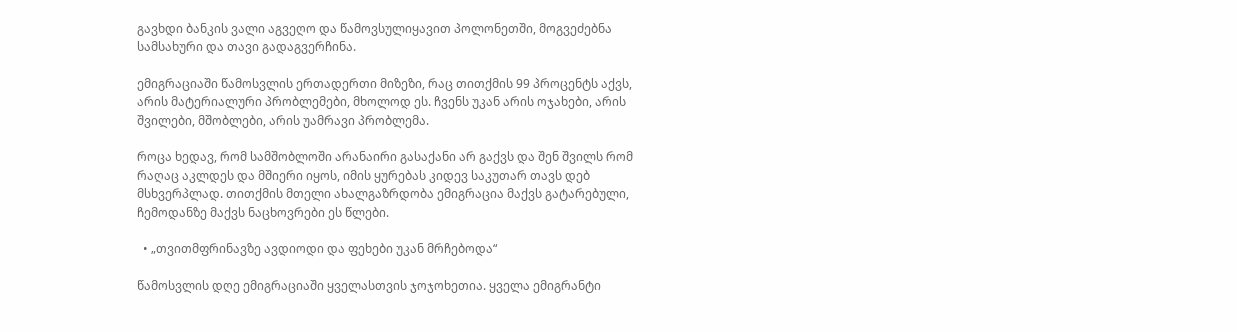გავხდი ბანკის ვალი აგვეღო და წამოვსულიყავით პოლონეთში, მოგვეძებნა სამსახური და თავი გადაგვერჩინა.

ემიგრაციაში წამოსვლის ერთადერთი მიზეზი, რაც თითქმის 99 პროცენტს აქვს, არის მატერიალური პრობლემები, მხოლოდ ეს. ჩვენს უკან არის ოჯახები, არის შვილები, მშობლები, არის უამრავი პრობლემა.

როცა ხედავ, რომ სამშობლოში არანაირი გასაქანი არ გაქვს და შენ შვილს რომ რაღაც აკლდეს და მშიერი იყოს, იმის ყურებას კიდევ საკუთარ თავს დებ მსხვერპლად. თითქმის მთელი ახალგაზრდობა ემიგრაცია მაქვს გატარებული, ჩემოდანზე მაქვს ნაცხოვრები ეს წლები.

  • „თვითმფრინავზე ავდიოდი და ფეხები უკან მრჩებოდა“

წამოსვლის დღე ემიგრაციაში ყველასთვის ჯოჯოხეთია. ყველა ემიგრანტი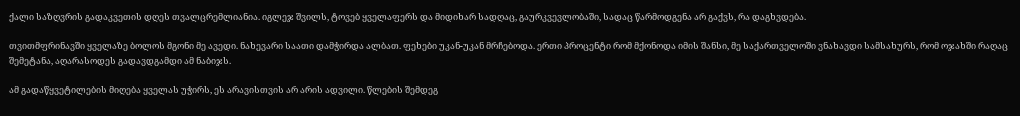ქალი საზღვრის გადაკვეთის დღეს თვალცრემლიანია. იგლეჯ შვილს, ტოვებ ყველაფერს და მიდიხარ სადღაც, გაურკვევლობაში, სადაც წარმოდგენა არ გაქვს, რა დაგხვდება.

თვითმფრინავში ყველაზე ბოლოს მგონი მე ავედი. ნახევარი საათი დამჭირდა ალბათ. ფეხები უკან-უკან მრჩებოდა. ერთი პროცენტი რომ მქონოდა იმის შანსი, მე საქართველოში ვნახავდი სამსახურს, რომ ოჯახში რაღაც შემეტანა, აღარასოდეს გადავდგამდი ამ ნაბიჯს.

ამ გადაწყვეტილების მიღება ყველას უჭირს, ეს არავისთვის არ არის ადვილი. წლების შემდეგ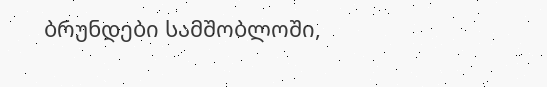ბრუნდები სამშობლოში,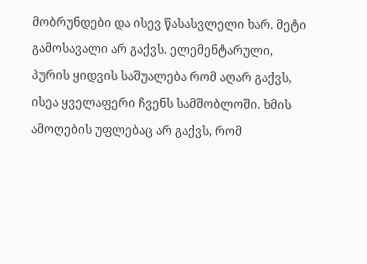მობრუნდები და ისევ წასასვლელი ხარ. მეტი გამოსავალი არ გაქვს. ელემენტარული, პურის ყიდვის საშუალება რომ აღარ გაქვს, ისეა ყველაფერი ჩვენს სამშობლოში. ხმის ამოღების უფლებაც არ გაქვს, რომ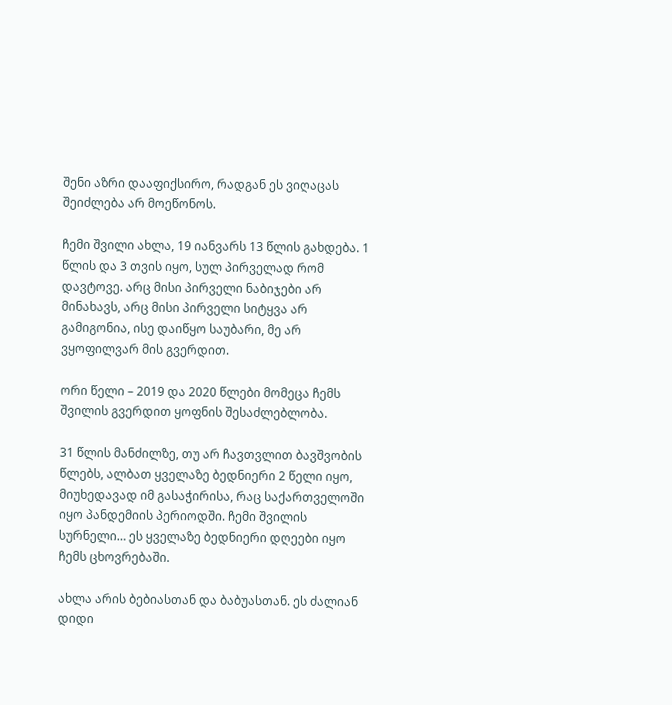შენი აზრი დააფიქსირო, რადგან ეს ვიღაცას შეიძლება არ მოეწონოს.

ჩემი შვილი ახლა, 19 იანვარს 13 წლის გახდება. 1 წლის და 3 თვის იყო, სულ პირველად რომ დავტოვე. არც მისი პირველი ნაბიჯები არ მინახავს, არც მისი პირველი სიტყვა არ გამიგონია, ისე დაიწყო საუბარი, მე არ ვყოფილვარ მის გვერდით.

ორი წელი – 2019 და 2020 წლები მომეცა ჩემს შვილის გვერდით ყოფნის შესაძლებლობა.

31 წლის მანძილზე, თუ არ ჩავთვლით ბავშვობის წლებს, ალბათ ყველაზე ბედნიერი 2 წელი იყო, მიუხედავად იმ გასაჭირისა, რაც საქართველოში იყო პანდემიის პერიოდში. ჩემი შვილის სურნელი… ეს ყველაზე ბედნიერი დღეები იყო ჩემს ცხოვრებაში.

ახლა არის ბებიასთან და ბაბუასთან. ეს ძალიან დიდი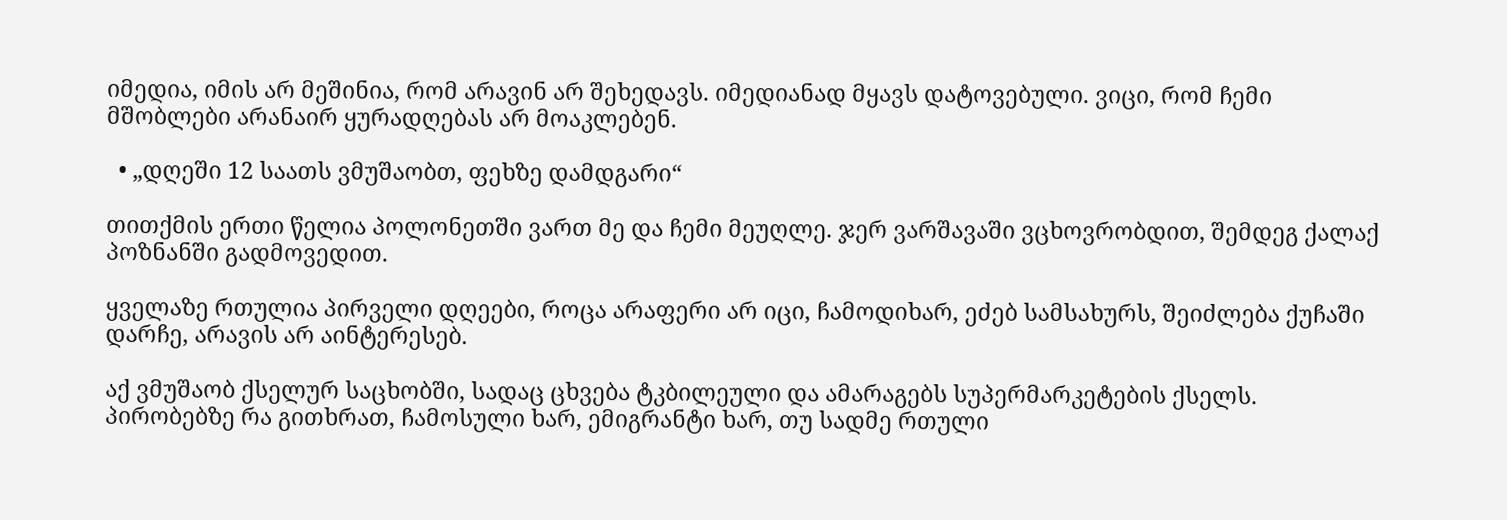იმედია, იმის არ მეშინია, რომ არავინ არ შეხედავს. იმედიანად მყავს დატოვებული. ვიცი, რომ ჩემი მშობლები არანაირ ყურადღებას არ მოაკლებენ.

  • „დღეში 12 საათს ვმუშაობთ, ფეხზე დამდგარი“

თითქმის ერთი წელია პოლონეთში ვართ მე და ჩემი მეუღლე. ჯერ ვარშავაში ვცხოვრობდით, შემდეგ ქალაქ პოზნანში გადმოვედით.

ყველაზე რთულია პირველი დღეები, როცა არაფერი არ იცი, ჩამოდიხარ, ეძებ სამსახურს, შეიძლება ქუჩაში დარჩე, არავის არ აინტერესებ.

აქ ვმუშაობ ქსელურ საცხობში, სადაც ცხვება ტკბილეული და ამარაგებს სუპერმარკეტების ქსელს. პირობებზე რა გითხრათ, ჩამოსული ხარ, ემიგრანტი ხარ, თუ სადმე რთული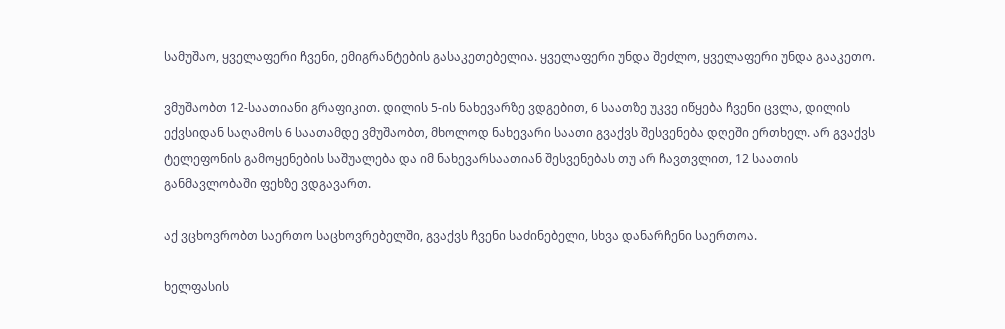სამუშაო, ყველაფერი ჩვენი, ემიგრანტების გასაკეთებელია. ყველაფერი უნდა შეძლო, ყველაფერი უნდა გააკეთო.

ვმუშაობთ 12-საათიანი გრაფიკით. დილის 5-ის ნახევარზე ვდგებით, 6 საათზე უკვე იწყება ჩვენი ცვლა, დილის ექვსიდან საღამოს 6 საათამდე ვმუშაობთ, მხოლოდ ნახევარი საათი გვაქვს შესვენება დღეში ერთხელ. არ გვაქვს ტელეფონის გამოყენების საშუალება და იმ ნახევარსაათიან შესვენებას თუ არ ჩავთვლით, 12 საათის განმავლობაში ფეხზე ვდგავართ.

აქ ვცხოვრობთ საერთო საცხოვრებელში, გვაქვს ჩვენი საძინებელი, სხვა დანარჩენი საერთოა.

ხელფასის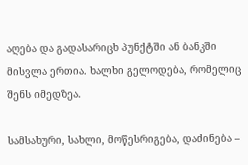აღება და გადასარიცხ პუნქტში ან ბანკში მისვლა ერთია. ხალხი გელოდება, რომელიც შენს იმედზეა.

სამსახური, სახლი, მოწესრიგება, დაძინება –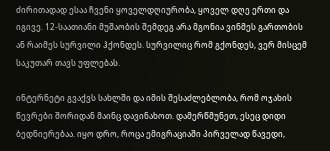ძირითადად ესაა ჩვენი ყოველდღიურობა, ყოველ დღე ერთი და იგივე. 12-საათიანი მუშაობის შემდეგ არა მგონია ვინმეს გართობის ან რაიმეს სურვილი ჰქონდეს. სურვილიც რომ გქონდეს, ვერ მისცემ საკუთარ თავს უფლებას.

ინტერნეტი გვაქვს სახლში და იმის შესაძლებლობა, რომ ოჯახის წევრები შორიდან მაინც დავინახოთ. დამერწმუნეთ, ესეც დიდი ბედნიერებაა. იყო დრო, როცა ემიგრაციაში პირველად წავედი,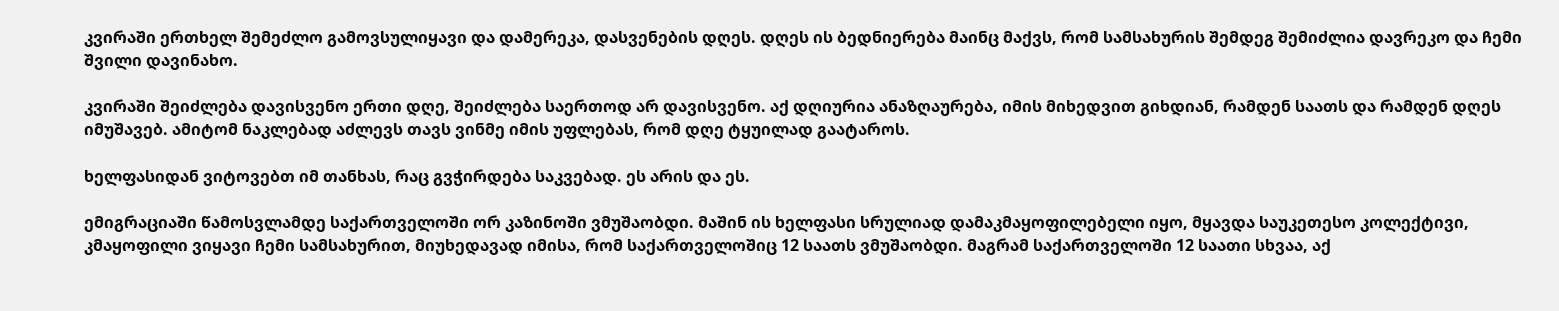კვირაში ერთხელ შემეძლო გამოვსულიყავი და დამერეკა, დასვენების დღეს. დღეს ის ბედნიერება მაინც მაქვს, რომ სამსახურის შემდეგ შემიძლია დავრეკო და ჩემი შვილი დავინახო.

კვირაში შეიძლება დავისვენო ერთი დღე, შეიძლება საერთოდ არ დავისვენო. აქ დღიურია ანაზღაურება, იმის მიხედვით გიხდიან, რამდენ საათს და რამდენ დღეს იმუშავებ. ამიტომ ნაკლებად აძლევს თავს ვინმე იმის უფლებას, რომ დღე ტყუილად გაატაროს.

ხელფასიდან ვიტოვებთ იმ თანხას, რაც გვჭირდება საკვებად. ეს არის და ეს.

ემიგრაციაში წამოსვლამდე საქართველოში ორ კაზინოში ვმუშაობდი. მაშინ ის ხელფასი სრულიად დამაკმაყოფილებელი იყო, მყავდა საუკეთესო კოლექტივი, კმაყოფილი ვიყავი ჩემი სამსახურით, მიუხედავად იმისა, რომ საქართველოშიც 12 საათს ვმუშაობდი. მაგრამ საქართველოში 12 საათი სხვაა, აქ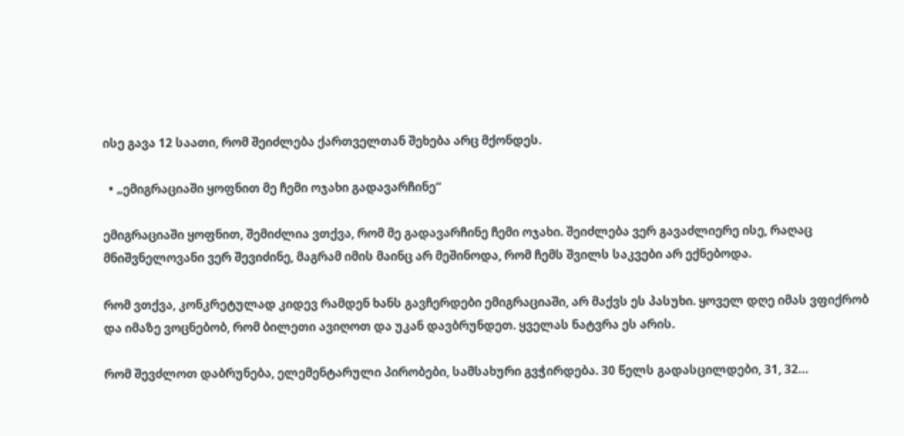ისე გავა 12 საათი, რომ შეიძლება ქართველთან შეხება არც მქონდეს.

  • „ემიგრაციაში ყოფნით მე ჩემი ოჯახი გადავარჩინე“

ემიგრაციაში ყოფნით, შემიძლია ვთქვა, რომ მე გადავარჩინე ჩემი ოჯახი. შეიძლება ვერ გავაძლიერე ისე, რაღაც მნიშვნელოვანი ვერ შევიძინე, მაგრამ იმის მაინც არ მეშინოდა, რომ ჩემს შვილს საკვები არ ექნებოდა.

რომ ვთქვა, კონკრეტულად კიდევ რამდენ ხანს გავჩერდები ემიგრაციაში, არ მაქვს ეს პასუხი. ყოველ დღე იმას ვფიქრობ და იმაზე ვოცნებობ, რომ ბილეთი ავიღოთ და უკან დავბრუნდეთ. ყველას ნატვრა ეს არის.

რომ შევძლოთ დაბრუნება, ელემენტარული პირობები, სამსახური გვჭირდება. 30 წელს გადასცილდები, 31, 32…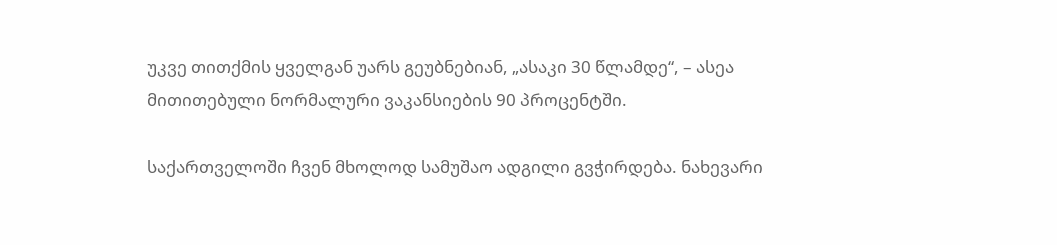უკვე თითქმის ყველგან უარს გეუბნებიან, „ასაკი 30 წლამდე“, – ასეა მითითებული ნორმალური ვაკანსიების 90 პროცენტში.

საქართველოში ჩვენ მხოლოდ სამუშაო ადგილი გვჭირდება. ნახევარი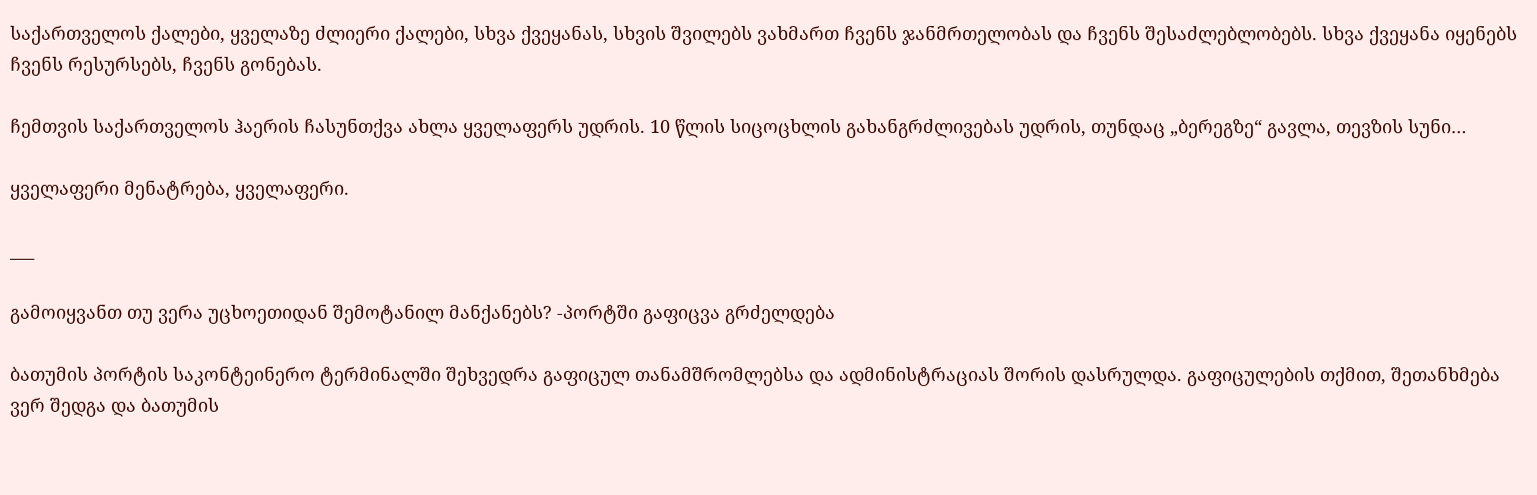საქართველოს ქალები, ყველაზე ძლიერი ქალები, სხვა ქვეყანას, სხვის შვილებს ვახმართ ჩვენს ჯანმრთელობას და ჩვენს შესაძლებლობებს. სხვა ქვეყანა იყენებს ჩვენს რესურსებს, ჩვენს გონებას.

ჩემთვის საქართველოს ჰაერის ჩასუნთქვა ახლა ყველაფერს უდრის. 10 წლის სიცოცხლის გახანგრძლივებას უდრის, თუნდაც „ბერეგზე“ გავლა, თევზის სუნი…

ყველაფერი მენატრება, ყველაფერი.

___

გამოიყვანთ თუ ვერა უცხოეთიდან შემოტანილ მანქანებს? -პორტში გაფიცვა გრძელდება

ბათუმის პორტის საკონტეინერო ტერმინალში შეხვედრა გაფიცულ თანამშრომლებსა და ადმინისტრაციას შორის დასრულდა. გაფიცულების თქმით, შეთანხმება ვერ შედგა და ბათუმის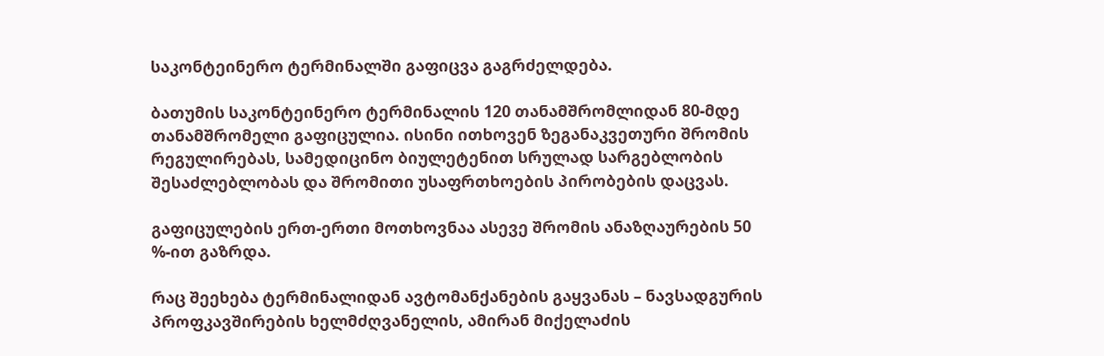საკონტეინერო ტერმინალში გაფიცვა გაგრძელდება.

ბათუმის საკონტეინერო ტერმინალის 120 თანამშრომლიდან 80-მდე თანამშრომელი გაფიცულია. ისინი ითხოვენ ზეგანაკვეთური შრომის რეგულირებას, სამედიცინო ბიულეტენით სრულად სარგებლობის შესაძლებლობას და შრომითი უსაფრთხოების პირობების დაცვას.

გაფიცულების ერთ-ერთი მოთხოვნაა ასევე შრომის ანაზღაურების 50 %-ით გაზრდა.

რაც შეეხება ტერმინალიდან ავტომანქანების გაყვანას – ნავსადგურის პროფკავშირების ხელმძღვანელის, ამირან მიქელაძის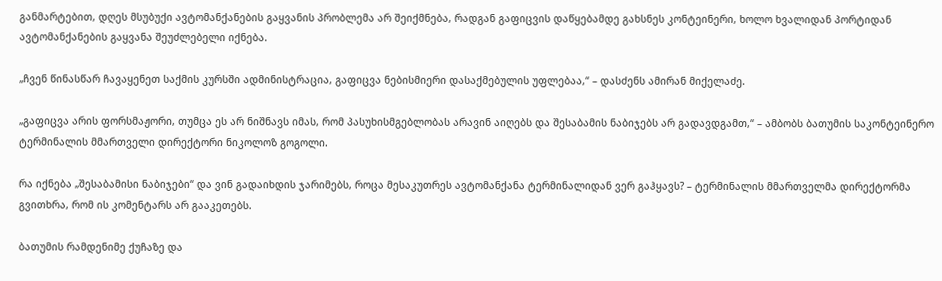განმარტებით, დღეს მსუბუქი ავტომანქანების გაყვანის პრობლემა არ შეიქმნება, რადგან გაფიცვის დაწყებამდე გახსნეს კონტეინერი, ხოლო ხვალიდან პორტიდან ავტომანქანების გაყვანა შეუძლებელი იქნება.

„ჩვენ წინასწარ ჩავაყენეთ საქმის კურსში ადმინისტრაცია, გაფიცვა ნებისმიერი დასაქმებულის უფლებაა,“ – დასძენს ამირან მიქელაძე.

„გაფიცვა არის ფორსმაჟორი, თუმცა ეს არ ნიშნავს იმას, რომ პასუხისმგებლობას არავინ აიღებს და შესაბამის ნაბიჯებს არ გადავდგამთ,“ – ამბობს ბათუმის საკონტეინერო ტერმინალის მმართველი დირექტორი ნიკოლოზ გოგოლი.

რა იქნება „შესაბამისი ნაბიჯები“ და ვინ გადაიხდის ჯარიმებს, როცა მესაკუთრეს ავტომანქანა ტერმინალიდან ვერ გაჰყავს? – ტერმინალის მმართველმა დირექტორმა გვითხრა, რომ ის კომენტარს არ გააკეთებს.

ბათუმის რამდენიმე ქუჩაზე და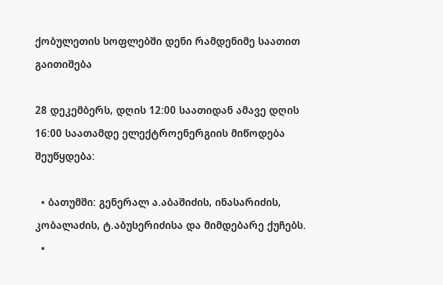ქობულეთის სოფლებში დენი რამდენიმე საათით გაითიშება

28 დეკემბერს, დღის 12:00 საათიდან ამავე დღის 16:00 საათამდე ელექტროენერგიის მიწოდება შეუწყდება:

  • ბათუმში: გენერალ ა.აბაშიძის, ინასარიძის, კობალაძის, ტ.აბუსერიძისა და მიმდებარე ქუჩებს.
  •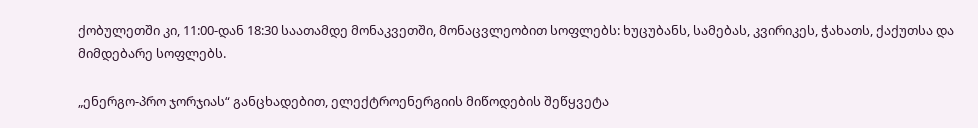ქობულეთში კი, 11:00-დან 18:30 საათამდე მონაკვეთში, მონაცვლეობით სოფლებს: ხუცუბანს, სამებას, კვირიკეს, ჭახათს, ქაქუთსა და მიმდებარე სოფლებს.

„ენერგო-პრო ჯორჯიას“ განცხადებით, ელექტროენერგიის მიწოდების შეწყვეტა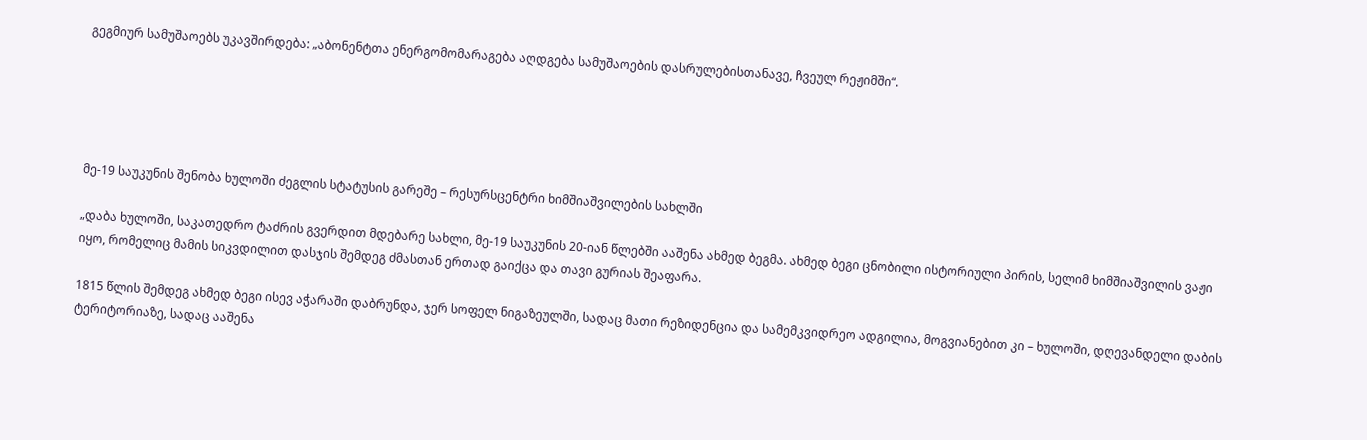გეგმიურ სამუშაოებს უკავშირდება: „აბონენტთა ენერგომომარაგება აღდგება სამუშაოების დასრულებისთანავე, ჩვეულ რეჟიმში“.





მე-19 საუკუნის შენობა ხულოში ძეგლის სტატუსის გარეშე – რესურსცენტრი ხიმშიაშვილების სახლში

„დაბა ხულოში, საკათედრო ტაძრის გვერდით მდებარე სახლი, მე-19 საუკუნის 20-იან წლებში ააშენა ახმედ ბეგმა. ახმედ ბეგი ცნობილი ისტორიული პირის, სელიმ ხიმშიაშვილის ვაჟი იყო, რომელიც მამის სიკვდილით დასჯის შემდეგ ძმასთან ერთად გაიქცა და თავი გურიას შეაფარა.

1815 წლის შემდეგ ახმედ ბეგი ისევ აჭარაში დაბრუნდა, ჯერ სოფელ ნიგაზეულში, სადაც მათი რეზიდენცია და სამემკვიდრეო ადგილია, მოგვიანებით კი – ხულოში, დღევანდელი დაბის ტერიტორიაზე, სადაც ააშენა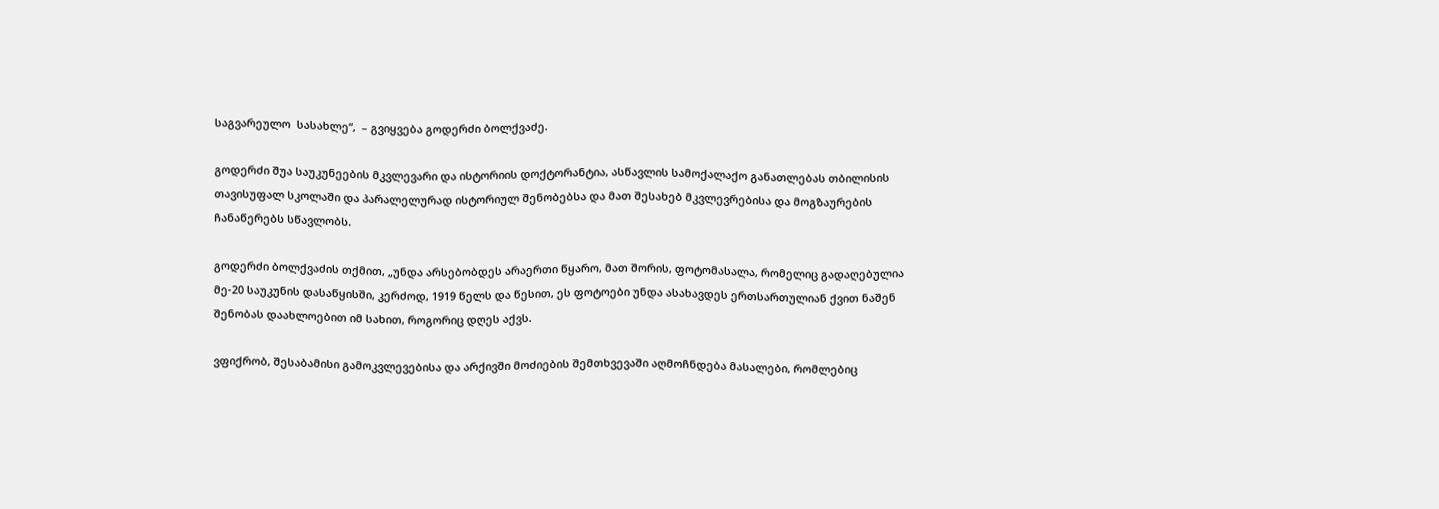საგვარეულო  სასახლე“,  – გვიყვება გოდერძი ბოლქვაძე.

გოდერძი შუა საუკუნეების მკვლევარი და ისტორიის დოქტორანტია, ასწავლის სამოქალაქო განათლებას თბილისის თავისუფალ სკოლაში და პარალელურად ისტორიულ შენობებსა და მათ შესახებ მკვლევრებისა და მოგზაურების ჩანაწერებს სწავლობს.

გოდერძი ბოლქვაძის თქმით, „უნდა არსებობდეს არაერთი წყარო, მათ შორის, ფოტომასალა, რომელიც გადაღებულია მე-20 საუკუნის დასაწყისში, კერძოდ, 1919 წელს და წესით, ეს ფოტოები უნდა ასახავდეს ერთსართულიან ქვით ნაშენ შენობას დაახლოებით იმ სახით, როგორიც დღეს აქვს.

ვფიქრობ, შესაბამისი გამოკვლევებისა და არქივში მოძიების შემთხვევაში აღმოჩნდება მასალები, რომლებიც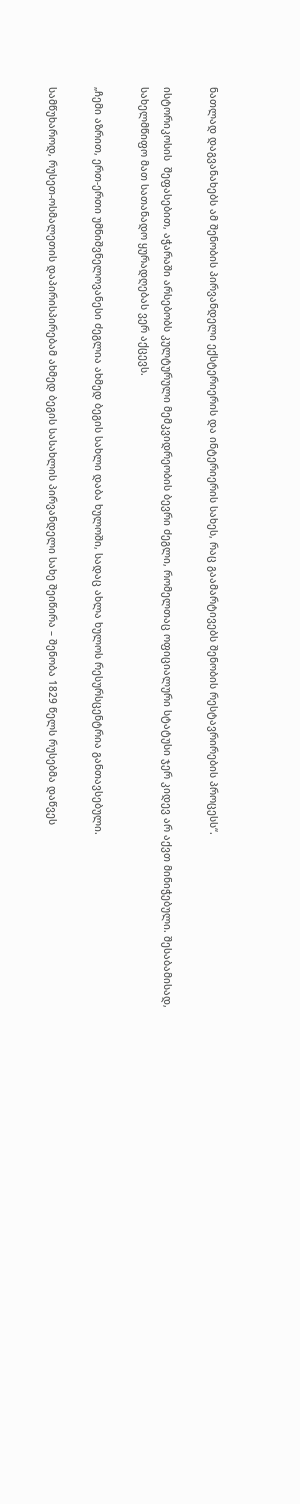ნათლად დაგვანახებს ამ შენობის პირვანდელი ექსტერიერის და ინტერიერის სახეს, რაც გაამარტივებს შენობის რესტავრირების პროცესს“.

ისტორიკოსის  შეფასებით, აჭარაში არსებობს კულტურული მემკვიდრეობის ბევრი ძეგლი, რომელთაც ოფიციალური სტატუსი ჯერ კიდევ არ აქვთ მინიჭებული. შესაბამისად, სახელმწიფო მათ სათანადო ყურადღებას ვერ აქცევს.

„ჩემი აზრით, ერთ-ერთი უმნიშვნელოვანესი ძეგლია ახმედ ბეგის სახლი დაბა ხულოში, სადაც ახლა ხულოს რესურსცენტრია განთავსებული.

სამწუხაროდ, რუსეთ-ოსმალეთის დაპირისპირებამ ახმედ ბეგის სასახლის პირვანდელი სახე შეიწირა – შენობა 1829 წელს რუსებმა დაწვეს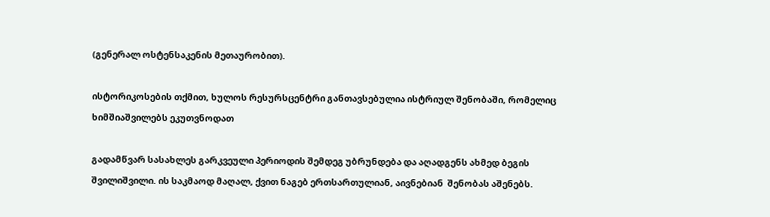(გენერალ ოსტენსაკენის მეთაურობით).

ისტორიკოსების თქმით, ხულოს რესურსცენტრი განთავსებულია ისტრიულ შენობაში, რომელიც ხიმშიაშვილებს ეკუთვნოდათ

გადამწვარ სასახლეს გარკვეული პერიოდის შემდეგ უბრუნდება და აღადგენს ახმედ ბეგის  შვილიშვილი. ის საკმაოდ მაღალ, ქვით ნაგებ ერთსართულიან, აივნებიან  შენობას აშენებს.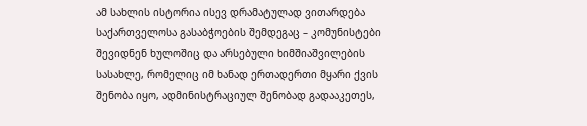ამ სახლის ისტორია ისევ დრამატულად ვითარდება საქართველოსა გასაბჭოების შემდეგაც – კომუნისტები შევიდნენ ხულოშიც და არსებული ხიმშიაშვილების სასახლე, რომელიც იმ ხანად ერთადერთი მყარი ქვის შენობა იყო, ადმინისტრაციულ შენობად გადააკეთეს,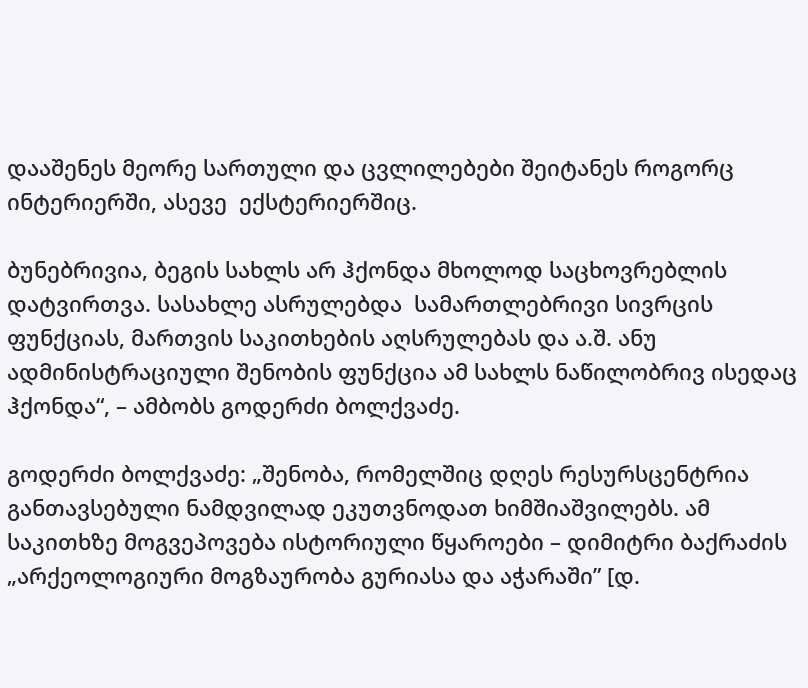დააშენეს მეორე სართული და ცვლილებები შეიტანეს როგორც ინტერიერში, ასევე  ექსტერიერშიც.

ბუნებრივია, ბეგის სახლს არ ჰქონდა მხოლოდ საცხოვრებლის დატვირთვა. სასახლე ასრულებდა  სამართლებრივი სივრცის ფუნქციას, მართვის საკითხების აღსრულებას და ა.შ. ანუ ადმინისტრაციული შენობის ფუნქცია ამ სახლს ნაწილობრივ ისედაც ჰქონდა“, – ამბობს გოდერძი ბოლქვაძე.

გოდერძი ბოლქვაძე: „შენობა, რომელშიც დღეს რესურსცენტრია განთავსებული ნამდვილად ეკუთვნოდათ ხიმშიაშვილებს. ამ საკითხზე მოგვეპოვება ისტორიული წყაროები – დიმიტრი ბაქრაძის „არქეოლოგიური მოგზაურობა გურიასა და აჭარაში” [დ.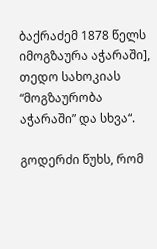ბაქრაძემ 1878 წელს იმოგზაურა აჭარაში], თედო სახოკიას “მოგზაურობა აჭარაში” და სხვა“.

გოდერძი წუხს, რომ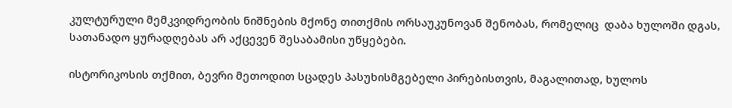კულტურული მემკვიდრეობის ნიშნების მქონე თითქმის ორსაუკუნოვან შენობას, რომელიც  დაბა ხულოში დგას, სათანადო ყურადღებას არ აქცევენ შესაბამისი უწყებები.

ისტორიკოსის თქმით, ბევრი მეთოდით სცადეს პასუხისმგებელი პირებისთვის, მაგალითად, ხულოს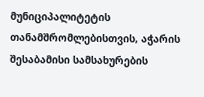მუნიციპალიტეტის თანამშრომლებისთვის, აჭარის შესაბამისი სამსახურების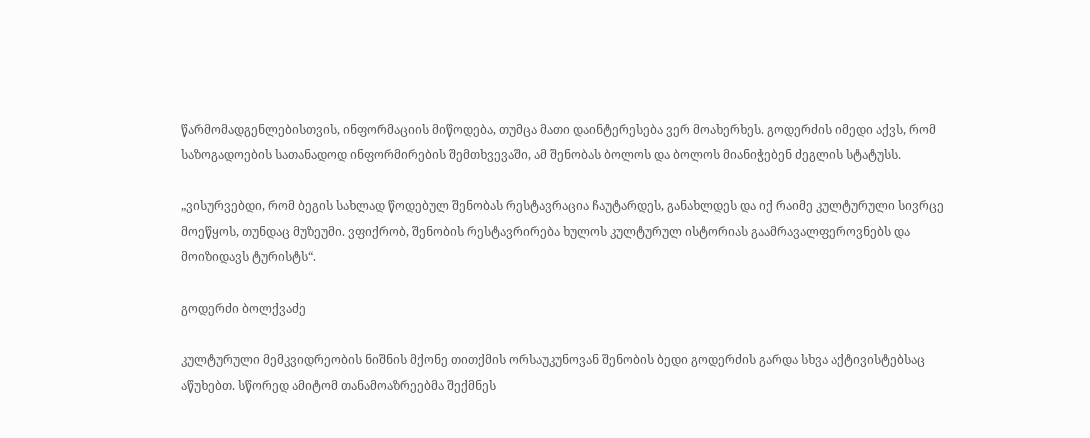წარმომადგენლებისთვის, ინფორმაციის მიწოდება, თუმცა მათი დაინტერესება ვერ მოახერხეს. გოდერძის იმედი აქვს, რომ საზოგადოების სათანადოდ ინფორმირების შემთხვევაში, ამ შენობას ბოლოს და ბოლოს მიანიჭებენ ძეგლის სტატუსს.

„ვისურვებდი, რომ ბეგის სახლად წოდებულ შენობას რესტავრაცია ჩაუტარდეს, განახლდეს და იქ რაიმე კულტურული სივრცე მოეწყოს, თუნდაც მუზეუმი. ვფიქრობ, შენობის რესტავრირება ხულოს კულტურულ ისტორიას გაამრავალფეროვნებს და მოიზიდავს ტურისტს“.

გოდერძი ბოლქვაძე

კულტურული მემკვიდრეობის ნიშნის მქონე თითქმის ორსაუკუნოვან შენობის ბედი გოდერძის გარდა სხვა აქტივისტებსაც აწუხებთ. სწორედ ამიტომ თანამოაზრეებმა შექმნეს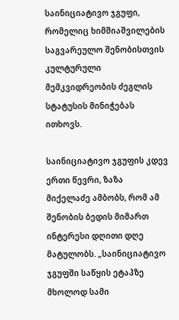საინიციატივო ჯგუფი, რომელიც ხიმშიაშვილების საგვარეულო შენობისთვის კულტურული მემკვიდრეობის ძეგლის სტატუსის მინიჭებას ითხოვს.

საინიციატივო ჯგუფის კდევ ერთი წევრი, ზაზა მიქელაძე ამბობს, რომ ამ შენობის ბედის მიმართ ინტერესი დღითი დღე მატულობს. „საინიციატივო ჯგუფში საწყის ეტაპზე მხოლოდ სამი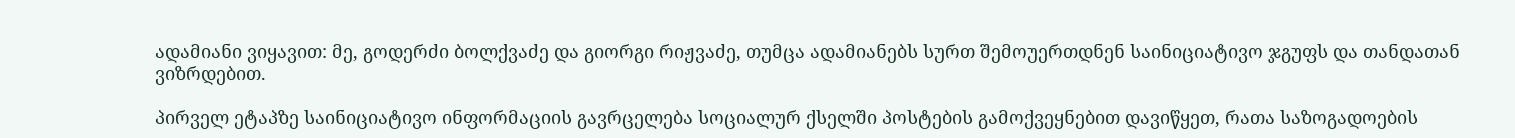ადამიანი ვიყავით: მე, გოდერძი ბოლქვაძე და გიორგი რიჟვაძე, თუმცა ადამიანებს სურთ შემოუერთდნენ საინიციატივო ჯგუფს და თანდათან ვიზრდებით.

პირველ ეტაპზე საინიციატივო ინფორმაციის გავრცელება სოციალურ ქსელში პოსტების გამოქვეყნებით დავიწყეთ, რათა საზოგადოების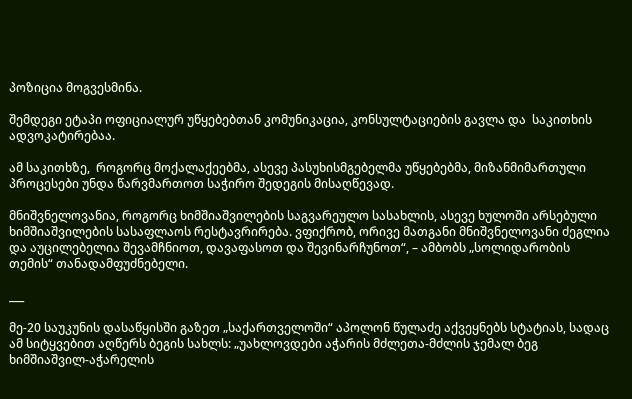პოზიცია მოგვესმინა.

შემდეგი ეტაპი ოფიციალურ უწყებებთან კომუნიკაცია, კონსულტაციების გავლა და  საკითხის ადვოკატირებაა.

ამ საკითხზე,  როგორც მოქალაქეებმა, ასევე პასუხისმგებელმა უწყებებმა, მიზანმიმართული პროცესები უნდა წარვმართოთ საჭირო შედეგის მისაღწევად.

მნიშვნელოვანია, როგორც ხიმშიაშვილების საგვარეულო სასახლის, ასევე ხულოში არსებული ხიმშიაშვილების სასაფლაოს რესტავრირება. ვფიქრობ, ორივე მათგანი მნიშვნელოვანი ძეგლია და აუცილებელია შევამჩნიოთ, დავაფასოთ და შევინარჩუნოთ“, – ამბობს „სოლიდარობის თემის“ თანადამფუძნებელი.

___

მე-20 საუკუნის დასაწყისში გაზეთ „საქართველოში“ აპოლონ წულაძე აქვეყნებს სტატიას, სადაც ამ სიტყვებით აღწერს ბეგის სახლს: „უახლოვდები აჭარის მძლეთა-მძლის ჯემალ ბეგ ხიმშიაშვილ-აჭარელის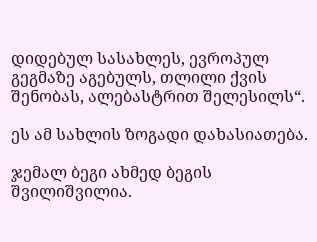დიდებულ სასახლეს, ევროპულ გეგმაზე აგებულს, თლილი ქვის შენობას, ალებასტრით შელესილს“.

ეს ამ სახლის ზოგადი დახასიათება.

ჯემალ ბეგი ახმედ ბეგის შვილიშვილია.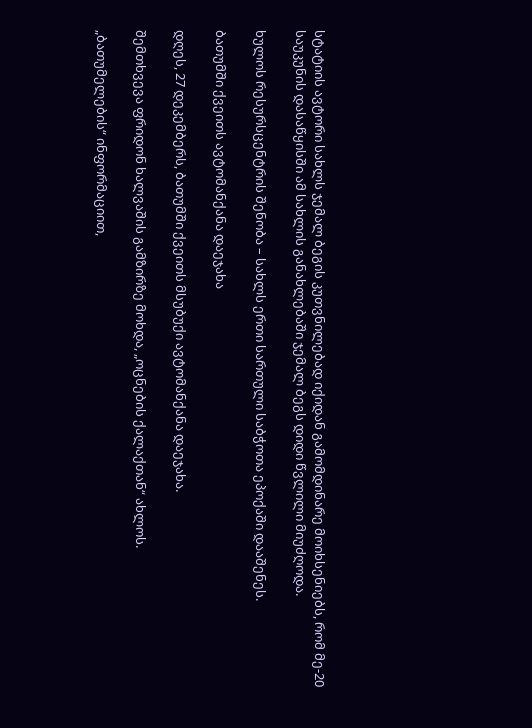სტატიის ავტორი სახლს ჯემალ ბეგის კუთვნილებად იქიდან გამომდინარე მოიხსენიებს, რომ მე-20 საუკუნის დასაწყისში ამ სახლის განახლებაში ჯემალ ბეგს დიდი წვლილი მიუძღოდა.

ხულოს რესურსცენტრის შენობა – სახლს ერთი სართული საბჭოთა ეპოქაში დააშენეს.

ბათუმში ქვეითს ავტომანქანა დაეჯახა

დღეს, 27 დეკემბერს, ბათუმში ქვეითს მსუბუქი ავტომანქანა დაეჯახა.

შემთხვევა ფრიდონ ხალვაშის გამზირზე მოხდა, „ოცნების ქალაქთან“ ახლოს.

„ბათუმელების“ ინფორმაციით,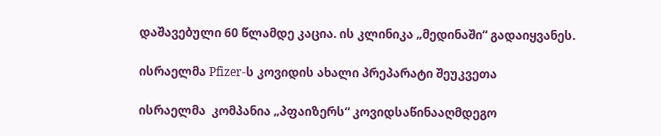დაშავებული 60 წლამდე კაცია. ის კლინიკა „მედინაში“ გადაიყვანეს.

ისრაელმა Pfizer-ს კოვიდის ახალი პრეპარატი შეუკვეთა

ისრაელმა  კომპანია „პფაიზერს“ კოვიდსაწინააღმდეგო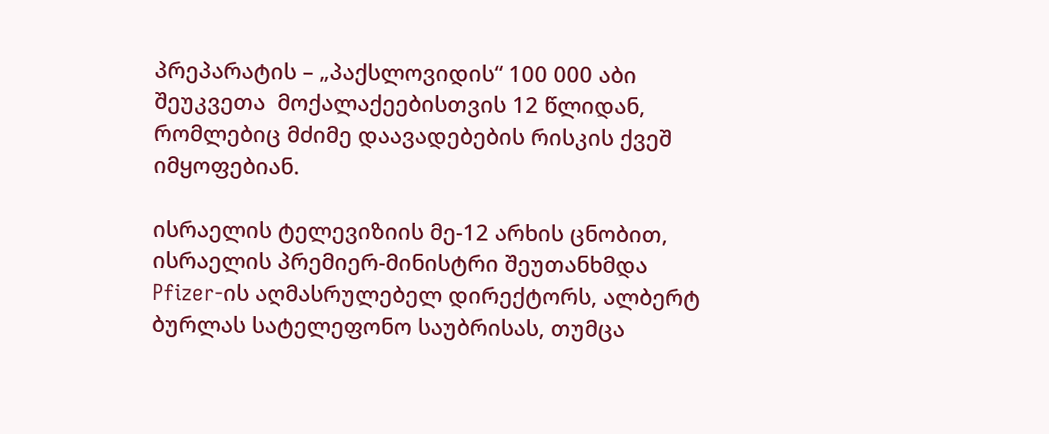პრეპარატის – „პაქსლოვიდის“ 100 000 აბი შეუკვეთა  მოქალაქეებისთვის 12 წლიდან, რომლებიც მძიმე დაავადებების რისკის ქვეშ იმყოფებიან.

ისრაელის ტელევიზიის მე-12 არხის ცნობით,  ისრაელის პრემიერ-მინისტრი შეუთანხმდა Pfizer-ის აღმასრულებელ დირექტორს, ალბერტ ბურლას სატელეფონო საუბრისას, თუმცა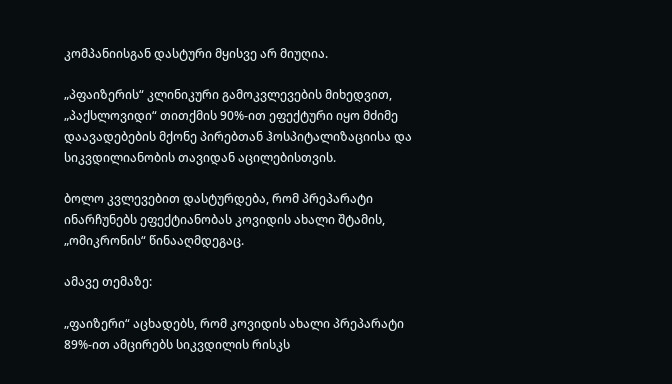კომპანიისგან დასტური მყისვე არ მიუღია.

„პფაიზერის“ კლინიკური გამოკვლევების მიხედვით, „პაქსლოვიდი“ თითქმის 90%-ით ეფექტური იყო მძიმე დაავადებების მქონე პირებთან ჰოსპიტალიზაციისა და სიკვდილიანობის თავიდან აცილებისთვის.

ბოლო კვლევებით დასტურდება, რომ პრეპარატი ინარჩუნებს ეფექტიანობას კოვიდის ახალი შტამის, „ომიკრონის“ წინააღმდეგაც.

ამავე თემაზე:

„ფაიზერი“ აცხადებს, რომ კოვიდის ახალი პრეპარატი 89%-ით ამცირებს სიკვდილის რისკს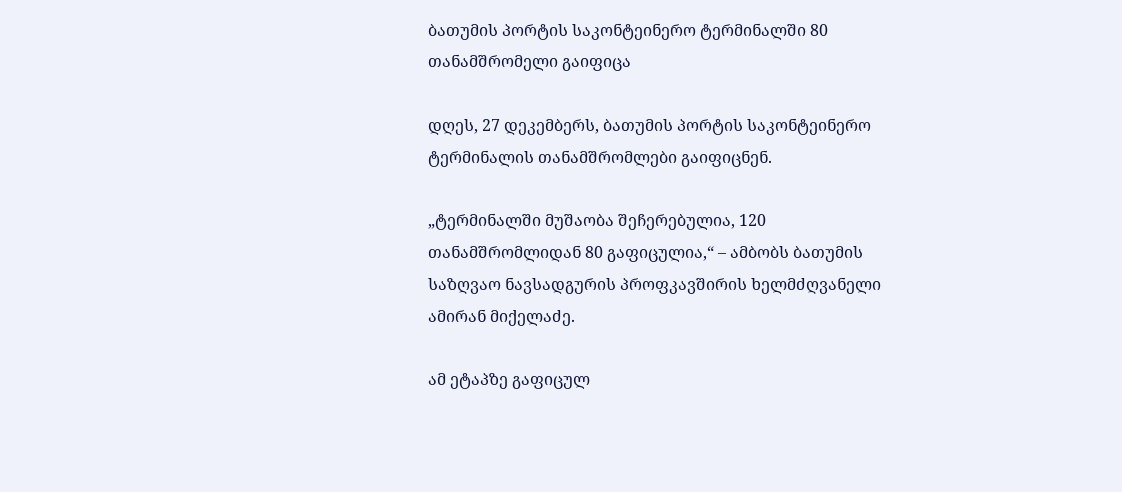ბათუმის პორტის საკონტეინერო ტერმინალში 80 თანამშრომელი გაიფიცა

დღეს, 27 დეკემბერს, ბათუმის პორტის საკონტეინერო ტერმინალის თანამშრომლები გაიფიცნენ.

„ტერმინალში მუშაობა შეჩერებულია, 120 თანამშრომლიდან 80 გაფიცულია,“ – ამბობს ბათუმის საზღვაო ნავსადგურის პროფკავშირის ხელმძღვანელი ამირან მიქელაძე.

ამ ეტაპზე გაფიცულ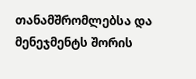თანამშრომლებსა და მენეჯმენტს შორის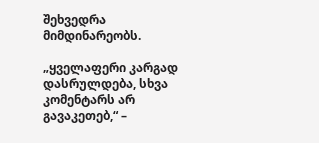შეხვედრა მიმდინარეობს.

„ყველაფერი კარგად დასრულდება, სხვა კომენტარს არ გავაკეთებ,“ –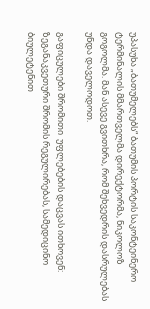უპასუხა „ბათუმელებს“ ბათუმის პორტის საკონტეინერო ტერმინალის მმართველმა დირექტორმა, ნიკოლოზ გოგოლმა. მან ასევე გვითხრა, რომ შეხვედრის დასრულებას უნდა დაველოდოთ.

გაფიცულები შრომითი  უფლებების დაცვას ითხოვენ: ზეგანაკვეთური შრომის რეგულირებას, სამედიცინო ბიულეტენით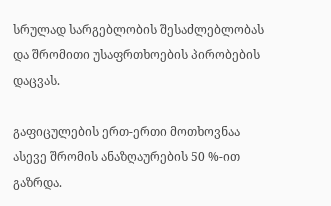სრულად სარგებლობის შესაძლებლობას და შრომითი უსაფრთხოების პირობების დაცვას.

გაფიცულების ერთ-ერთი მოთხოვნაა ასევე შრომის ანაზღაურების 50 %-ით გაზრდა.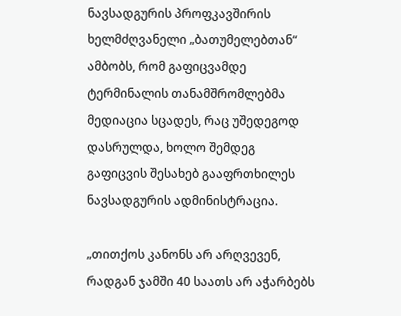ნავსადგურის პროფკავშირის ხელმძღვანელი „ბათუმელებთან“ ამბობს, რომ გაფიცვამდე ტერმინალის თანამშრომლებმა მედიაცია სცადეს, რაც უშედეგოდ დასრულდა, ხოლო შემდეგ გაფიცვის შესახებ გააფრთხილეს ნავსადგურის ადმინისტრაცია.

„თითქოს კანონს არ არღვევენ, რადგან ჯამში 40 საათს არ აჭარბებს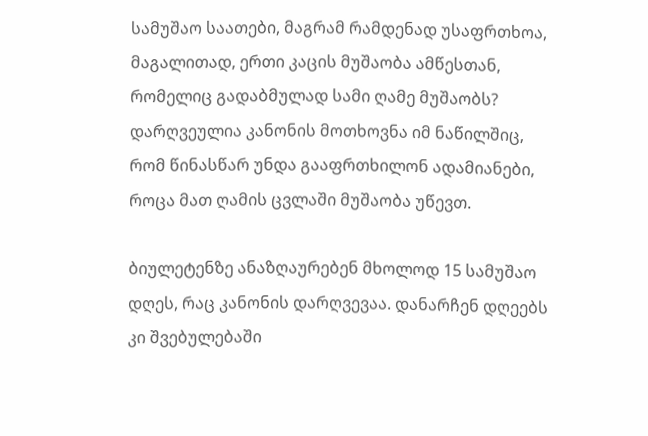სამუშაო საათები, მაგრამ რამდენად უსაფრთხოა, მაგალითად, ერთი კაცის მუშაობა ამწესთან, რომელიც გადაბმულად სამი ღამე მუშაობს? დარღვეულია კანონის მოთხოვნა იმ ნაწილშიც, რომ წინასწარ უნდა გააფრთხილონ ადამიანები, როცა მათ ღამის ცვლაში მუშაობა უწევთ.

ბიულეტენზე ანაზღაურებენ მხოლოდ 15 სამუშაო დღეს, რაც კანონის დარღვევაა. დანარჩენ დღეებს კი შვებულებაში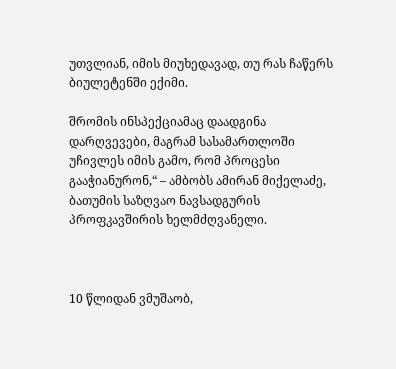უთვლიან, იმის მიუხედავად, თუ რას ჩაწერს ბიულეტენში ექიმი.

შრომის ინსპექციამაც დაადგინა დარღვევები, მაგრამ სასამართლოში უჩივლეს იმის გამო, რომ პროცესი გააჭიანურონ,“ – ამბობს ამირან მიქელაძე, ბათუმის საზღვაო ნავსადგურის პროფკავშირის ხელმძღვანელი.



10 წლიდან ვმუშაობ,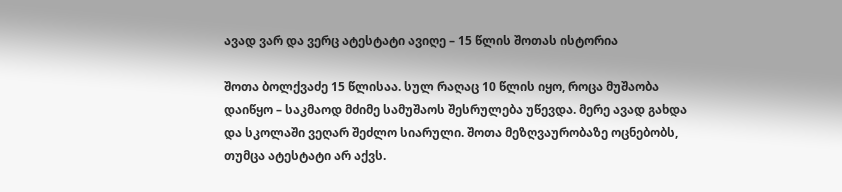ავად ვარ და ვერც ატესტატი ავიღე – 15 წლის შოთას ისტორია

შოთა ბოლქვაძე 15 წლისაა. სულ რაღაც 10 წლის იყო, როცა მუშაობა დაიწყო – საკმაოდ მძიმე სამუშაოს შესრულება უწევდა. მერე ავად გახდა და სკოლაში ვეღარ შეძლო სიარული. შოთა მეზღვაურობაზე ოცნებობს, თუმცა ატესტატი არ აქვს.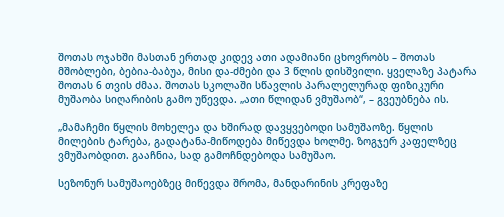შოთას ოჯახში მასთან ერთად კიდევ ათი ადამიანი ცხოვრობს – შოთას მშობლები, ბებია-ბაბუა, მისი და-ძმები და 3 წლის დისშვილი. ყველაზე პატარა შოთას 6 თვის ძმაა. შოთას სკოლაში სწავლის პარალელურად ფიზიკური მუშაობა სიღარიბის გამო უწევდა. „ათი წლიდან ვმუშაობ“, – გვეუბნება ის.

„მამაჩემი წყლის მოხელეა და ხშირად დავყვებოდი სამუშაოზე. წყლის მილების ტარება, გადატანა-მიწოდება მიწევდა ხოლმე. ზოგჯერ კაფელზეც ვმუშაობდით. გააჩნია, სად გამოჩნდებოდა სამუშაო.

სეზონურ სამუშაოებზეც მიწევდა შრომა, მანდარინის კრეფაზე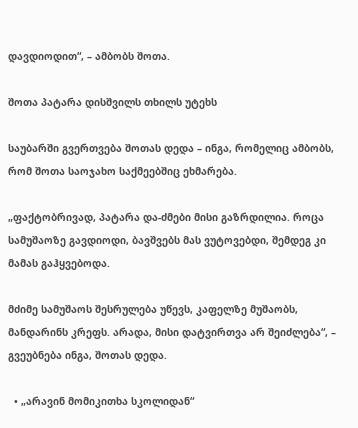დავდიოდით“, – ამბობს შოთა.

შოთა პატარა დისშვილს თხილს უტეხს

საუბარში გვერთვება შოთას დედა – ინგა, რომელიც ამბობს, რომ შოთა საოჯახო საქმეებშიც ეხმარება.

„ფაქტობრივად, პატარა და-ძმები მისი გაზრდილია. როცა სამუშაოზე გავდიოდი, ბავშვებს მას ვუტოვებდი, შემდეგ კი მამას გაჰყვებოდა.

მძიმე სამუშაოს შესრულება უწევს, კაფელზე მუშაობს, მანდარინს კრეფს. არადა, მისი დატვირთვა არ შეიძლება“, – გვეუბნება ინგა, შოთას დედა.

  • „არავინ მომიკითხა სკოლიდან“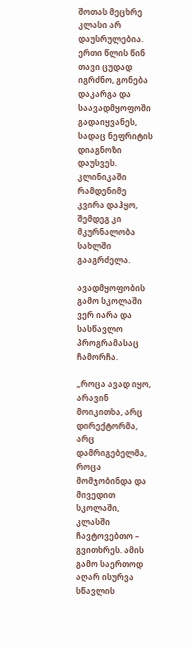შოთას მეცხრე კლასი არ დაუსრულებია. ერთი წლის წინ თავი ცუდად იგრძნო, გონება დაკარგა და საავადმყოფოში გადაიყვანეს, სადაც ნეფრიტის დიაგნოზი დაუსვეს. კლინიკაში რამდენიმე კვირა დაჰყო, შემდეგ კი მკურნალობა სახლში გააგრძელა.

ავადმყოფობის გამო სკოლაში ვერ იარა და სასწავლო პროგრამასაც ჩამორჩა.

„როცა ავად იყო, არავინ მოიკითხა, არც დირექტორმა, არც დამრიგებელმა, როცა მომჯობინდა და მივედით სკოლაში, კლასში ჩავტოვებთო – გვითხრეს. ამის გამო საერთოდ აღარ ისურვა სწავლის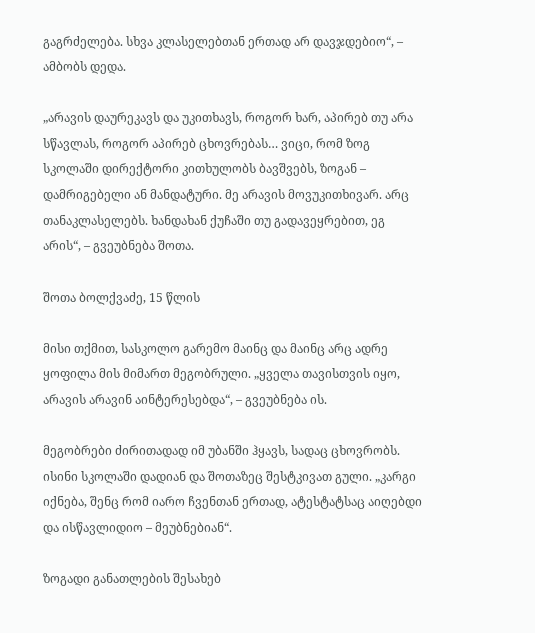გაგრძელება. სხვა კლასელებთან ერთად არ დავჯდებიო“, – ამბობს დედა.

„არავის დაურეკავს და უკითხავს, როგორ ხარ, აპირებ თუ არა სწავლას, როგორ აპირებ ცხოვრებას… ვიცი, რომ ზოგ სკოლაში დირექტორი კითხულობს ბავშვებს, ზოგან – დამრიგებელი ან მანდატური. მე არავის მოვუკითხივარ. არც თანაკლასელებს. ხანდახან ქუჩაში თუ გადავეყრებით, ეგ არის“, – გვეუბნება შოთა.

შოთა ბოლქვაძე, 15 წლის

მისი თქმით, სასკოლო გარემო მაინც და მაინც არც ადრე ყოფილა მის მიმართ მეგობრული. „ყველა თავისთვის იყო, არავის არავინ აინტერესებდა“, – გვეუბნება ის.

მეგობრები ძირითადად იმ უბანში ჰყავს, სადაც ცხოვრობს. ისინი სკოლაში დადიან და შოთაზეც შესტკივათ გული. „კარგი იქნება, შენც რომ იარო ჩვენთან ერთად, ატესტატსაც აიღებდი და ისწავლიდიო – მეუბნებიან“.

ზოგადი განათლების შესახებ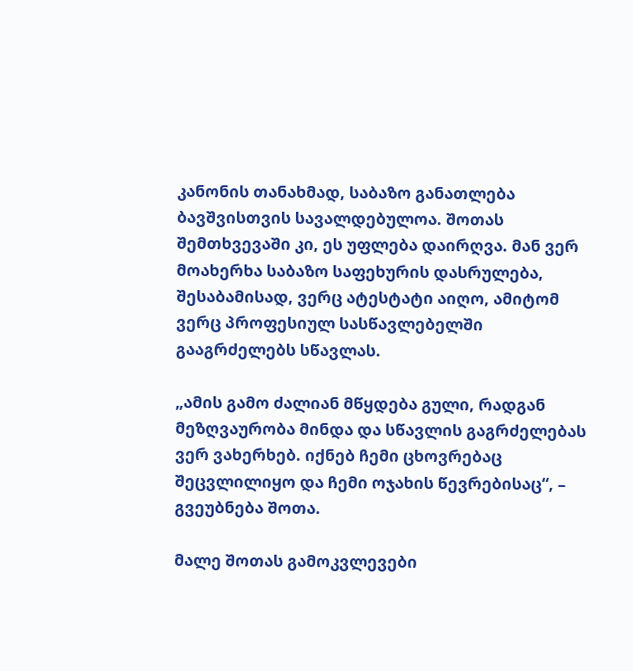კანონის თანახმად, საბაზო განათლება ბავშვისთვის სავალდებულოა. შოთას შემთხვევაში კი, ეს უფლება დაირღვა. მან ვერ მოახერხა საბაზო საფეხურის დასრულება, შესაბამისად, ვერც ატესტატი აიღო, ამიტომ ვერც პროფესიულ სასწავლებელში გააგრძელებს სწავლას.

„ამის გამო ძალიან მწყდება გული, რადგან მეზღვაურობა მინდა და სწავლის გაგრძელებას ვერ ვახერხებ. იქნებ ჩემი ცხოვრებაც შეცვლილიყო და ჩემი ოჯახის წევრებისაც“, – გვეუბნება შოთა.

მალე შოთას გამოკვლევები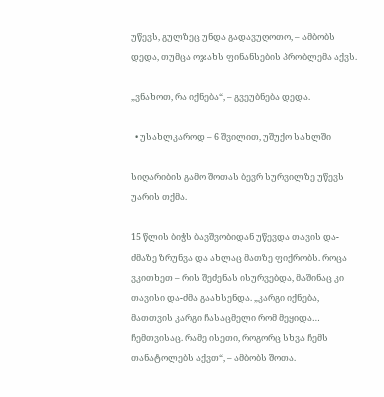უწევს, გულზეც უნდა გადავუღოთო, – ამბობს დედა, თუმცა ოჯახს ფინანსების პრობლემა აქვს.

„ვნახოთ, რა იქნება“, – გვეუბნება დედა.

  • უსახლკაროდ – 6 შვილით, უშუქო სახლში

სიღარიბის გამო შოთას ბევრ სურვილზე უწევს უარის თქმა.

15 წლის ბიჭს ბავშვობიდან უწევდა თავის და-ძმაზე ზრუნვა და ახლაც მათზე ფიქრობს. როცა ვკითხეთ – რის შეძენას ისურვებდა, მაშინაც კი თავისი და-ძმა გაახსენდა. „კარგი იქნება, მათთვის კარგი ჩასაცმელი რომ მეყიდა… ჩემთვისაც. რამე ისეთი, როგორც სხვა ჩემს თანატოლებს აქვთ“, – ამბობს შოთა.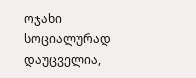ოჯახი სოციალურად დაუცველია,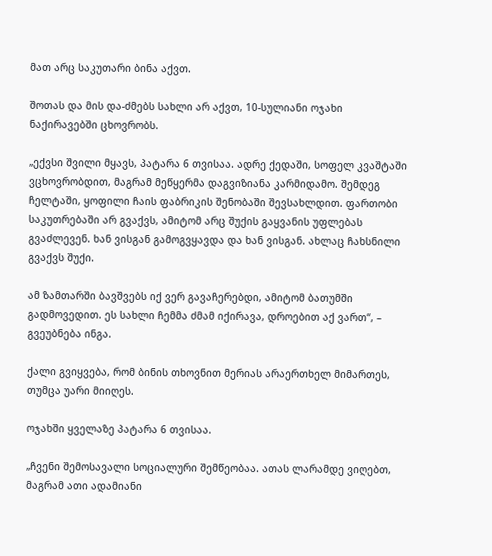მათ არც საკუთარი ბინა აქვთ.

შოთას და მის და-ძმებს სახლი არ აქვთ, 10-სულიანი ოჯახი ნაქირავებში ცხოვრობს.

„ექვსი შვილი მყავს, პატარა 6 თვისაა. ადრე ქედაში, სოფელ კვაშტაში ვცხოვრობდით, მაგრამ მეწყერმა დაგვიზიანა კარმიდამო. შემდეგ ჩელტაში, ყოფილი ჩაის ფაბრიკის შენობაში შევსახლდით. ფართობი საკუთრებაში არ გვაქვს, ამიტომ არც შუქის გაყვანის უფლებას გვაძლევენ. ხან ვისგან გამოგვყავდა და ხან ვისგან. ახლაც ჩახსნილი გვაქვს შუქი.

ამ ზამთარში ბავშვებს იქ ვერ გავაჩერებდი, ამიტომ ბათუმში გადმოვედით. ეს სახლი ჩემმა ძმამ იქირავა, დროებით აქ ვართ“, – გვეუბნება ინგა.

ქალი გვიყვება, რომ ბინის თხოვნით მერიას არაერთხელ მიმართეს, თუმცა უარი მიიღეს.

ოჯახში ყველაზე პატარა 6 თვისაა.

„ჩვენი შემოსავალი სოციალური შემწეობაა. ათას ლარამდე ვიღებთ, მაგრამ ათი ადამიანი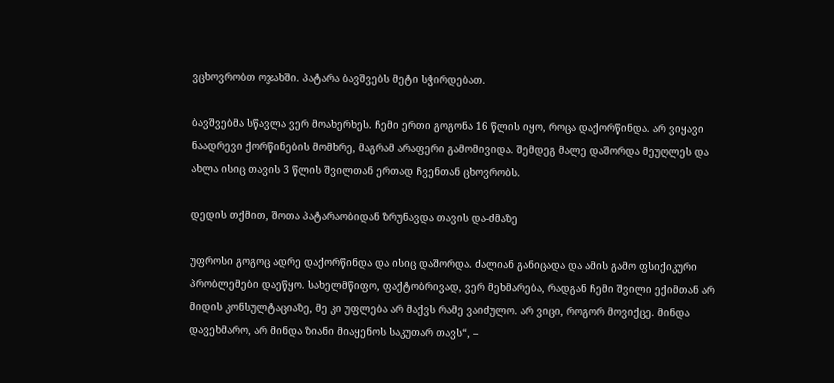ვცხოვრობთ ოჯახში. პატარა ბავშვებს მეტი სჭირდებათ.

ბავშვებმა სწავლა ვერ მოახერხეს. ჩემი ერთი გოგონა 16 წლის იყო, როცა დაქორწინდა. არ ვიყავი ნაადრევი ქორწინების მომხრე, მაგრამ არაფერი გამომივიდა. შემდეგ მალე დაშორდა მეუღლეს და ახლა ისიც თავის 3 წლის შვილთან ერთად ჩვენთან ცხოვრობს.

დედის თქმით, შოთა პატარაობიდან ზრუნავდა თავის და-ძმაზე

უფროსი გოგოც ადრე დაქორწინდა და ისიც დაშორდა. ძალიან განიცადა და ამის გამო ფსიქიკური პრობლემები დაეწყო. სახელმწიფო, ფაქტობრივად, ვერ მეხმარება, რადგან ჩემი შვილი ექიმთან არ მიდის კონსულტაციაზე, მე კი უფლება არ მაქვს რამე ვაიძულო. არ ვიცი, როგორ მოვიქცე. მინდა დავეხმარო, არ მინდა ზიანი მიაყენოს საკუთარ თავს“, –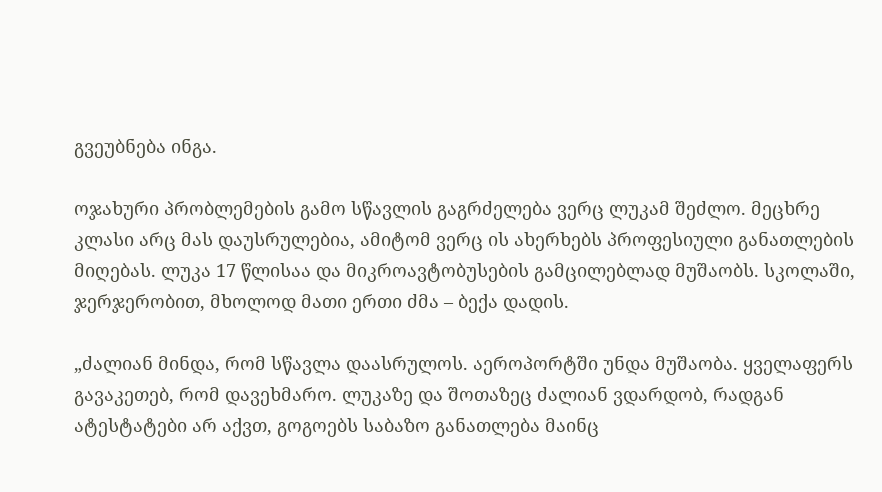გვეუბნება ინგა.

ოჯახური პრობლემების გამო სწავლის გაგრძელება ვერც ლუკამ შეძლო. მეცხრე კლასი არც მას დაუსრულებია, ამიტომ ვერც ის ახერხებს პროფესიული განათლების მიღებას. ლუკა 17 წლისაა და მიკროავტობუსების გამცილებლად მუშაობს. სკოლაში, ჯერჯერობით, მხოლოდ მათი ერთი ძმა – ბექა დადის.

„ძალიან მინდა, რომ სწავლა დაასრულოს. აეროპორტში უნდა მუშაობა. ყველაფერს გავაკეთებ, რომ დავეხმარო. ლუკაზე და შოთაზეც ძალიან ვდარდობ, რადგან ატესტატები არ აქვთ, გოგოებს საბაზო განათლება მაინც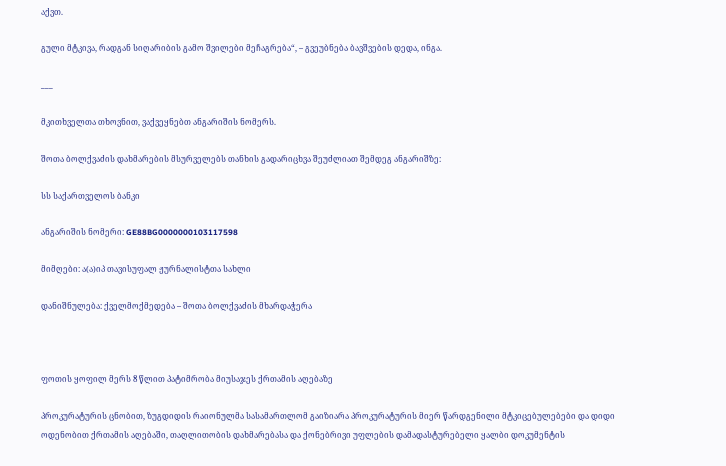აქვთ.

გული მტკივა, რადგან სიღარიბის გამო შვილები მეჩაგრება“, – გვეუბნება ბავშვების დედა, ინგა.

___

მკითხველთა თხოვნით, ვაქვეყნებთ ანგარიშის ნომერს.

შოთა ბოლქვაძის დახმარების მსურველებს თანხის გადარიცხვა შეუძლიათ შემდეგ ანგარიშზე:

სს საქართველოს ბანკი

ანგარიშის ნომერი: GE88BG0000000103117598

მიმღები: ა(ა)იპ თავისუფალ ჟურნალისტთა სახლი

დანიშნულება: ქველმოქმედება – შოთა ბოლქვაძის მხარდაჭერა



ფოთის ყოფილ მერს 8 წლით პატიმრობა მიუსაჯეს ქრთამის აღებაზე

პროკურატურის ცნობით, ზუგდიდის რაიონულმა სასამართლომ გაიზიარა პროკურატურის მიერ წარდგენილი მტკიცებულებები და დიდი ოდენობით ქრთამის აღებაში, თაღლითობის დახმარებასა და ქონებრივი უფლების დამადასტურებელი ყალბი დოკუმენტის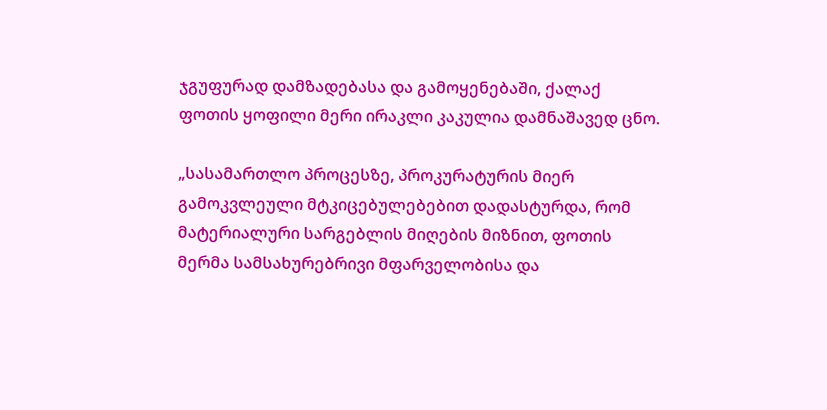ჯგუფურად დამზადებასა და გამოყენებაში, ქალაქ ფოთის ყოფილი მერი ირაკლი კაკულია დამნაშავედ ცნო.

„სასამართლო პროცესზე, პროკურატურის მიერ გამოკვლეული მტკიცებულებებით დადასტურდა, რომ მატერიალური სარგებლის მიღების მიზნით, ფოთის მერმა სამსახურებრივი მფარველობისა და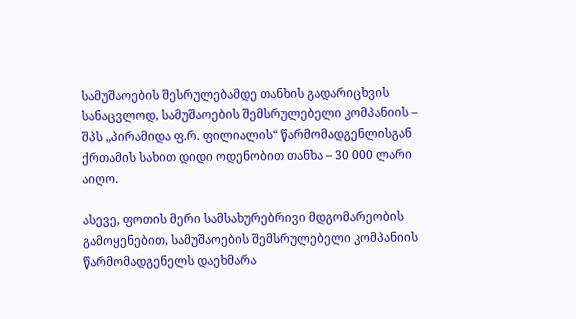სამუშაოების შესრულებამდე თანხის გადარიცხვის სანაცვლოდ, სამუშაოების შემსრულებელი კომპანიის – შპს „პირამიდა ფ.რ. ფილიალის“ წარმომადგენლისგან ქრთამის სახით დიდი ოდენობით თანხა – 30 000 ლარი აიღო.

ასევე, ფოთის მერი სამსახურებრივი მდგომარეობის გამოყენებით, სამუშაოების შემსრულებელი კომპანიის წარმომადგენელს დაეხმარა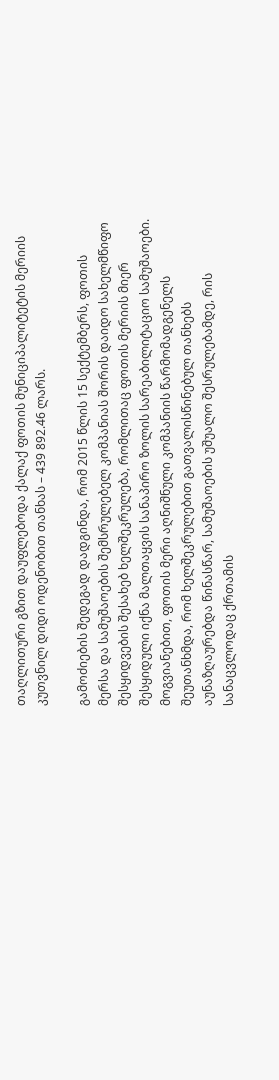თაღლითური გზით დაუფლებოდა ქალაქ ფოთის მუნიციპალიტეტის მერიის კუთვნილ დიდი ოდენობით თანხას – 439 892.46 ლარს.

გამოძიების შედეგად დადგინდა, რომ 2015 წლის 15 სექტემბერს, ფოთის მერსა და სამუშაოების შემსრულებელ კომპანიას შორის დაიდო სახელმწიფო შესყიდვების შესახებ ხელშეკრულება, რომლითაც ფოთის მერიის მიერ შესყიდული იქნა მალთაყვის სანაპირო ზოლის სარეაბილიტაციო სამუშაოები. მოგვიანებით, ფოთის მერი აღნიშნული კომპანიის წარმომადგენელს შეუთანხმდა, რომ ხელშეკრულებით გათვალისწინებულ თანხებს აუნაზღაურებდა წინასწარ, სამუშაოების უშუალო შესრულებამდე, რის სანაცვლოდაც ქრთამის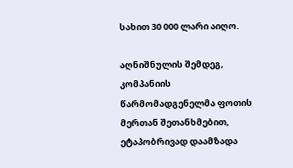სახით 30 000 ლარი აიღო.

აღნიშნულის შემდეგ, კომპანიის წარმომადგენელმა ფოთის მერთან შეთანხმებით, ეტაპობრივად დაამზადა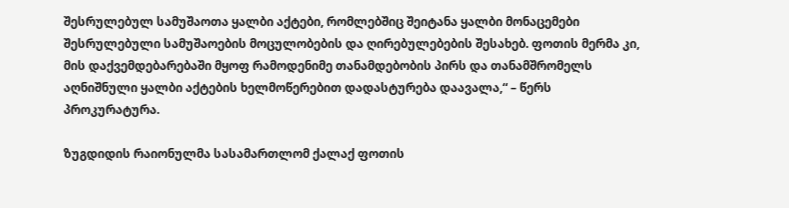შესრულებულ სამუშაოთა ყალბი აქტები, რომლებშიც შეიტანა ყალბი მონაცემები შესრულებული სამუშაოების მოცულობების და ღირებულებების შესახებ. ფოთის მერმა კი, მის დაქვემდებარებაში მყოფ რამოდენიმე თანამდებობის პირს და თანამშრომელს აღნიშნული ყალბი აქტების ხელმოწერებით დადასტურება დაავალა,“ – წერს პროკურატურა.

ზუგდიდის რაიონულმა სასამართლომ ქალაქ ფოთის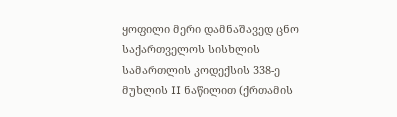ყოფილი მერი დამნაშავედ ცნო საქართველოს სისხლის სამართლის კოდექსის 338-ე მუხლის II ნაწილით (ქრთამის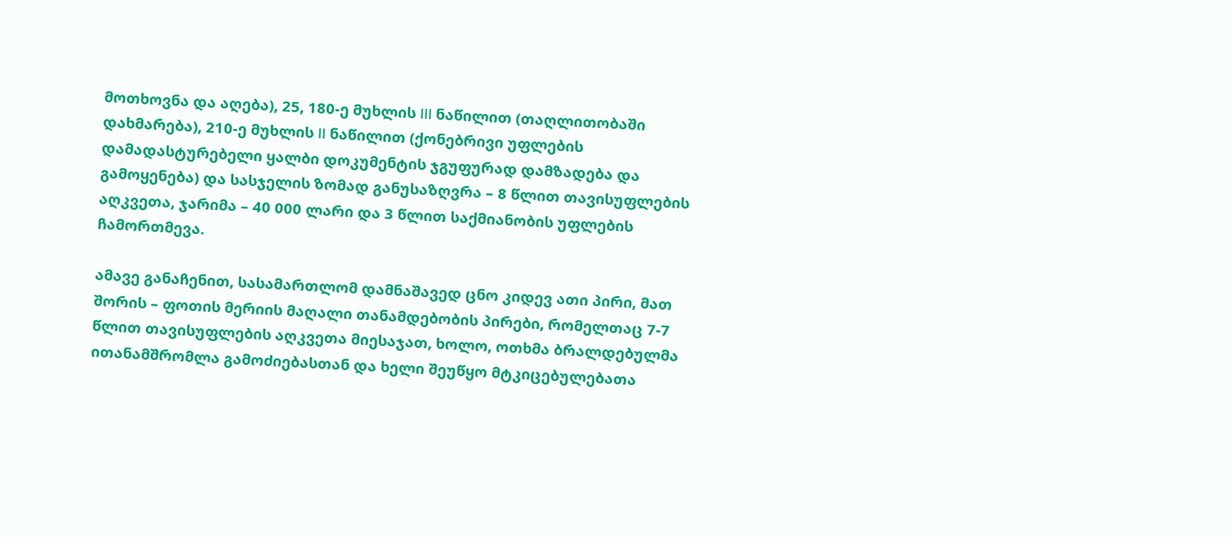მოთხოვნა და აღება), 25, 180-ე მუხლის III ნაწილით (თაღლითობაში დახმარება), 210-ე მუხლის II ნაწილით (ქონებრივი უფლების დამადასტურებელი ყალბი დოკუმენტის ჯგუფურად დამზადება და გამოყენება) და სასჯელის ზომად განუსაზღვრა – 8 წლით თავისუფლების აღკვეთა, ჯარიმა – 40 000 ლარი და 3 წლით საქმიანობის უფლების ჩამორთმევა.

ამავე განაჩენით, სასამართლომ დამნაშავედ ცნო კიდევ ათი პირი, მათ შორის – ფოთის მერიის მაღალი თანამდებობის პირები, რომელთაც 7-7 წლით თავისუფლების აღკვეთა მიესაჯათ, ხოლო, ოთხმა ბრალდებულმა ითანამშრომლა გამოძიებასთან და ხელი შეუწყო მტკიცებულებათა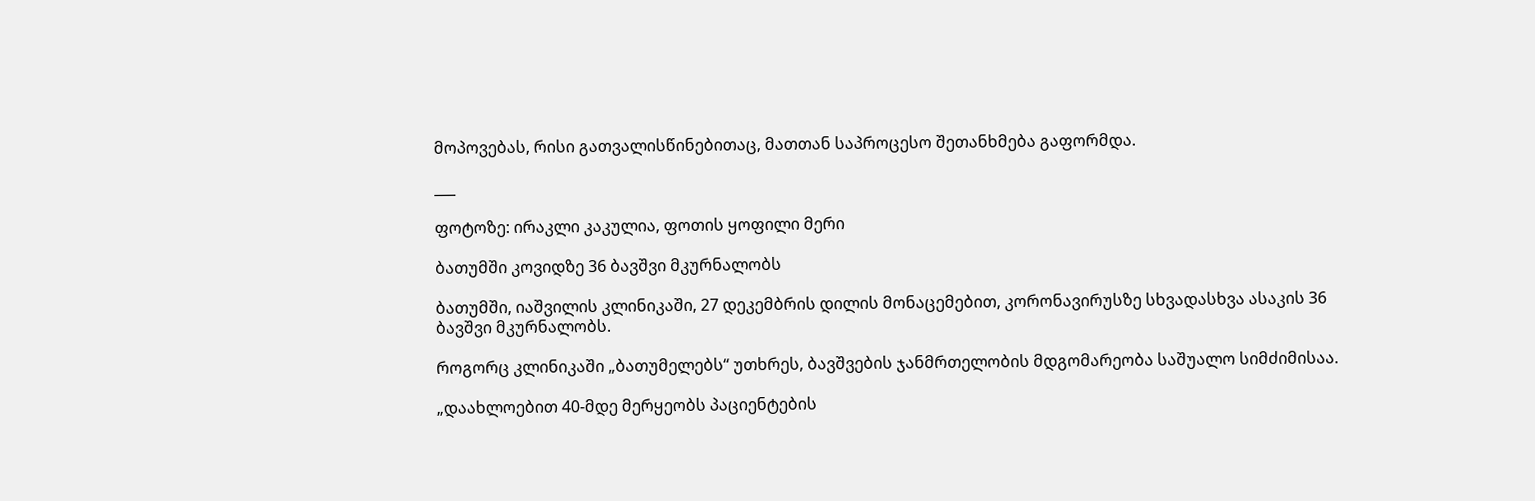მოპოვებას, რისი გათვალისწინებითაც, მათთან საპროცესო შეთანხმება გაფორმდა.

___

ფოტოზე: ირაკლი კაკულია, ფოთის ყოფილი მერი

ბათუმში კოვიდზე 36 ბავშვი მკურნალობს

ბათუმში, იაშვილის კლინიკაში, 27 დეკემბრის დილის მონაცემებით, კორონავირუსზე სხვადასხვა ასაკის 36 ბავშვი მკურნალობს.

როგორც კლინიკაში „ბათუმელებს“ უთხრეს, ბავშვების ჯანმრთელობის მდგომარეობა საშუალო სიმძიმისაა.

„დაახლოებით 40-მდე მერყეობს პაციენტების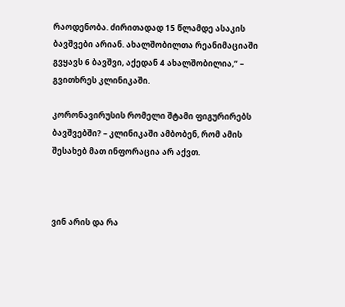რაოდენობა. ძირითადად 15 წლამდე ასაკის ბავშვები არიან. ახალშობილთა რეანიმაციაში გვყავს 6 ბავშვი, აქედან 4 ახალშობილია,“ – გვითხრეს კლინიკაში.

კორონავირუსის რომელი შტამი ფიგურირებს ბავშვებში? – კლინიკაში ამბობენ, რომ ამის შესახებ მათ ინფორაცია არ აქვთ.



ვინ არის და რა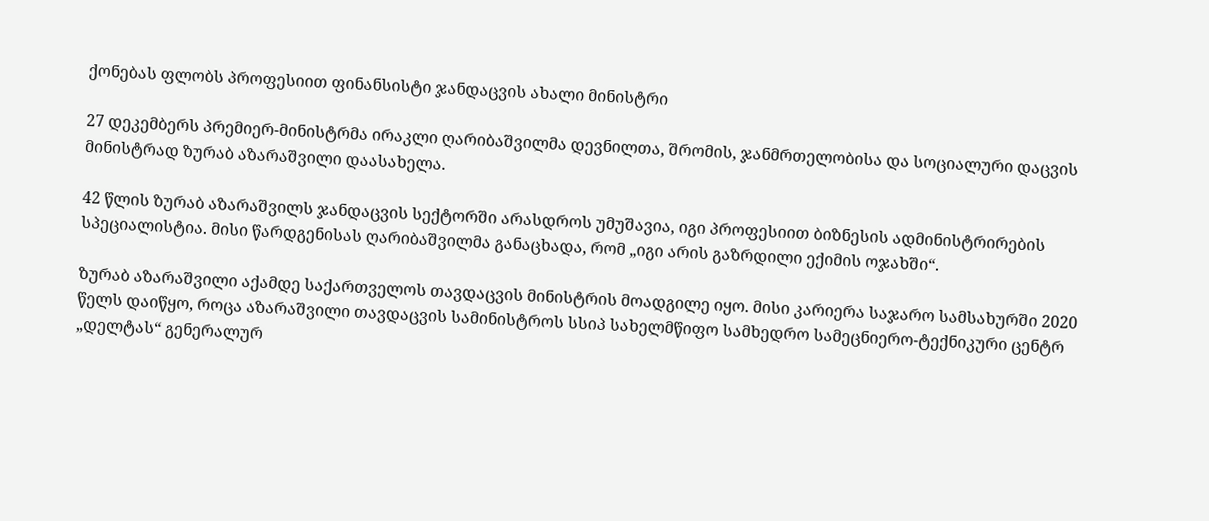ქონებას ფლობს პროფესიით ფინანსისტი ჯანდაცვის ახალი მინისტრი

27 დეკემბერს პრემიერ-მინისტრმა ირაკლი ღარიბაშვილმა დევნილთა, შრომის, ჯანმრთელობისა და სოციალური დაცვის მინისტრად ზურაბ აზარაშვილი დაასახელა.

42 წლის ზურაბ აზარაშვილს ჯანდაცვის სექტორში არასდროს უმუშავია, იგი პროფესიით ბიზნესის ადმინისტრირების სპეციალისტია. მისი წარდგენისას ღარიბაშვილმა განაცხადა, რომ „იგი არის გაზრდილი ექიმის ოჯახში“.

ზურაბ აზარაშვილი აქამდე საქართველოს თავდაცვის მინისტრის მოადგილე იყო. მისი კარიერა საჯარო სამსახურში 2020 წელს დაიწყო, როცა აზარაშვილი თავდაცვის სამინისტროს სსიპ სახელმწიფო სამხედრო სამეცნიერო-ტექნიკური ცენტრ „დელტას“ გენერალურ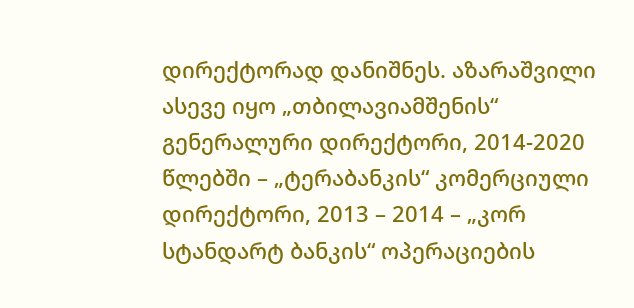დირექტორად დანიშნეს. აზარაშვილი ასევე იყო „თბილავიამშენის“ გენერალური დირექტორი, 2014-2020 წლებში – „ტერაბანკის“ კომერციული დირექტორი, 2013 – 2014 – „კორ სტანდარტ ბანკის“ ოპერაციების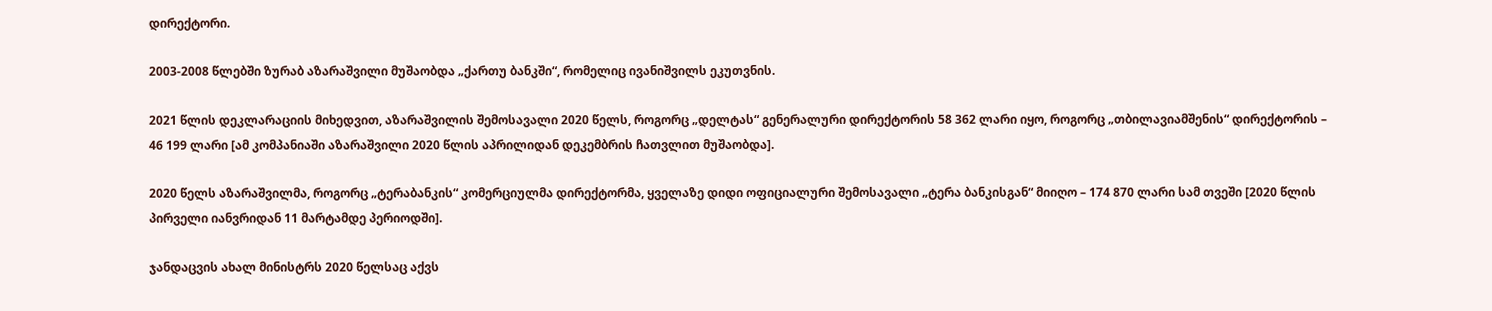დირექტორი.

2003-2008 წლებში ზურაბ აზარაშვილი მუშაობდა „ქართუ ბანკში“, რომელიც ივანიშვილს ეკუთვნის.

2021 წლის დეკლარაციის მიხედვით, აზარაშვილის შემოსავალი 2020 წელს, როგორც „დელტას“ გენერალური დირექტორის 58 362 ლარი იყო, როგორც „თბილავიამშენის“ დირექტორის – 46 199 ლარი [ამ კომპანიაში აზარაშვილი 2020 წლის აპრილიდან დეკემბრის ჩათვლით მუშაობდა].

2020 წელს აზარაშვილმა, როგორც „ტერაბანკის“ კომერციულმა დირექტორმა, ყველაზე დიდი ოფიციალური შემოსავალი „ტერა ბანკისგან“ მიიღო – 174 870 ლარი სამ თვეში [2020 წლის პირველი იანვრიდან 11 მარტამდე პერიოდში].

ჯანდაცვის ახალ მინისტრს 2020 წელსაც აქვს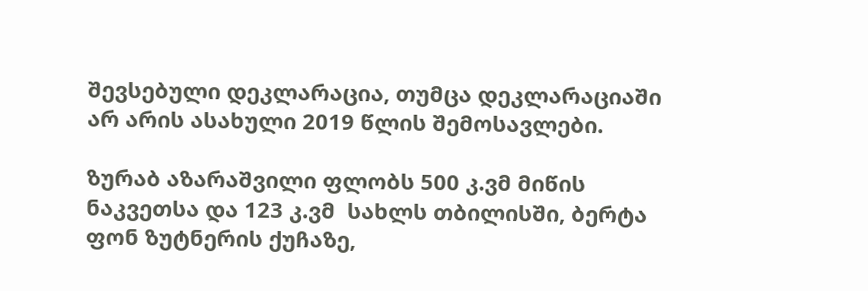შევსებული დეკლარაცია, თუმცა დეკლარაციაში არ არის ასახული 2019 წლის შემოსავლები.

ზურაბ აზარაშვილი ფლობს 500 კ.ვმ მიწის ნაკვეთსა და 123 კ.ვმ  სახლს თბილისში, ბერტა ფონ ზუტნერის ქუჩაზე,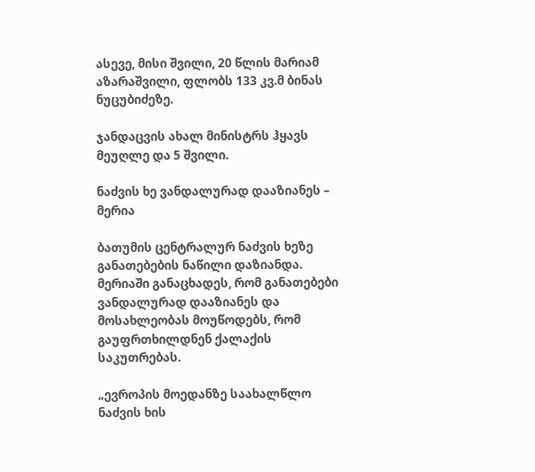ასევე, მისი შვილი, 20 წლის მარიამ აზარაშვილი, ფლობს 133 კვ.მ ბინას ნუცუბიძეზე.

ჯანდაცვის ახალ მინისტრს ჰყავს მეუღლე და 5 შვილი.

ნაძვის ხე ვანდალურად დააზიანეს – მერია

ბათუმის ცენტრალურ ნაძვის ხეზე განათებების ნაწილი დაზიანდა. მერიაში განაცხადეს, რომ განათებები ვანდალურად დააზიანეს და მოსახლეობას მოუწოდებს, რომ გაუფრთხილდნენ ქალაქის საკუთრებას.

„ევროპის მოედანზე საახალწლო ნაძვის ხის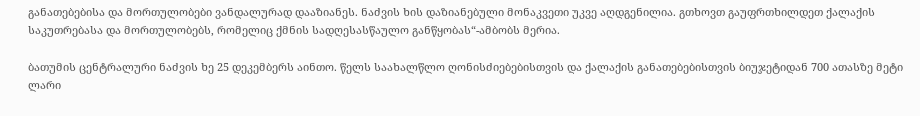განათებებისა და მორთულობები ვანდალურად დააზიანეს. ნაძვის ხის დაზიანებული მონაკვეთი უკვე აღდგენილია. გთხოვთ გაუფრთხილდეთ ქალაქის საკუთრებასა და მორთულობებს, რომელიც ქმნის სადღესასწაულო განწყობას“-ამბობს მერია.

ბათუმის ცენტრალური ნაძვის ხე 25 დეკემბერს აინთო. წელს საახალწლო ღონისძიებებისთვის და ქალაქის განათებებისთვის ბიუჯეტიდან 700 ათასზე მეტი ლარი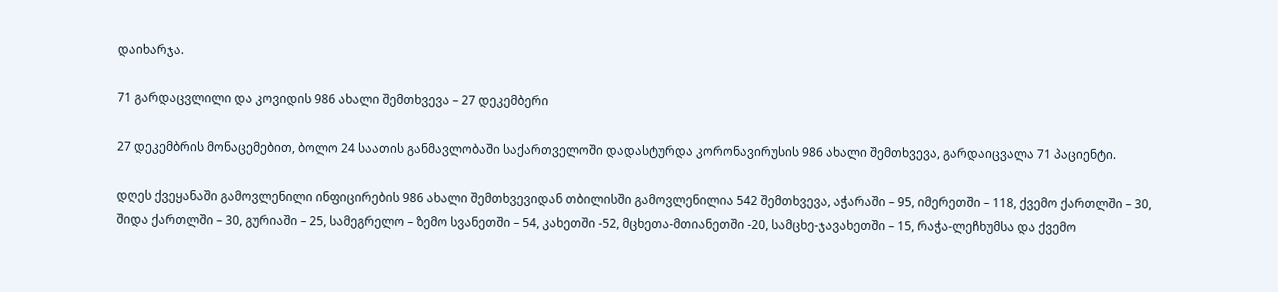დაიხარჯა.

71 გარდაცვლილი და კოვიდის 986 ახალი შემთხვევა – 27 დეკემბერი

27 დეკემბრის მონაცემებით, ბოლო 24 საათის განმავლობაში საქართველოში დადასტურდა კორონავირუსის 986 ახალი შემთხვევა, გარდაიცვალა 71 პაციენტი.

დღეს ქვეყანაში გამოვლენილი ინფიცირების 986 ახალი შემთხვევიდან თბილისში გამოვლენილია 542 შემთხვევა, აჭარაში – 95, იმერეთში – 118, ქვემო ქართლში – 30, შიდა ქართლში – 30, გურიაში – 25, სამეგრელო – ზემო სვანეთში – 54, კახეთში -52, მცხეთა-მთიანეთში -20, სამცხე-ჯავახეთში – 15, რაჭა-ლეჩხუმსა და ქვემო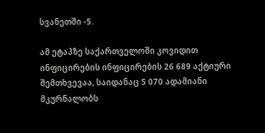სვანეთში -5.

ამ ეტაპზე საქართველოში კოვიდით ინფიცირების ინფიცირების 26 689 აქტიური შემთხვევაა, საიდანაც 5 070 ადამიანი მკურნალობს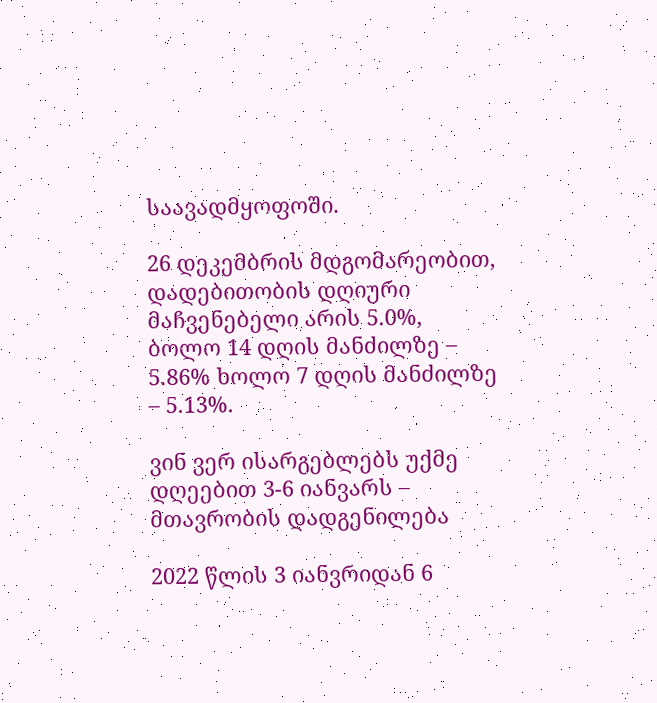საავადმყოფოში.

26 დეკემბრის მდგომარეობით, დადებითობის დღიური მაჩვენებელი არის 5.0%, ბოლო 14 დღის მანძილზე – 5.86% ხოლო 7 დღის მანძილზე – 5.13%.

ვინ ვერ ისარგებლებს უქმე დღეებით 3-6 იანვარს – მთავრობის დადგენილება

2022 წლის 3 იანვრიდან 6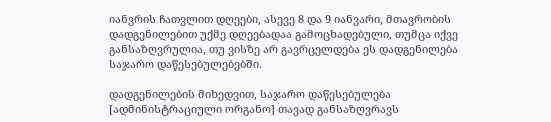იანვრის ჩათვლით დღეები, ასევე 8 და 9 იანვარი, მთავრობის დადგენილებით უქმე დღეებადაა გამოცხადებული, თუმცა იქვე განსაზღვრულია, თუ ვისზე არ გავრცელდება ეს დადგენილება საჯარო დაწესებულებებში.

დადგენილების მიხედვით, საჯარო დაწესებულება [ადმინისტრაციული ორგანო] თავად განსაზღვრავს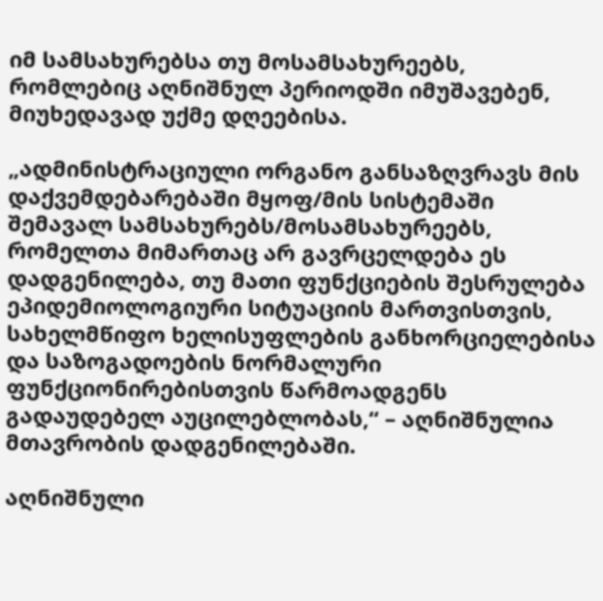იმ სამსახურებსა თუ მოსამსახურეებს, რომლებიც აღნიშნულ პერიოდში იმუშავებენ, მიუხედავად უქმე დღეებისა.

„ადმინისტრაციული ორგანო განსაზღვრავს მის დაქვემდებარებაში მყოფ/მის სისტემაში შემავალ სამსახურებს/მოსამსახურეებს, რომელთა მიმართაც არ გავრცელდება ეს დადგენილება, თუ მათი ფუნქციების შესრულება ეპიდემიოლოგიური სიტუაციის მართვისთვის, სახელმწიფო ხელისუფლების განხორციელებისა და საზოგადოების ნორმალური ფუნქციონირებისთვის წარმოადგენს გადაუდებელ აუცილებლობას,“ – აღნიშნულია მთავრობის დადგენილებაში.

აღნიშნული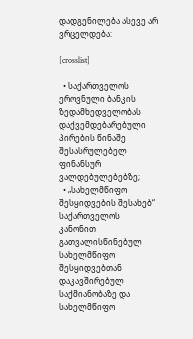დადგენილება ასევე არ ვრცელდება:

[crosslist]

  • საქართველოს ეროვნული ბანკის ზედამხედველობას დაქვემდებარებული პირების წინაშე შესასრულებელ ფინანსურ ვალდებულებებზე;
  • „სახელმწიფო შესყიდვების შესახებ“ საქართველოს კანონით გათვალისწინებულ სახელმწიფო შესყიდვებთან დაკავშირებულ საქმიანობაზე და სახელმწიფო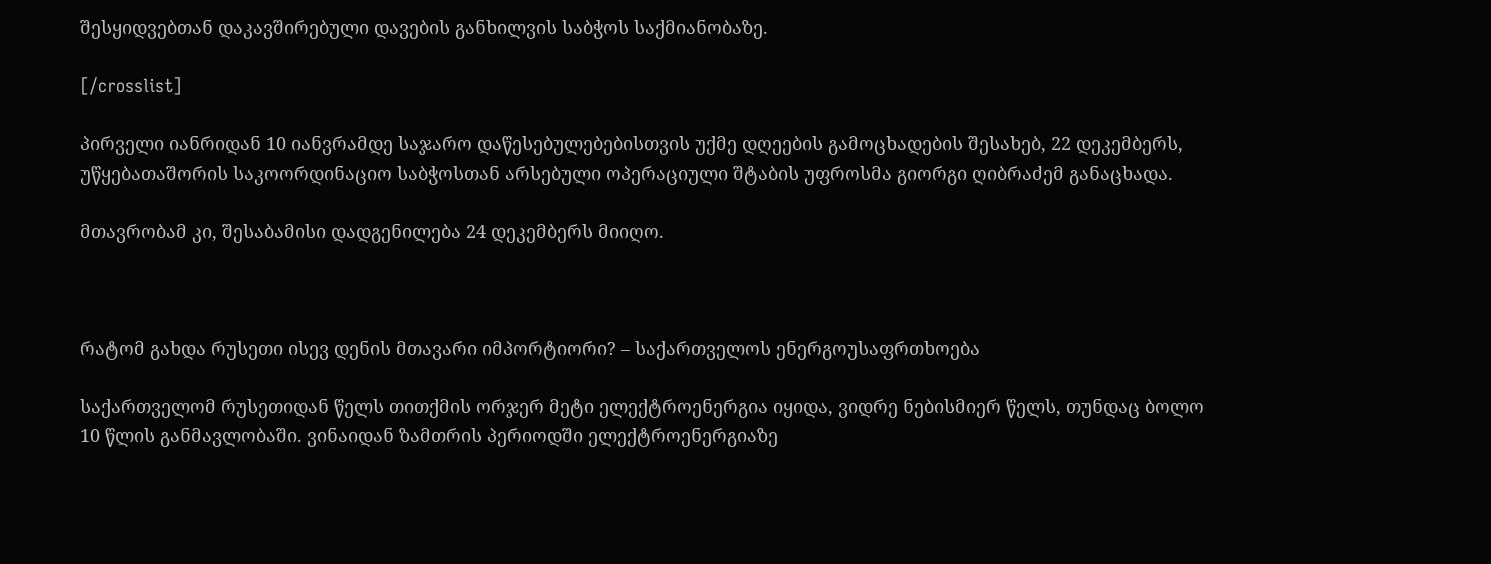შესყიდვებთან დაკავშირებული დავების განხილვის საბჭოს საქმიანობაზე.

[/crosslist]

პირველი იანრიდან 10 იანვრამდე საჯარო დაწესებულებებისთვის უქმე დღეების გამოცხადების შესახებ, 22 დეკემბერს, უწყებათაშორის საკოორდინაციო საბჭოსთან არსებული ოპერაციული შტაბის უფროსმა გიორგი ღიბრაძემ განაცხადა.

მთავრობამ კი, შესაბამისი დადგენილება 24 დეკემბერს მიიღო.



რატომ გახდა რუსეთი ისევ დენის მთავარი იმპორტიორი? – საქართველოს ენერგოუსაფრთხოება

საქართველომ რუსეთიდან წელს თითქმის ორჯერ მეტი ელექტროენერგია იყიდა, ვიდრე ნებისმიერ წელს, თუნდაც ბოლო 10 წლის განმავლობაში. ვინაიდან ზამთრის პერიოდში ელექტროენერგიაზე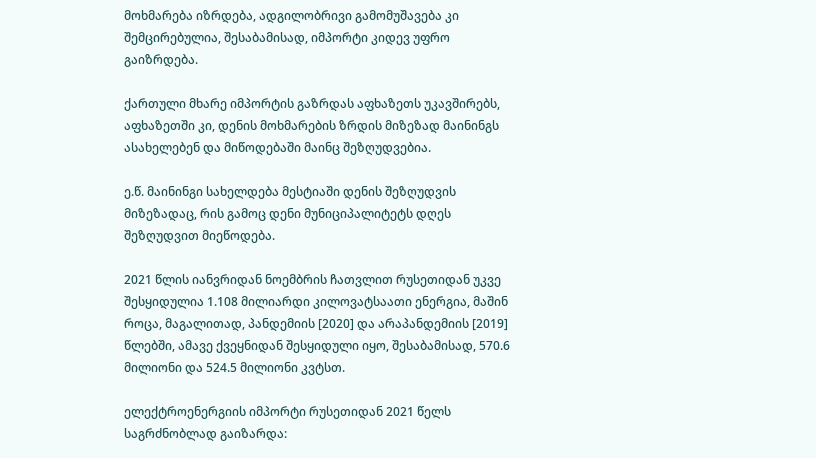მოხმარება იზრდება, ადგილობრივი გამომუშავება კი შემცირებულია, შესაბამისად, იმპორტი კიდევ უფრო გაიზრდება.

ქართული მხარე იმპორტის გაზრდას აფხაზეთს უკავშირებს, აფხაზეთში კი, დენის მოხმარების ზრდის მიზეზად მაინინგს ასახელებენ და მიწოდებაში მაინც შეზღუდვებია.

ე.წ. მაინინგი სახელდება მესტიაში დენის შეზღუდვის მიზეზადაც, რის გამოც დენი მუნიციპალიტეტს დღეს შეზღუდვით მიეწოდება.

2021 წლის იანვრიდან ნოემბრის ჩათვლით რუსეთიდან უკვე შესყიდულია 1.108 მილიარდი კილოვატსაათი ენერგია, მაშინ როცა, მაგალითად, პანდემიის [2020] და არაპანდემიის [2019] წლებში, ამავე ქვეყნიდან შესყიდული იყო, შესაბამისად, 570.6 მილიონი და 524.5 მილიონი კვტსთ.

ელექტროენერგიის იმპორტი რუსეთიდან 2021 წელს საგრძნობლად გაიზარდა: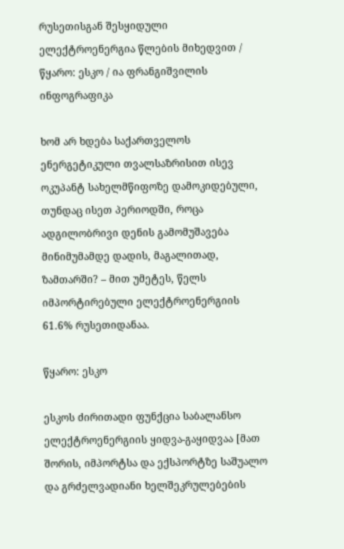რუსეთისგან შესყიდული ელექტროენერგია წლების მიხედვით / წყარო: ესკო / ია ფრანგიშვილის ინფოგრაფიკა

ხომ არ ხდება საქართველოს ენერგეტიკული თვალსაზრისით ისევ ოკუპანტ სახელმწიფოზე დამოკიდებული, თუნდაც ისეთ პერიოდში, როცა ადგილობრივი დენის გამომუშავება მინიმუმამდე დადის, მაგალითად, ზამთარში? – მით უმეტეს, წელს იმპორტირებული ელექტროენერგიის 61.6% რუსეთიდანაა.

წყარო: ესკო

ესკოს ძირითადი ფუნქცია საბალანსო ელექტროენერგიის ყიდვა-გაყიდვაა [მათ შორის, იმპორტსა და ექსპორტზე საშუალო და გრძელვადიანი ხელშეკრულებების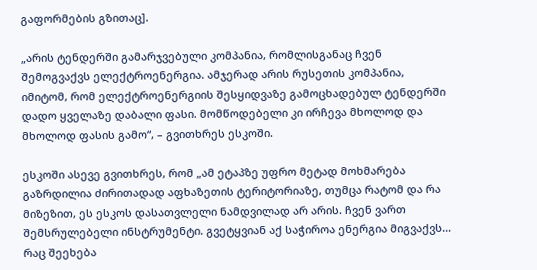გაფორმების გზითაც].

„არის ტენდერში გამარჯვებული კომპანია, რომლისგანაც ჩვენ შემოგვაქვს ელექტროენერგია. ამჯერად არის რუსეთის კომპანია, იმიტომ, რომ ელექტროენერგიის შესყიდვაზე გამოცხადებულ ტენდერში დადო ყველაზე დაბალი ფასი. მომწოდებელი კი ირჩევა მხოლოდ და მხოლოდ ფასის გამო“, – გვითხრეს ესკოში.

ესკოში ასევე გვითხრეს, რომ „ამ ეტაპზე უფრო მეტად მოხმარება გაზრდილია ძირითადად აფხაზეთის ტერიტორიაზე, თუმცა რატომ და რა მიზეზით, ეს ესკოს დასათვლელი ნამდვილად არ არის. ჩვენ ვართ შემსრულებელი ინსტრუმენტი. გვეტყვიან აქ საჭიროა ენერგია მიგვაქვს… რაც შეეხება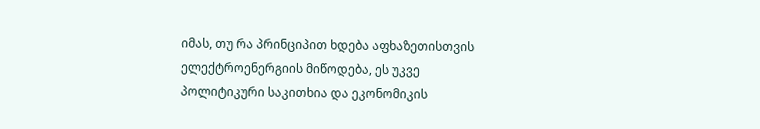იმას, თუ რა პრინციპით ხდება აფხაზეთისთვის ელექტროენერგიის მიწოდება, ეს უკვე პოლიტიკური საკითხია და ეკონომიკის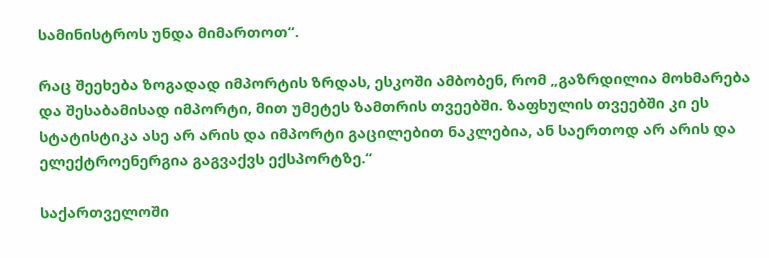სამინისტროს უნდა მიმართოთ“.

რაც შეეხება ზოგადად იმპორტის ზრდას, ესკოში ამბობენ, რომ „გაზრდილია მოხმარება და შესაბამისად იმპორტი, მით უმეტეს ზამთრის თვეებში. ზაფხულის თვეებში კი ეს სტატისტიკა ასე არ არის და იმპორტი გაცილებით ნაკლებია, ან საერთოდ არ არის და ელექტროენერგია გაგვაქვს ექსპორტზე.“

საქართველოში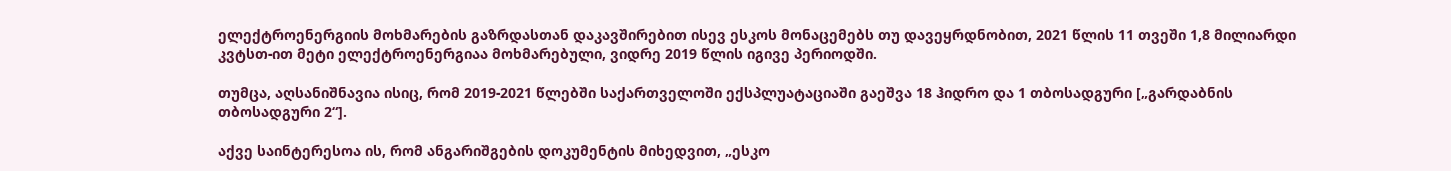ელექტროენერგიის მოხმარების გაზრდასთან დაკავშირებით ისევ ესკოს მონაცემებს თუ დავეყრდნობით, 2021 წლის 11 თვეში 1,8 მილიარდი კვტსთ-ით მეტი ელექტროენერგიაა მოხმარებული, ვიდრე 2019 წლის იგივე პერიოდში.

თუმცა, აღსანიშნავია ისიც, რომ 2019-2021 წლებში საქართველოში ექსპლუატაციაში გაეშვა 18 ჰიდრო და 1 თბოსადგური [„გარდაბნის თბოსადგური 2“].

აქვე საინტერესოა ის, რომ ანგარიშგების დოკუმენტის მიხედვით, „ესკო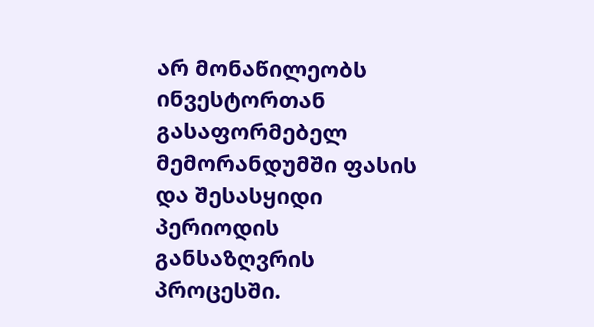არ მონაწილეობს ინვესტორთან გასაფორმებელ მემორანდუმში ფასის და შესასყიდი პერიოდის განსაზღვრის პროცესში.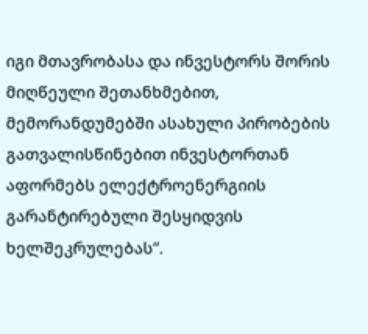იგი მთავრობასა და ინვესტორს შორის მიღწეული შეთანხმებით, მემორანდუმებში ასახული პირობების გათვალისწინებით ინვესტორთან აფორმებს ელექტროენერგიის გარანტირებული შესყიდვის ხელშეკრულებას“.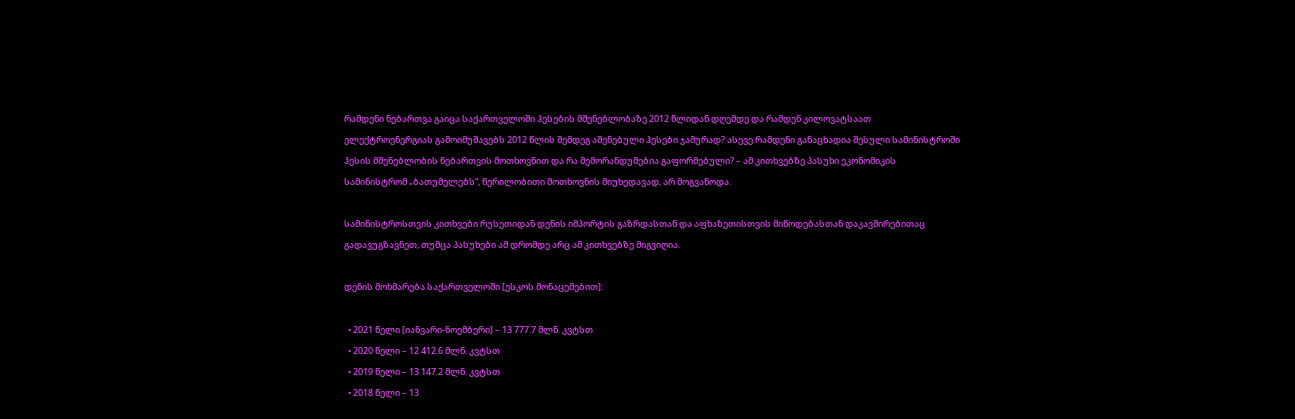რამდენი ნებართვა გაიცა საქართველოში ჰესების მშენებლობაზე 2012 წლიდან დღემდე და რამდენ კილოვატსაათ ელექტროენერგიას გამოიმუშავებს 2012 წლის შემდეგ აშენებული ჰესები ჯამურად? ასევე რამდენი განაცხადია შესული სამინისტროში ჰესის მშენებლობის ნებართვის მოთხოვნით და რა მემორანდუმებია გაფორმებული? – ამ კითხვებზე პასუხი ეკონომიკის სამინისტრომ „ბათუმელებს“, წერილობითი მოთხოვნის მიუხედავად, არ მოგვაწოდა.

სამინისტროსთვის კითხვები რუსეთიდან დენის იმპორტის გაზრდასთან და აფხაზეთისთვის მიწოდებასთან დაკავშირებითაც გადავუგზავნეთ, თუმცა პასუხები ამ დრომდე არც ამ კითხვებზე მიგვიღია.

დენის მოხმარება საქართველოში [ესკოს მონაცემებით]:

  • 2021 წელი [იანვარი-ნოემბერი] – 13 777.7 მლნ. კვტსთ
  • 2020 წელი – 12 412.6 მლნ. კვტსთ
  • 2019 წელი – 13 147.2 მლნ. კვტსთ
  • 2018 წელი – 13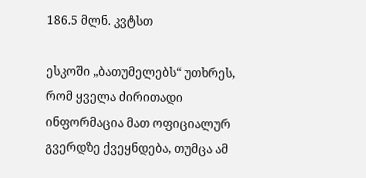186.5 მლნ. კვტსთ

ესკოში „ბათუმელებს“ უთხრეს, რომ ყველა ძირითადი ინფორმაცია მათ ოფიციალურ გვერდზე ქვეყნდება, თუმცა ამ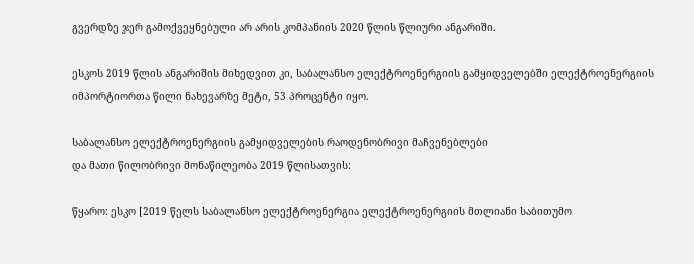გვერდზე ჯერ გამოქვეყნებული არ არის კომპანიის 2020 წლის წლიური ანგარიში.

ესკოს 2019 წლის ანგარიშის მიხედვით კი, საბალანსო ელექტროენერგიის გამყიდველებში ელექტროენერგიის იმპორტიორთა წილი ნახევარზე მეტი, 53 პროცენტი იყო.

საბალანსო ელექტროენერგიის გამყიდველების რაოდენობრივი მაჩვენებლები
და მათი წილობრივი მონაწილეობა 2019 წლისათვის:

წყარო: ესკო [2019 წელს საბალანსო ელექტროენერგია ელექტროენერგიის მთლიანი საბითუმო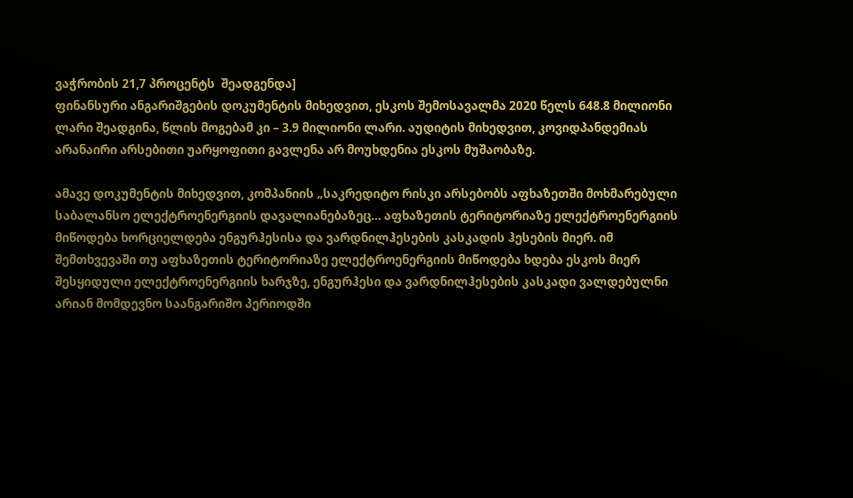ვაჭრობის 21,7 პროცენტს  შეადგენდა]
ფინანსური ანგარიშგების დოკუმენტის მიხედვით, ესკოს შემოსავალმა 2020 წელს 648.8 მილიონი ლარი შეადგინა, წლის მოგებამ კი – 3.9 მილიონი ლარი. აუდიტის მიხედვით, კოვიდპანდემიას  არანაირი არსებითი უარყოფითი გავლენა არ მოუხდენია ესკოს მუშაობაზე.

ამავე დოკუმენტის მიხედვით, კომპანიის „საკრედიტო რისკი არსებობს აფხაზეთში მოხმარებული საბალანსო ელექტროენერგიის დავალიანებაზეც… აფხაზეთის ტერიტორიაზე ელექტროენერგიის მიწოდება ხორციელდება ენგურჰესისა და ვარდნილჰესების კასკადის ჰესების მიერ. იმ შემთხვევაში თუ აფხაზეთის ტერიტორიაზე ელექტროენერგიის მიწოდება ხდება ესკოს მიერ შესყიდული ელექტროენერგიის ხარჯზე, ენგურჰესი და ვარდნილჰესების კასკადი ვალდებულნი არიან მომდევნო საანგარიშო პერიოდში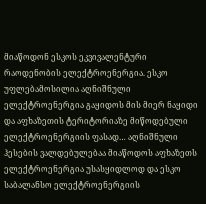მიაწოდონ ესკოს ეკვივალენტური რაოდენობის ელექტროენერგია. ესკო უფლებამოსილია აღნიშნული ელექტროენერგია გაყიდოს მის მიერ ნაყიდი და აფხაზეთის ტერიტორიაზე მიწოდებული ელექტროენერგიის ფასად… აღნიშნული ჰესების ვალდებულებაა მიაწოდოს აფხაზეთს ელექტროენერგია უსასყიდლოდ და ესკო საბალანსო ელექტროენერგიის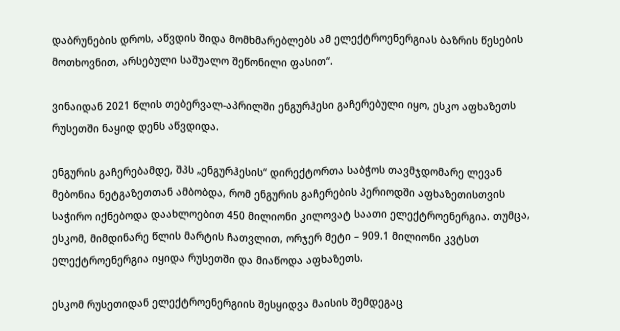დაბრუნების დროს, აწვდის შიდა მომხმარებლებს ამ ელექტროენერგიას ბაზრის წესების მოთხოვნით, არსებული საშუალო შეწონილი ფასით“.

ვინაიდან 2021 წლის თებერვალ-აპრილში ენგურჰესი გაჩერებული იყო, ესკო აფხაზეთს რუსეთში ნაყიდ დენს აწვდიდა.

ენგურის გაჩერებამდე, შპს „ენგურჰესის“ დირექტორთა საბჭოს თავმჯდომარე ლევან მებონია ნეტგაზეთთან ამბობდა, რომ ენგურის გაჩერების პერიოდში აფხაზეთისთვის საჭირო იქნებოდა დაახლოებით 450 მილიონი კილოვატ საათი ელექტროენერგია. თუმცა, ესკომ, მიმდინარე წლის მარტის ჩათვლით, ორჯერ მეტი – 909.1 მილიონი კვტსთ ელექტროენერგია იყიდა რუსეთში და მიაწოდა აფხაზეთს.

ესკომ რუსეთიდან ელექტროენერგიის შესყიდვა მაისის შემდეგაც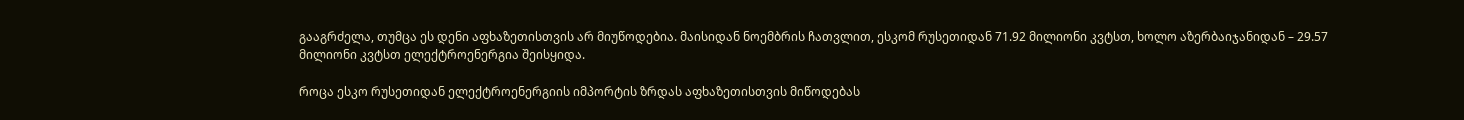გააგრძელა, თუმცა ეს დენი აფხაზეთისთვის არ მიუწოდებია. მაისიდან ნოემბრის ჩათვლით, ესკომ რუსეთიდან 71.92 მილიონი კვტსთ, ხოლო აზერბაიჯანიდან – 29.57 მილიონი კვტსთ ელექტროენერგია შეისყიდა.

როცა ესკო რუსეთიდან ელექტროენერგიის იმპორტის ზრდას აფხაზეთისთვის მიწოდებას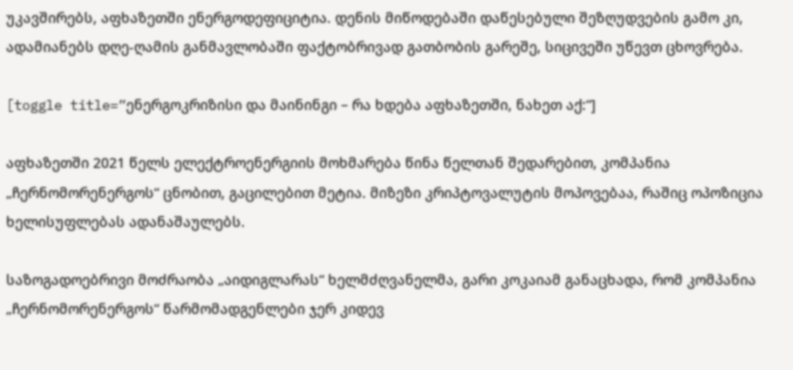უკავშირებს, აფხაზეთში ენერგოდეფიციტია. დენის მიწოდებაში დაწესებული შეზღუდვების გამო კი, ადამიანებს დღე-ღამის განმავლობაში ფაქტობრივად გათბობის გარეშე, სიცივეში უწევთ ცხოვრება.

[toggle title=”ენერგოკრიზისი და მაინინგი – რა ხდება აფხაზეთში, ნახეთ აქ:“]

აფხაზეთში 2021 წელს ელექტროენერგიის მოხმარება წინა წელთან შედარებით, კომპანია „ჩერნომორენერგოს“ ცნობით, გაცილებით მეტია. მიზეზი კრიპტოვალუტის მოპოვებაა, რაშიც ოპოზიცია ხელისუფლებას ადანაშაულებს.

საზოგადოებრივი მოძრაობა „აიდიგლარას“ ხელმძღვანელმა, გარი კოკაიამ განაცხადა, რომ კომპანია „ჩერნომორენერგოს“ წარმომადგენლები ჯერ კიდევ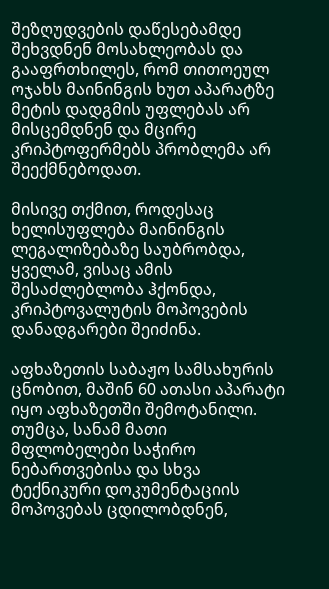შეზღუდვების დაწესებამდე შეხვდნენ მოსახლეობას და გააფრთხილეს, რომ თითოეულ ოჯახს მაინინგის ხუთ აპარატზე მეტის დადგმის უფლებას არ მისცემდნენ და მცირე კრიპტოფერმებს პრობლემა არ შეექმნებოდათ.

მისივე თქმით, როდესაც ხელისუფლება მაინინგის ლეგალიზებაზე საუბრობდა, ყველამ, ვისაც ამის შესაძლებლობა ჰქონდა, კრიპტოვალუტის მოპოვების დანადგარები შეიძინა.

აფხაზეთის საბაჟო სამსახურის ცნობით, მაშინ 60 ათასი აპარატი იყო აფხაზეთში შემოტანილი. თუმცა, სანამ მათი მფლობელები საჭირო ნებართვებისა და სხვა ტექნიკური დოკუმენტაციის მოპოვებას ცდილობდნენ,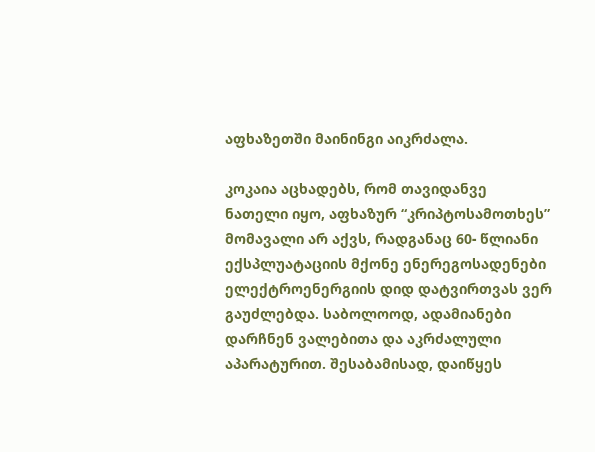აფხაზეთში მაინინგი აიკრძალა.

კოკაია აცხადებს, რომ თავიდანვე ნათელი იყო, აფხაზურ “კრიპტოსამოთხეს” მომავალი არ აქვს, რადგანაც 60- წლიანი ექსპლუატაციის მქონე ენერეგოსადენები ელექტროენერგიის დიდ დატვირთვას ვერ გაუძლებდა. საბოლოოდ, ადამიანები დარჩნენ ვალებითა და აკრძალული აპარატურით. შესაბამისად, დაიწყეს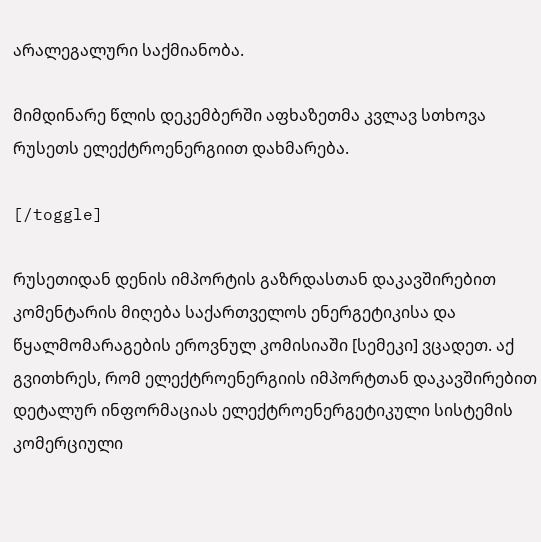არალეგალური საქმიანობა.

მიმდინარე წლის დეკემბერში აფხაზეთმა კვლავ სთხოვა რუსეთს ელექტროენერგიით დახმარება.

[/toggle]

რუსეთიდან დენის იმპორტის გაზრდასთან დაკავშირებით კომენტარის მიღება საქართველოს ენერგეტიკისა და წყალმომარაგების ეროვნულ კომისიაში [სემეკი] ვცადეთ. აქ გვითხრეს, რომ ელექტროენერგიის იმპორტთან დაკავშირებით დეტალურ ინფორმაციას ელექტროენერგეტიკული სისტემის კომერციული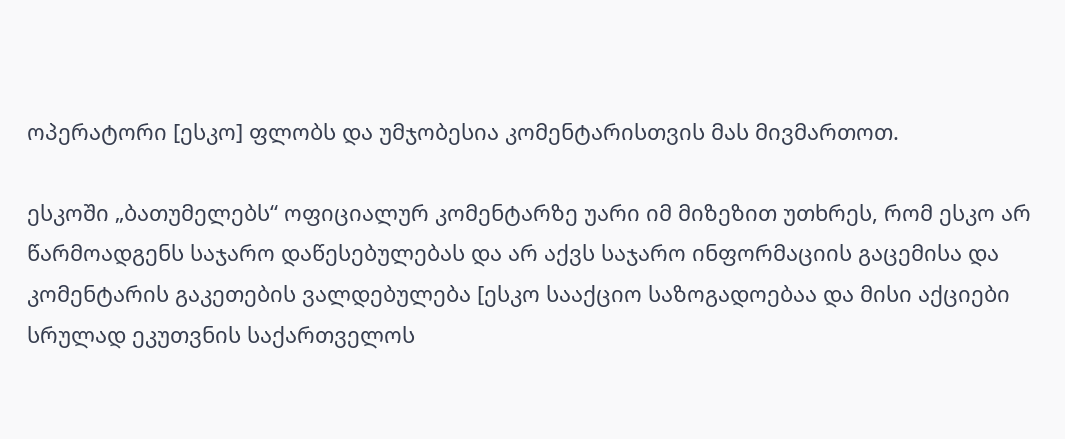ოპერატორი [ესკო] ფლობს და უმჯობესია კომენტარისთვის მას მივმართოთ.

ესკოში „ბათუმელებს“ ოფიციალურ კომენტარზე უარი იმ მიზეზით უთხრეს, რომ ესკო არ წარმოადგენს საჯარო დაწესებულებას და არ აქვს საჯარო ინფორმაციის გაცემისა და კომენტარის გაკეთების ვალდებულება [ესკო სააქციო საზოგადოებაა და მისი აქციები სრულად ეკუთვნის საქართველოს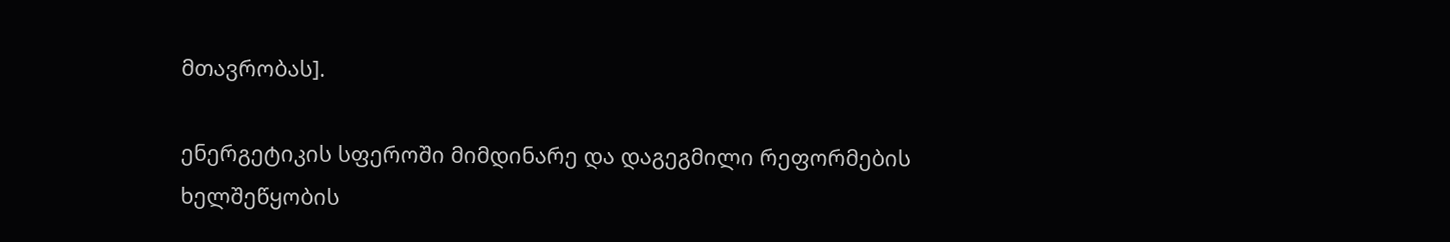მთავრობას].

ენერგეტიკის სფეროში მიმდინარე და დაგეგმილი რეფორმების ხელშეწყობის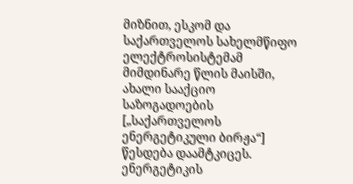მიზნით, ესკომ და საქართველოს სახელმწიფო ელექტროსისტემამ მიმდინარე წლის მაისში, ახალი სააქციო საზოგადოების [„საქართველოს ენერგეტიკული ბირჟა“] წესდება დაამტკიცეს. ენერგეტიკის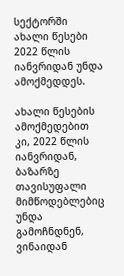სექტორში ახალი წესები 2022 წლის იანვრიდან უნდა ამოქმედდეს.

ახალი წესების ამოქმედებით კი, 2022 წლის იანვრიდან, ბაზარზე თავისუფალი მიმწოდებლებიც უნდა გამოჩნდნენ, ვინაიდან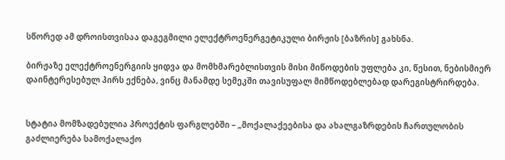სწორედ ამ დროისთვისაა დაგეგმილი ელექტროენერგეტიკული ბირჟის [ბაზრის] გახსნა.

ბირჟაზე ელექტროენერგიის ყიდვა და მომხმარებლისთვის მისი მიწოდების უფლება კი, წესით, ნებისმიერ დაინტერესებულ პირს ექნება, ვინც მანამდე სემეკში თავისუფალ მიმწოდებლებად დარეგისტრირდება.


სტატია მომზადებულია პროექტის ფარგლებში – „მოქალაქეებისა და ახალგაზრდების ჩართულობის გაძლიერება სამოქალაქო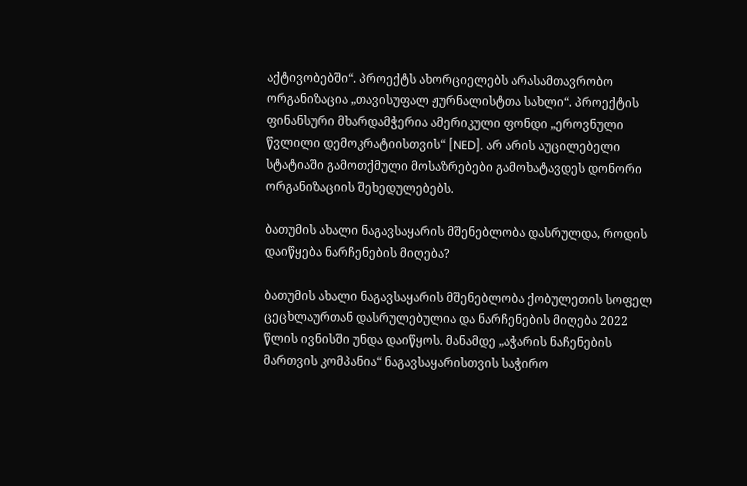აქტივობებში“. პროექტს ახორციელებს არასამთავრობო ორგანიზაცია „თავისუფალ ჟურნალისტთა სახლი“. პროექტის ფინანსური მხარდამჭერია ამერიკული ფონდი „ეროვნული წვლილი დემოკრატიისთვის“ [NED]. არ არის აუცილებელი სტატიაში გამოთქმული მოსაზრებები გამოხატავდეს დონორი ორგანიზაციის შეხედულებებს.

ბათუმის ახალი ნაგავსაყარის მშენებლობა დასრულდა, როდის დაიწყება ნარჩენების მიღება?

ბათუმის ახალი ნაგავსაყარის მშენებლობა ქობულეთის სოფელ ცეცხლაურთან დასრულებულია და ნარჩენების მიღება 2022 წლის ივნისში უნდა დაიწყოს. მანამდე „აჭარის ნაჩენების მართვის კომპანია“ ნაგავსაყარისთვის საჭირო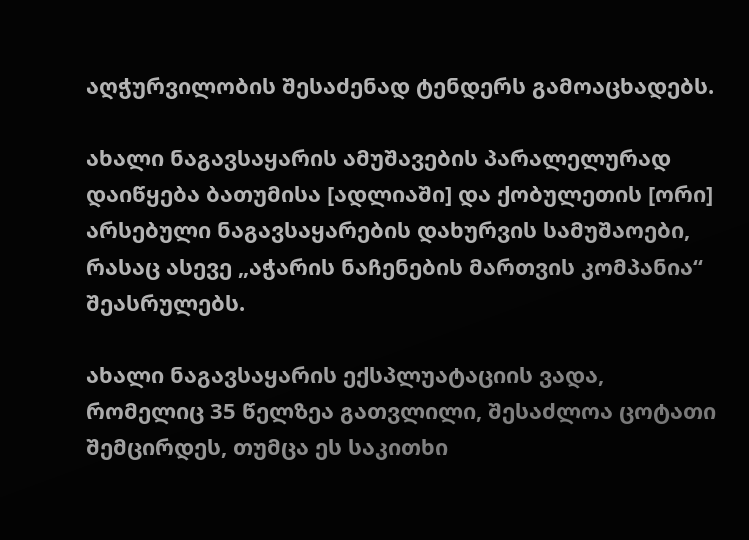აღჭურვილობის შესაძენად ტენდერს გამოაცხადებს.

ახალი ნაგავსაყარის ამუშავების პარალელურად დაიწყება ბათუმისა [ადლიაში] და ქობულეთის [ორი] არსებული ნაგავსაყარების დახურვის სამუშაოები, რასაც ასევე „აჭარის ნაჩენების მართვის კომპანია“ შეასრულებს.

ახალი ნაგავსაყარის ექსპლუატაციის ვადა, რომელიც 35 წელზეა გათვლილი, შესაძლოა ცოტათი შემცირდეს, თუმცა ეს საკითხი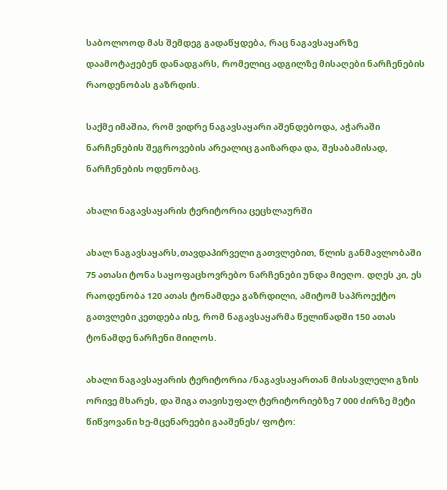საბოლოოდ მას შემდეგ გადაწყდება, რაც ნაგავსაყარზე დაამოტაჟებენ დანადგარს, რომელიც ადგილზე მისაღები ნარჩენების რაოდენობას გაზრდის.

საქმე იმაშია, რომ ვიდრე ნაგავსაყარი აშენდებოდა, აჭარაში ნარჩენების შეგროვების არეალიც გაიზარდა და, შესაბამისად, ნარჩენების ოდენობაც.

ახალი ნაგავსაყარის ტერიტორია ცეცხლაურში

ახალ ნაგავსაყარს,თავდაპირველი გათვლებით, წლის განმავლობაში 75 ათასი ტონა საყოფაცხოვრებო ნარჩენები უნდა მიეღო. დღეს კი, ეს რაოდენობა 120 ათას ტონამდეა გაზრდილი, ამიტომ საპროექტო გათვლები კეთდება ისე, რომ ნაგავსაყარმა წელიწადში 150 ათას ტონამდე ნარჩენი მიიღოს.

ახალი ნაგავსაყარის ტერიტორია /ნაგავსაყართან მისასვლელი გზის ორივე მხარეს, და შიგა თავისუფალ ტერიტორიებზე 7 000 ძირზე მეტი წიწვოვანი ხე-მცენარეები გააშენეს/ ფოტო: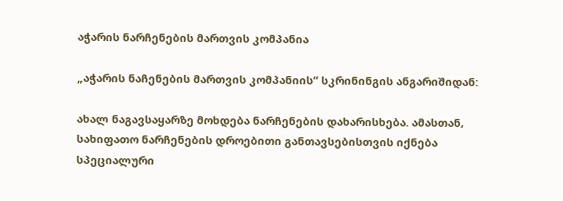აჭარის ნარჩენების მართვის კომპანია

„აჭარის ნაჩენების მართვის კომპანიის“ სკრინინგის ანგარიშიდან:

ახალ ნაგავსაყარზე მოხდება ნარჩენების დახარისხება. ამასთან, სახიფათო ნარჩენების დროებითი განთავსებისთვის იქნება სპეციალური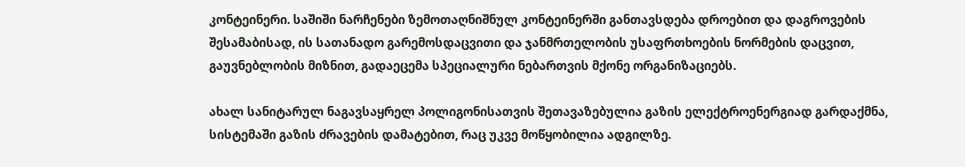კონტეინერი. საშიში ნარჩენები ზემოთაღნიშნულ კონტეინერში განთავსდება დროებით და დაგროვების შესამაბისად, ის სათანადო გარემოსდაცვითი და ჯანმრთელობის უსაფრთხოების ნორმების დაცვით, გაუვნებლობის მიზნით, გადაეცემა სპეციალური ნებართვის მქონე ორგანიზაციებს.

ახალ სანიტარულ ნაგავსაყრელ პოლიგონისათვის შეთავაზებულია გაზის ელექტროენერგიად გარდაქმნა, სისტემაში გაზის ძრავების დამატებით, რაც უკვე მოწყობილია ადგილზე.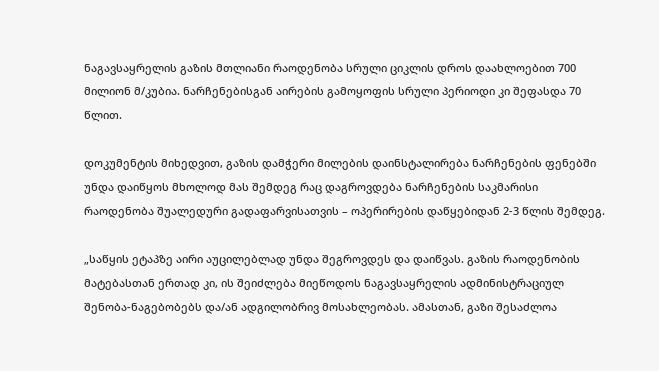ნაგავსაყრელის გაზის მთლიანი რაოდენობა სრული ციკლის დროს დაახლოებით 700 მილიონ მ/კუბია. ნარჩენებისგან აირების გამოყოფის სრული პერიოდი კი შეფასდა 70 წლით.

დოკუმენტის მიხედვით, გაზის დამჭერი მილების დაინსტალირება ნარჩენების ფენებში უნდა დაიწყოს მხოლოდ მას შემდეგ რაც დაგროვდება ნარჩენების საკმარისი რაოდენობა შუალედური გადაფარვისათვის – ოპერირების დაწყებიდან 2-3 წლის შემდეგ.

„საწყის ეტაპზე აირი აუცილებლად უნდა შეგროვდეს და დაიწვას. გაზის რაოდენობის მატებასთან ერთად კი, ის შეიძლება მიეწოდოს ნაგავსაყრელის ადმინისტრაციულ შენობა-ნაგებობებს და/ან ადგილობრივ მოსახლეობას. ამასთან, გაზი შესაძლოა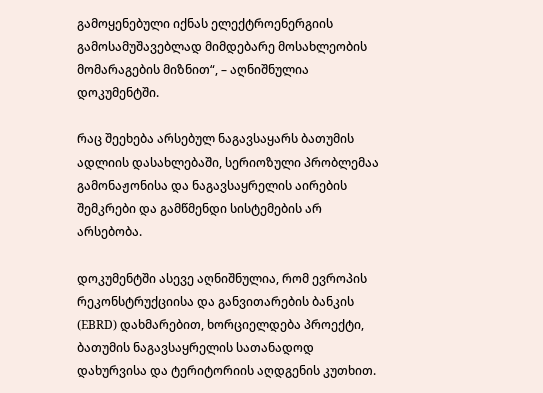გამოყენებული იქნას ელექტროენერგიის გამოსამუშავებლად მიმდებარე მოსახლეობის მომარაგების მიზნით“, – აღნიშნულია დოკუმენტში.

რაც შეეხება არსებულ ნაგავსაყარს ბათუმის ადლიის დასახლებაში, სერიოზული პრობლემაა გამონაჟონისა და ნაგავსაყრელის აირების შემკრები და გამწმენდი სისტემების არ არსებობა.

დოკუმენტში ასევე აღნიშნულია, რომ ევროპის რეკონსტრუქციისა და განვითარების ბანკის (EBRD) დახმარებით, ხორციელდება პროექტი, ბათუმის ნაგავსაყრელის სათანადოდ დახურვისა და ტერიტორიის აღდგენის კუთხით.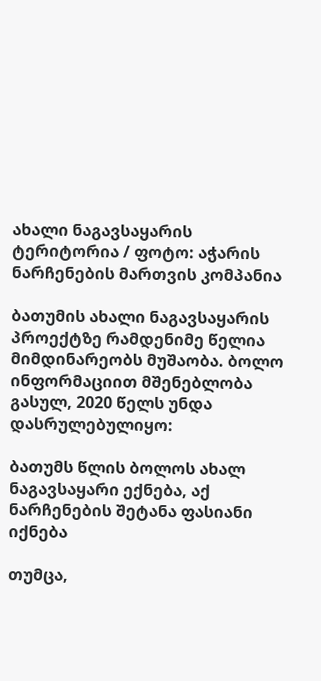ახალი ნაგავსაყარის ტერიტორია / ფოტო: აჭარის ნარჩენების მართვის კომპანია

ბათუმის ახალი ნაგავსაყარის პროექტზე რამდენიმე წელია მიმდინარეობს მუშაობა. ბოლო ინფორმაციით მშენებლობა გასულ, 2020 წელს უნდა დასრულებულიყო:

ბათუმს წლის ბოლოს ახალ ნაგავსაყარი ექნება, აქ ნარჩენების შეტანა ფასიანი იქნება

თუმცა,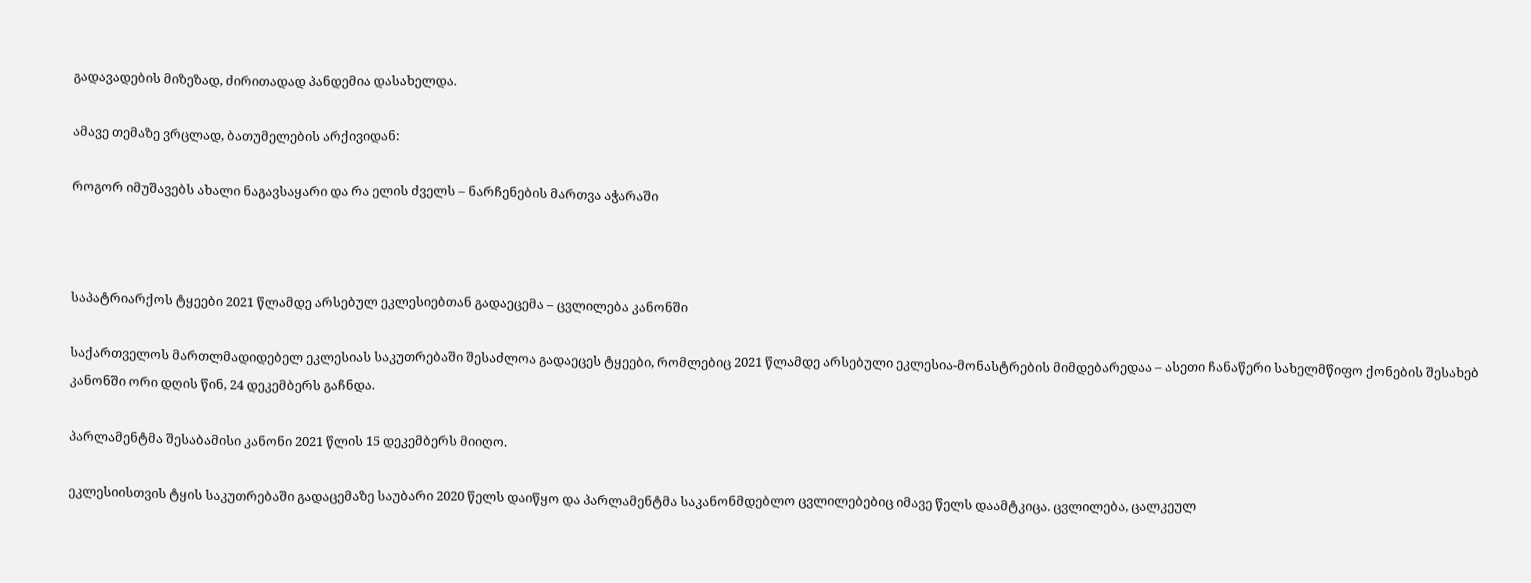გადავადების მიზეზად, ძირითადად პანდემია დასახელდა.

ამავე თემაზე ვრცლად, ბათუმელების არქივიდან:

როგორ იმუშავებს ახალი ნაგავსაყარი და რა ელის ძველს – ნარჩენების მართვა აჭარაში



საპატრიარქოს ტყეები 2021 წლამდე არსებულ ეკლესიებთან გადაეცემა – ცვლილება კანონში

საქართველოს მართლმადიდებელ ეკლესიას საკუთრებაში შესაძლოა გადაეცეს ტყეები, რომლებიც 2021 წლამდე არსებული ეკლესია-მონასტრების მიმდებარედაა – ასეთი ჩანაწერი სახელმწიფო ქონების შესახებ კანონში ორი დღის წინ, 24 დეკემბერს გაჩნდა.

პარლამენტმა შესაბამისი კანონი 2021 წლის 15 დეკემბერს მიიღო.

ეკლესიისთვის ტყის საკუთრებაში გადაცემაზე საუბარი 2020 წელს დაიწყო და პარლამენტმა საკანონმდებლო ცვლილებებიც იმავე წელს დაამტკიცა. ცვლილება, ცალკეულ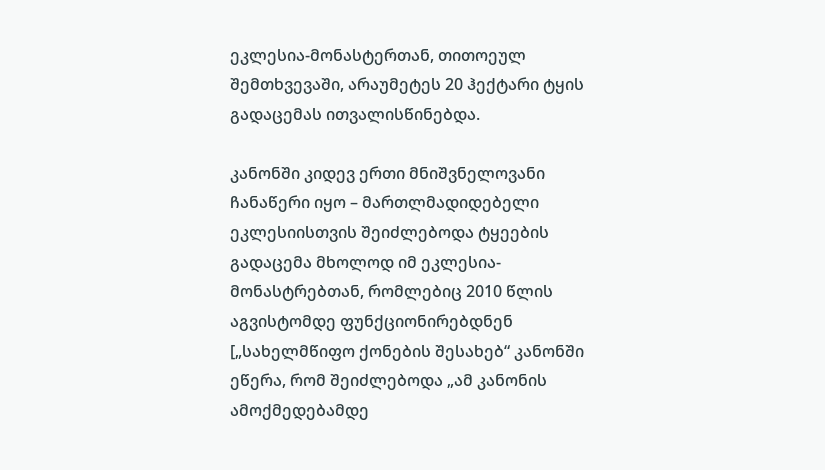ეკლესია-მონასტერთან, თითოეულ შემთხვევაში, არაუმეტეს 20 ჰექტარი ტყის გადაცემას ითვალისწინებდა.

კანონში კიდევ ერთი მნიშვნელოვანი ჩანაწერი იყო – მართლმადიდებელი ეკლესიისთვის შეიძლებოდა ტყეების გადაცემა მხოლოდ იმ ეკლესია-მონასტრებთან, რომლებიც 2010 წლის აგვისტომდე ფუნქციონირებდნენ [„სახელმწიფო ქონების შესახებ“ კანონში ეწერა, რომ შეიძლებოდა „ამ კანონის ამოქმედებამდე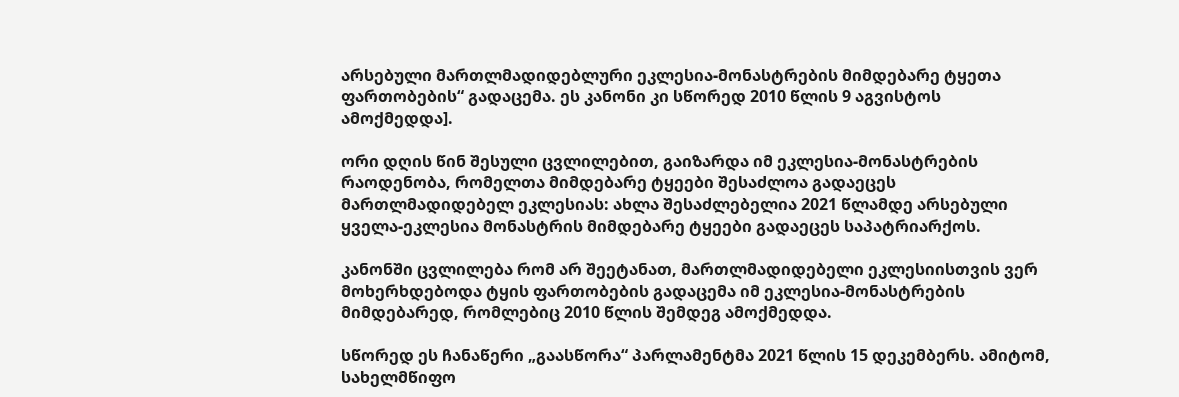არსებული მართლმადიდებლური ეკლესია-მონასტრების მიმდებარე ტყეთა ფართობების“ გადაცემა. ეს კანონი კი სწორედ 2010 წლის 9 აგვისტოს ამოქმედდა].

ორი დღის წინ შესული ცვლილებით, გაიზარდა იმ ეკლესია-მონასტრების რაოდენობა, რომელთა მიმდებარე ტყეები შესაძლოა გადაეცეს მართლმადიდებელ ეკლესიას: ახლა შესაძლებელია 2021 წლამდე არსებული ყველა-ეკლესია მონასტრის მიმდებარე ტყეები გადაეცეს საპატრიარქოს.

კანონში ცვლილება რომ არ შეეტანათ, მართლმადიდებელი ეკლესიისთვის ვერ მოხერხდებოდა ტყის ფართობების გადაცემა იმ ეკლესია-მონასტრების მიმდებარედ, რომლებიც 2010 წლის შემდეგ ამოქმედდა.

სწორედ ეს ჩანაწერი „გაასწორა“ პარლამენტმა 2021 წლის 15 დეკემბერს. ამიტომ, სახელმწიფო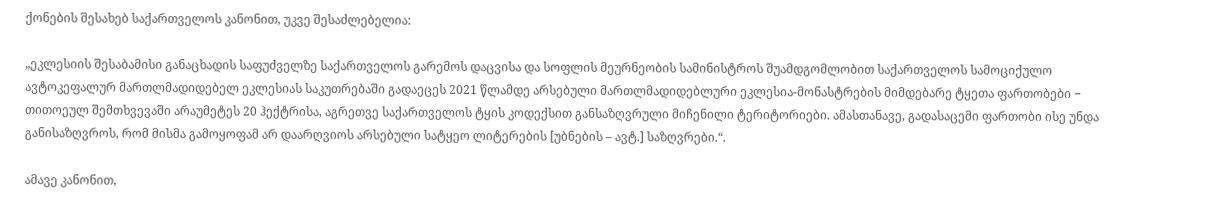ქონების შესახებ საქართველოს კანონით, უკვე შესაძლებელია:

„ეკლესიის შესაბამისი განაცხადის საფუძველზე საქართველოს გარემოს დაცვისა და სოფლის მეურნეობის სამინისტროს შუამდგომლობით საქართველოს სამოციქულო ავტოკეფალურ მართლმადიდებელ ეკლესიას საკუთრებაში გადაეცეს 2021 წლამდე არსებული მართლმადიდებლური ეკლესია-მონასტრების მიმდებარე ტყეთა ფართობები − თითოეულ შემთხვევაში არაუმეტეს 20 ჰექტრისა, აგრეთვე საქართველოს ტყის კოდექსით განსაზღვრული მიჩენილი ტერიტორიები. ამასთანავე, გადასაცემი ფართობი ისე უნდა განისაზღვროს, რომ მისმა გამოყოფამ არ დაარღვიოს არსებული სატყეო ლიტერების [უბნების – ავტ.] საზღვრები.“.

ამავე კანონით,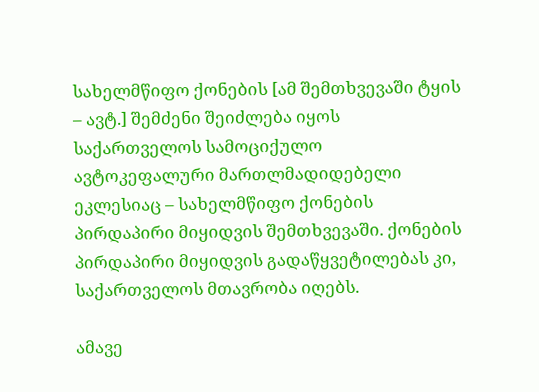სახელმწიფო ქონების [ამ შემთხვევაში ტყის – ავტ.] შემძენი შეიძლება იყოს საქართველოს სამოციქულო ავტოკეფალური მართლმადიდებელი ეკლესიაც – სახელმწიფო ქონების პირდაპირი მიყიდვის შემთხვევაში. ქონების პირდაპირი მიყიდვის გადაწყვეტილებას კი, საქართველოს მთავრობა იღებს.

ამავე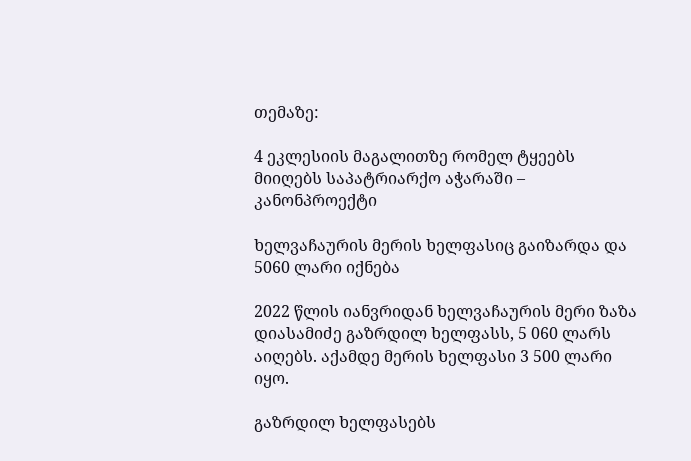თემაზე:

4 ეკლესიის მაგალითზე რომელ ტყეებს მიიღებს საპატრიარქო აჭარაში – კანონპროექტი

ხელვაჩაურის მერის ხელფასიც გაიზარდა და 5060 ლარი იქნება

2022 წლის იანვრიდან ხელვაჩაურის მერი ზაზა დიასამიძე გაზრდილ ხელფასს, 5 060 ლარს აიღებს. აქამდე მერის ხელფასი 3 500 ლარი იყო.

გაზრდილ ხელფასებს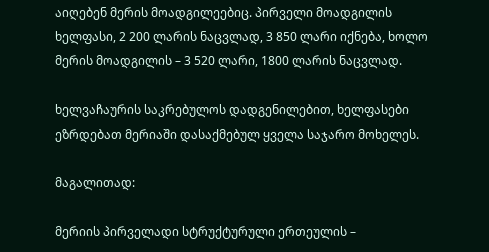აიღებენ მერის მოადგილეებიც. პირველი მოადგილის ხელფასი, 2 200 ლარის ნაცვლად, 3 850 ლარი იქნება, ხოლო მერის მოადგილის – 3 520 ლარი, 1800 ლარის ნაცვლად.

ხელვაჩაურის საკრებულოს დადგენილებით, ხელფასები ეზრდებათ მერიაში დასაქმებულ ყველა საჯარო მოხელეს.

მაგალითად:

მერიის პირველადი სტრუქტურული ერთეულის –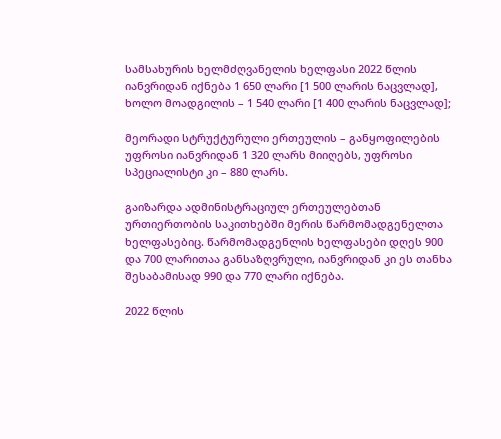სამსახურის ხელმძღვანელის ხელფასი 2022 წლის იანვრიდან იქნება 1 650 ლარი [1 500 ლარის ნაცვლად], ხოლო მოადგილის – 1 540 ლარი [1 400 ლარის ნაცვლად];

მეორადი სტრუქტურული ერთეულის – განყოფილების უფროსი იანვრიდან 1 320 ლარს მიიღებს, უფროსი სპეციალისტი კი – 880 ლარს.

გაიზარდა ადმინისტრაციულ ერთეულებთან ურთიერთობის საკითხებში მერის წარმომადგენელთა ხელფასებიც. წარმომადგენლის ხელფასები დღეს 900 და 700 ლარითაა განსაზღვრული, იანვრიდან კი ეს თანხა შესაბამისად 990 და 770 ლარი იქნება.

2022 წლის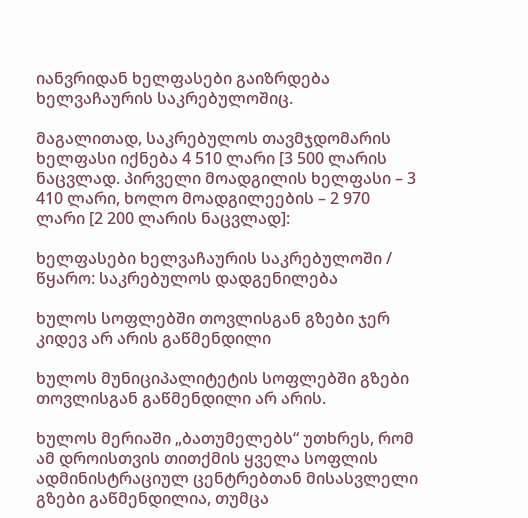იანვრიდან ხელფასები გაიზრდება ხელვაჩაურის საკრებულოშიც.

მაგალითად, საკრებულოს თავმჯდომარის ხელფასი იქნება 4 510 ლარი [3 500 ლარის ნაცვლად. პირველი მოადგილის ხელფასი – 3 410 ლარი, ხოლო მოადგილეების – 2 970 ლარი [2 200 ლარის ნაცვლად]:

ხელფასები ხელვაჩაურის საკრებულოში / წყარო: საკრებულოს დადგენილება

ხულოს სოფლებში თოვლისგან გზები ჯერ კიდევ არ არის გაწმენდილი

ხულოს მუნიციპალიტეტის სოფლებში გზები თოვლისგან გაწმენდილი არ არის.

ხულოს მერიაში „ბათუმელებს“ უთხრეს, რომ ამ დროისთვის თითქმის ყველა სოფლის ადმინისტრაციულ ცენტრებთან მისასვლელი გზები გაწმენდილია, თუმცა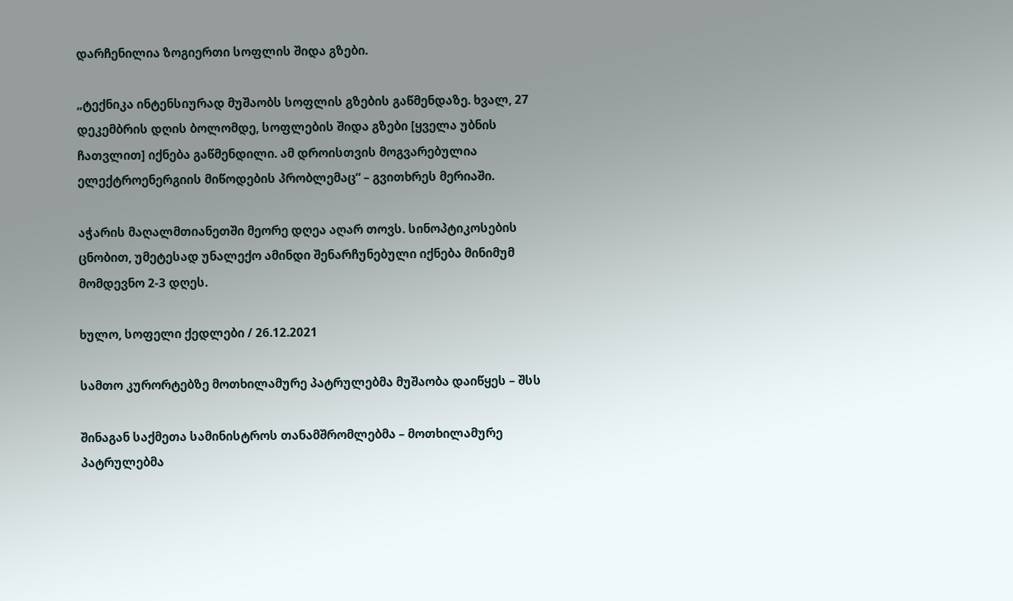დარჩენილია ზოგიერთი სოფლის შიდა გზები.

„ტექნიკა ინტენსიურად მუშაობს სოფლის გზების გაწმენდაზე. ხვალ, 27 დეკემბრის დღის ბოლომდე, სოფლების შიდა გზები [ყველა უბნის ჩათვლით] იქნება გაწმენდილი. ამ დროისთვის მოგვარებულია ელექტროენერგიის მიწოდების პრობლემაც“ – გვითხრეს მერიაში.

აჭარის მაღალმთიანეთში მეორე დღეა აღარ თოვს. სინოპტიკოსების ცნობით, უმეტესად უნალექო ამინდი შენარჩუნებული იქნება მინიმუმ მომდევნო 2-3 დღეს.

ხულო, სოფელი ქედლები / 26.12.2021

სამთო კურორტებზე მოთხილამურე პატრულებმა მუშაობა დაიწყეს – შსს

შინაგან საქმეთა სამინისტროს თანამშრომლებმა – მოთხილამურე პატრულებმა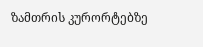ზამთრის კურორტებზე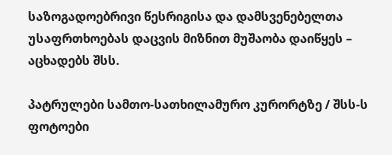საზოგადოებრივი წესრიგისა და დამსვენებელთა უსაფრთხოებას დაცვის მიზნით მუშაობა დაიწყეს – აცხადებს შსს.

პატრულები სამთო-სათხილამურო კურორტზე / შსს-ს ფოტოები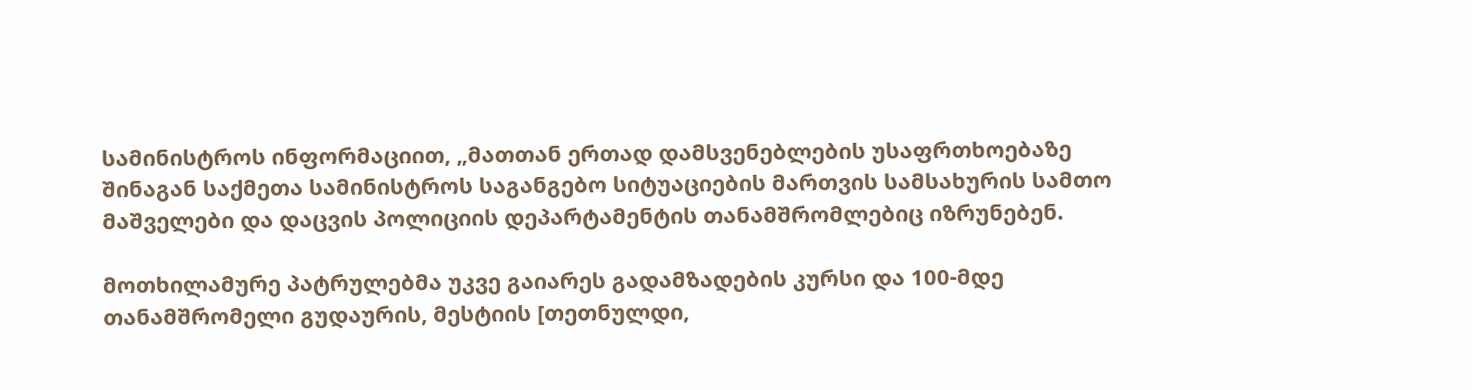სამინისტროს ინფორმაციით, „მათთან ერთად დამსვენებლების უსაფრთხოებაზე შინაგან საქმეთა სამინისტროს საგანგებო სიტუაციების მართვის სამსახურის სამთო მაშველები და დაცვის პოლიციის დეპარტამენტის თანამშრომლებიც იზრუნებენ.

მოთხილამურე პატრულებმა უკვე გაიარეს გადამზადების კურსი და 100-მდე თანამშრომელი გუდაურის, მესტიის [თეთნულდი,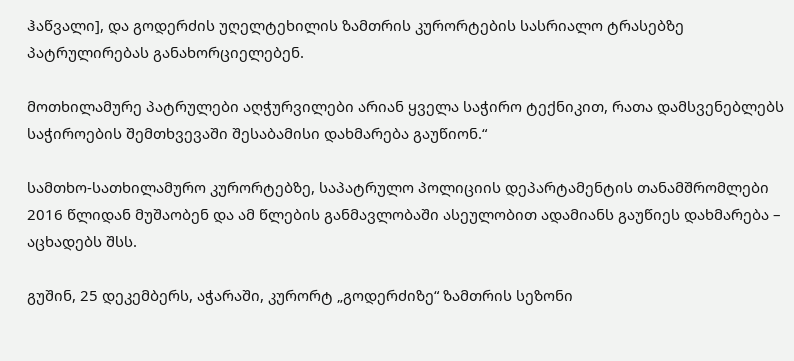ჰაწვალი], და გოდერძის უღელტეხილის ზამთრის კურორტების სასრიალო ტრასებზე პატრულირებას განახორციელებენ.

მოთხილამურე პატრულები აღჭურვილები არიან ყველა საჭირო ტექნიკით, რათა დამსვენებლებს საჭიროების შემთხვევაში შესაბამისი დახმარება გაუწიონ.“

სამთხო-სათხილამურო კურორტებზე, საპატრულო პოლიციის დეპარტამენტის თანამშრომლები 2016 წლიდან მუშაობენ და ამ წლების განმავლობაში ასეულობით ადამიანს გაუწიეს დახმარება – აცხადებს შსს.

გუშინ, 25 დეკემბერს, აჭარაში, კურორტ „გოდერძიზე“ ზამთრის სეზონი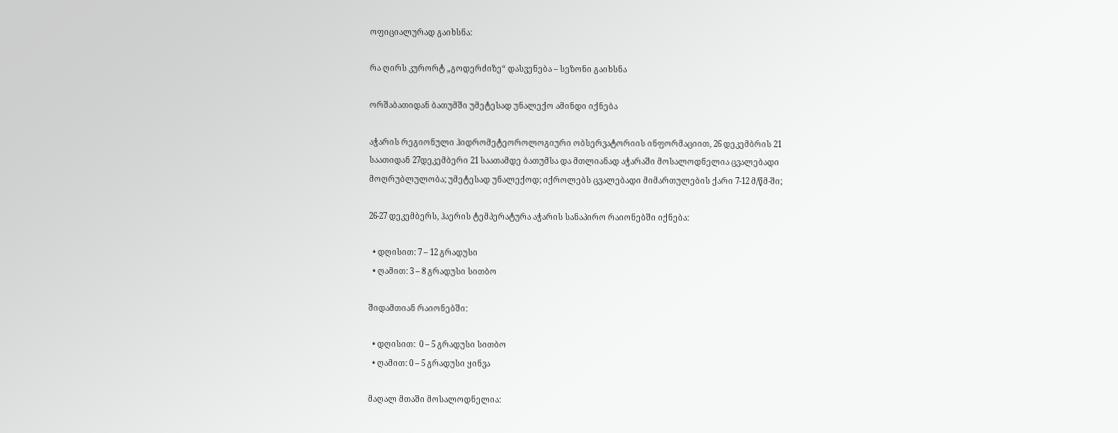ოფიციალურად გაიხსნა:

რა ღირს კურორტ „გოდერძიზე“ დასვენება – სეზონი გაიხსნა

ორშაბათიდან ბათუმში უმეტესად უნალექო ამინდი იქნება

აჭარის რეგიონული ჰიდრომეტეოროლოგიური ობსერვატორიის ინფორმაციით, 26 დეკემბრის 21 საათიდან 27დეკემბერი 21 საათამდე ბათუმსა და მთლიანად აჭარაში მოსალოდნელია ცვალებადი მოღრუბლულობა; უმეტესად უნალექოდ; იქროლებს ცვალებადი მიმართულების ქარი 7-12 მ/წმ-ში;

26-27 დეკემბერს, ჰაერის ტემპერატურა აჭარის სანაპირო რაიონებში იქნება:

  • დღისით: 7 – 12 გრადუსი
  • ღამით: 3 – 8 გრადუსი სითბო

შიდამთიან რაიონებში:

  • დღისით:  0 – 5 გრადუსი სითბო
  • ღამით: 0 – 5 გრადუსი ყინვა

მაღალ მთაში მოსალოდნელია: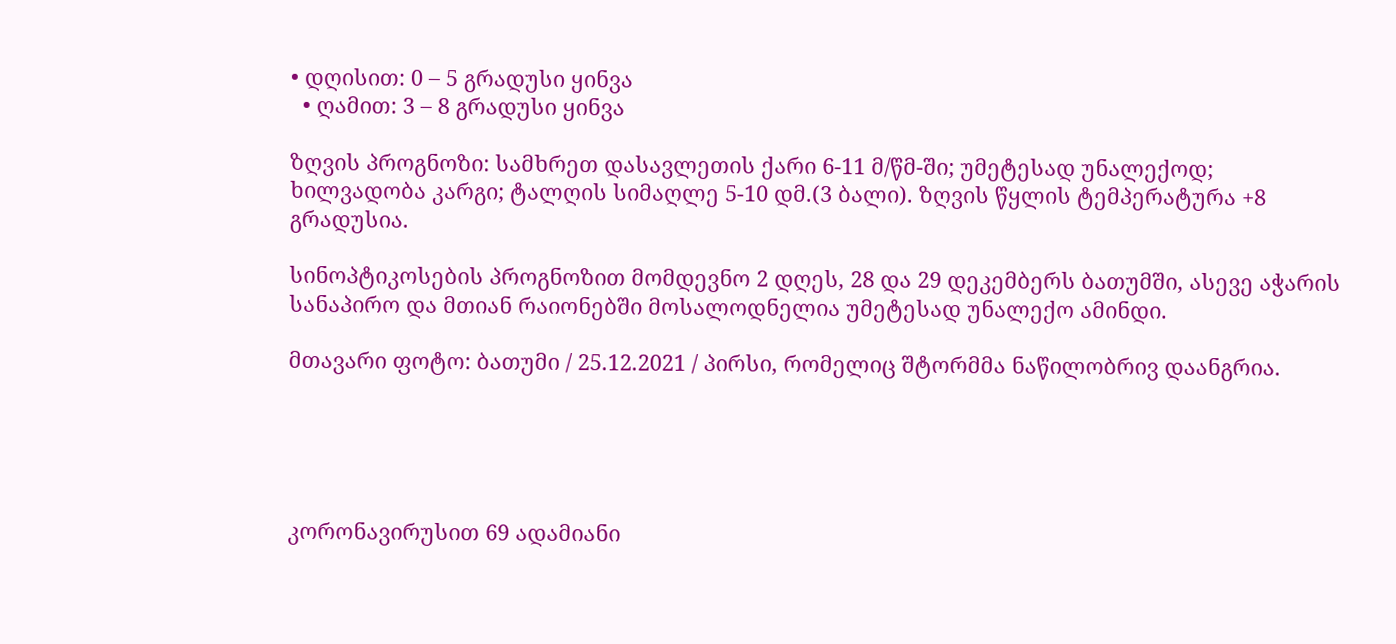• დღისით: 0 – 5 გრადუსი ყინვა
  • ღამით: 3 – 8 გრადუსი ყინვა

ზღვის პროგნოზი: სამხრეთ დასავლეთის ქარი 6-11 მ/წმ-ში; უმეტესად უნალექოდ; ხილვადობა კარგი; ტალღის სიმაღლე 5-10 დმ.(3 ბალი). ზღვის წყლის ტემპერატურა +8 გრადუსია.

სინოპტიკოსების პროგნოზით მომდევნო 2 დღეს, 28 და 29 დეკემბერს ბათუმში, ასევე აჭარის სანაპირო და მთიან რაიონებში მოსალოდნელია უმეტესად უნალექო ამინდი.

მთავარი ფოტო: ბათუმი / 25.12.2021 / პირსი, რომელიც შტორმმა ნაწილობრივ დაანგრია.





კორონავირუსით 69 ადამიანი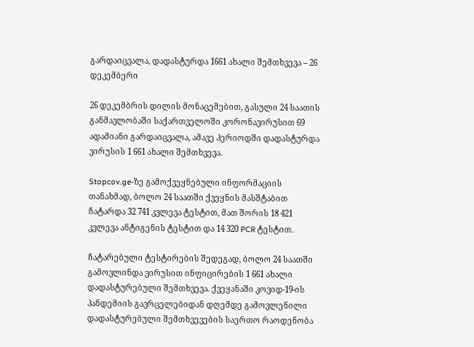გარდაიცვალა, დადასტურდა 1661 ახალი შემთხვევა – 26 დეკემბერი

26 დეკემბრის დილის მონაცემებით, გასული 24 საათის განმავლობაში საქართველოში კორონავირუსით 69 ადამიანი გარდაიცვალა, ამავე პერიოდში დადასტურდა ვირუსის 1 661 ახალი შემთხვევა.

Stopcov.ge-ზე გამოქვეყნებული ინფორმაციის თანახმად, ბოლო 24 საათში ქვეყნის მასშტაბით ჩატარდა 32 741 კვლევა ტესტით, მათ შორის 18 421 კვლევა ანტიგენის ტესტით და 14 320 PCR ტესტით.

ჩატარებული ტესტირების შედეგად, ბოლო 24 საათში გამოვლინდა ვირუსით ინფიცირების 1 661 ახალი დადასტურებული შემთხვევა. ქვეყანაში კოვიდ-19-ის პანდემიის გავრცელებიდან დღემდე გამოვლენილი დადასტურებული შემთხვევების საერთო რაოდენობა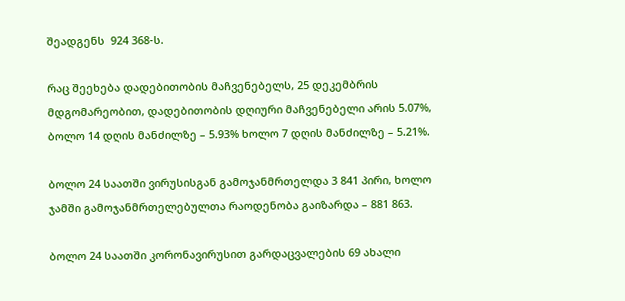შეადგენს  924 368-ს.

რაც შეეხება დადებითობის მაჩვენებელს, 25 დეკემბრის მდგომარეობით, დადებითობის დღიური მაჩვენებელი არის 5.07%, ბოლო 14 დღის მანძილზე – 5.93% ხოლო 7 დღის მანძილზე – 5.21%.

ბოლო 24 საათში ვირუსისგან გამოჯანმრთელდა 3 841 პირი, ხოლო ჯამში გამოჯანმრთელებულთა რაოდენობა გაიზარდა – 881 863.

ბოლო 24 საათში კორონავირუსით გარდაცვალების 69 ახალი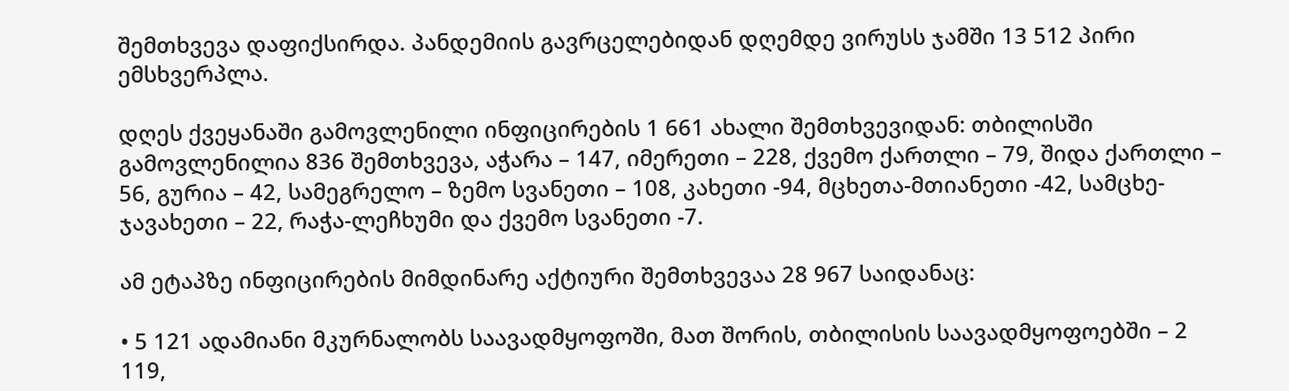შემთხვევა დაფიქსირდა. პანდემიის გავრცელებიდან დღემდე ვირუსს ჯამში 13 512 პირი ემსხვერპლა.

დღეს ქვეყანაში გამოვლენილი ინფიცირების 1 661 ახალი შემთხვევიდან: თბილისში გამოვლენილია 836 შემთხვევა, აჭარა – 147, იმერეთი – 228, ქვემო ქართლი – 79, შიდა ქართლი – 56, გურია – 42, სამეგრელო – ზემო სვანეთი – 108, კახეთი -94, მცხეთა-მთიანეთი -42, სამცხე-ჯავახეთი – 22, რაჭა-ლეჩხუმი და ქვემო სვანეთი -7.

ამ ეტაპზე ინფიცირების მიმდინარე აქტიური შემთხვევაა 28 967 საიდანაც:

• 5 121 ადამიანი მკურნალობს საავადმყოფოში, მათ შორის, თბილისის საავადმყოფოებში – 2 119,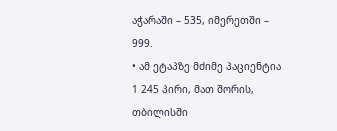აჭარაში – 535, იმერეთში – 999.
• ამ ეტაპზე მძიმე პაციენტია 1 245 პირი, მათ შორის, თბილისში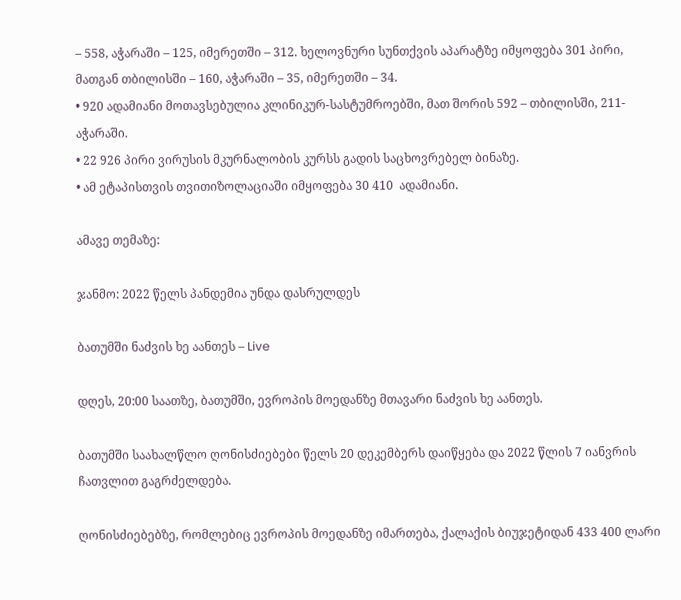– 558, აჭარაში – 125, იმერეთში – 312. ხელოვნური სუნთქვის აპარატზე იმყოფება 301 პირი,  მათგან თბილისში – 160, აჭარაში – 35, იმერეთში – 34.
• 920 ადამიანი მოთავსებულია კლინიკურ-სასტუმროებში, მათ შორის 592 – თბილისში, 211- აჭარაში.
• 22 926 პირი ვირუსის მკურნალობის კურსს გადის საცხოვრებელ ბინაზე.
• ამ ეტაპისთვის თვითიზოლაციაში იმყოფება 30 410  ადამიანი.

ამავე თემაზე:

ჯანმო: 2022 წელს პანდემია უნდა დასრულდეს

ბათუმში ნაძვის ხე აანთეს – Live

დღეს, 20:00 საათზე, ბათუმში, ევროპის მოედანზე მთავარი ნაძვის ხე აანთეს.

ბათუმში საახალწლო ღონისძიებები წელს 20 დეკემბერს დაიწყება და 2022 წლის 7 იანვრის ჩათვლით გაგრძელდება.

ღონისძიებებზე, რომლებიც ევროპის მოედანზე იმართება, ქალაქის ბიუჯეტიდან 433 400 ლარი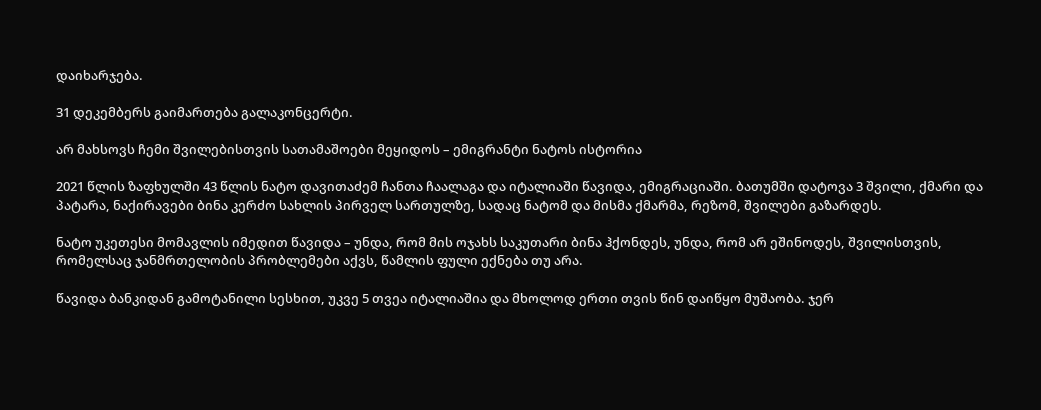დაიხარჯება.

31 დეკემბერს გაიმართება გალაკონცერტი.

არ მახსოვს ჩემი შვილებისთვის სათამაშოები მეყიდოს – ემიგრანტი ნატოს ისტორია

2021 წლის ზაფხულში 43 წლის ნატო დავითაძემ ჩანთა ჩაალაგა და იტალიაში წავიდა, ემიგრაციაში. ბათუმში დატოვა 3 შვილი, ქმარი და პატარა, ნაქირავები ბინა კერძო სახლის პირველ სართულზე, სადაც ნატომ და მისმა ქმარმა, რეზომ, შვილები გაზარდეს.

ნატო უკეთესი მომავლის იმედით წავიდა – უნდა, რომ მის ოჯახს საკუთარი ბინა ჰქონდეს, უნდა, რომ არ ეშინოდეს, შვილისთვის, რომელსაც ჯანმრთელობის პრობლემები აქვს, წამლის ფული ექნება თუ არა.

წავიდა ბანკიდან გამოტანილი სესხით, უკვე 5 თვეა იტალიაშია და მხოლოდ ერთი თვის წინ დაიწყო მუშაობა. ჯერ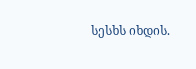სესხს იხდის.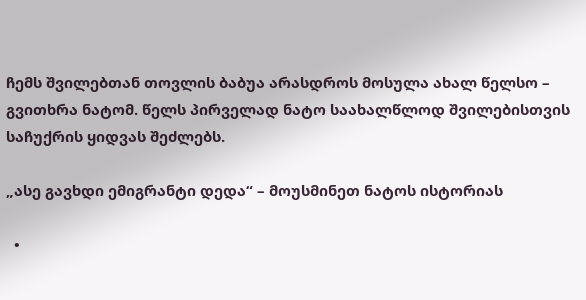ჩემს შვილებთან თოვლის ბაბუა არასდროს მოსულა ახალ წელსო – გვითხრა ნატომ. წელს პირველად ნატო საახალწლოდ შვილებისთვის საჩუქრის ყიდვას შეძლებს.

„ასე გავხდი ემიგრანტი დედა“ – მოუსმინეთ ნატოს ისტორიას

  •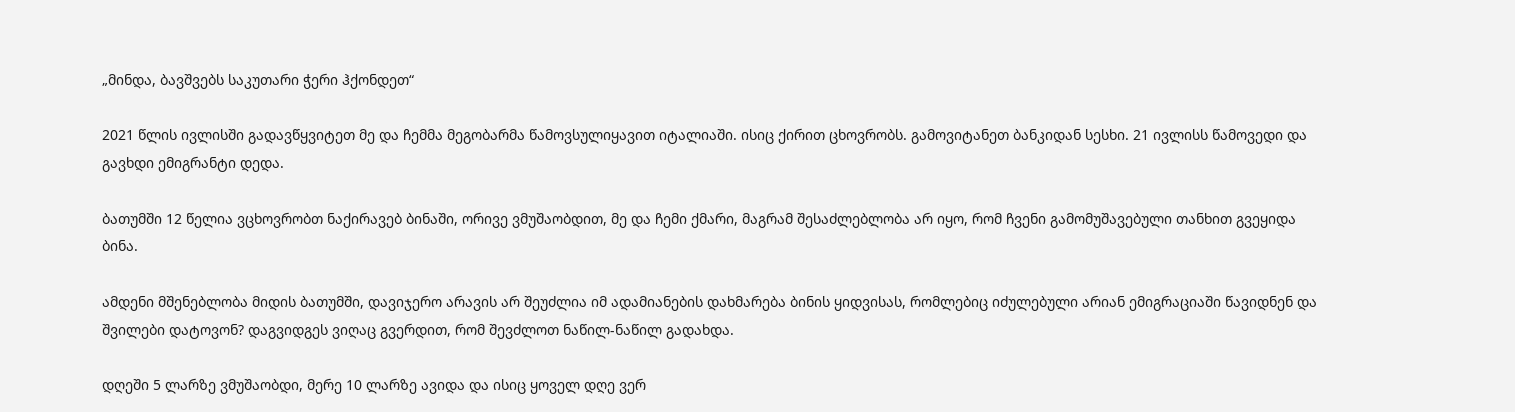„მინდა, ბავშვებს საკუთარი ჭერი ჰქონდეთ“

2021 წლის ივლისში გადავწყვიტეთ მე და ჩემმა მეგობარმა წამოვსულიყავით იტალიაში. ისიც ქირით ცხოვრობს. გამოვიტანეთ ბანკიდან სესხი. 21 ივლისს წამოვედი და გავხდი ემიგრანტი დედა.

ბათუმში 12 წელია ვცხოვრობთ ნაქირავებ ბინაში, ორივე ვმუშაობდით, მე და ჩემი ქმარი, მაგრამ შესაძლებლობა არ იყო, რომ ჩვენი გამომუშავებული თანხით გვეყიდა ბინა.

ამდენი მშენებლობა მიდის ბათუმში, დავიჯერო არავის არ შეუძლია იმ ადამიანების დახმარება ბინის ყიდვისას, რომლებიც იძულებული არიან ემიგრაციაში წავიდნენ და შვილები დატოვონ? დაგვიდგეს ვიღაც გვერდით, რომ შევძლოთ ნაწილ-ნაწილ გადახდა.

დღეში 5 ლარზე ვმუშაობდი, მერე 10 ლარზე ავიდა და ისიც ყოველ დღე ვერ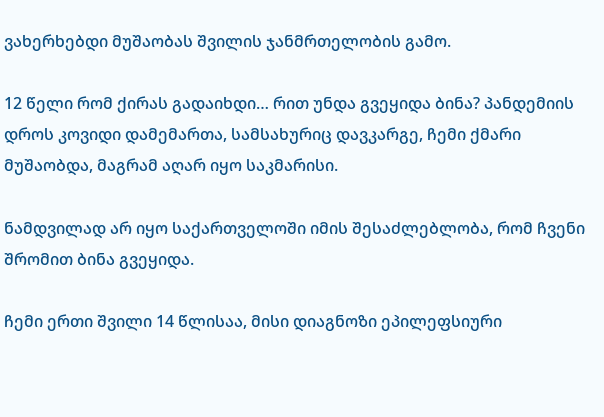ვახერხებდი მუშაობას შვილის ჯანმრთელობის გამო.

12 წელი რომ ქირას გადაიხდი… რით უნდა გვეყიდა ბინა? პანდემიის დროს კოვიდი დამემართა, სამსახურიც დავკარგე, ჩემი ქმარი მუშაობდა, მაგრამ აღარ იყო საკმარისი.

ნამდვილად არ იყო საქართველოში იმის შესაძლებლობა, რომ ჩვენი შრომით ბინა გვეყიდა.

ჩემი ერთი შვილი 14 წლისაა, მისი დიაგნოზი ეპილეფსიური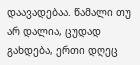დაავადებაა. წამალი თუ არ დალია, ცუდად გახდება, ერთი დღეც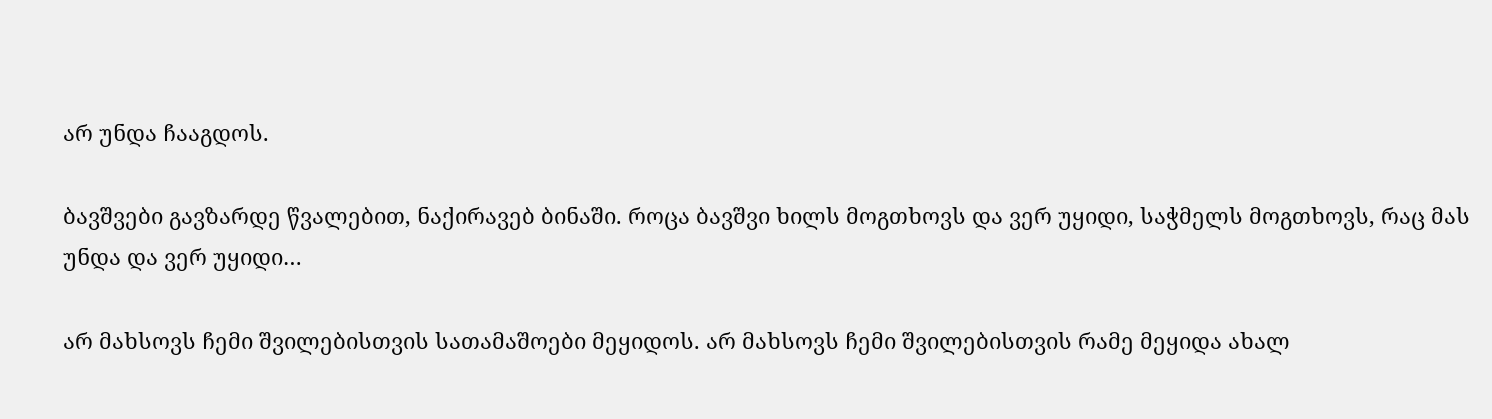არ უნდა ჩააგდოს.

ბავშვები გავზარდე წვალებით, ნაქირავებ ბინაში. როცა ბავშვი ხილს მოგთხოვს და ვერ უყიდი, საჭმელს მოგთხოვს, რაც მას უნდა და ვერ უყიდი…

არ მახსოვს ჩემი შვილებისთვის სათამაშოები მეყიდოს. არ მახსოვს ჩემი შვილებისთვის რამე მეყიდა ახალ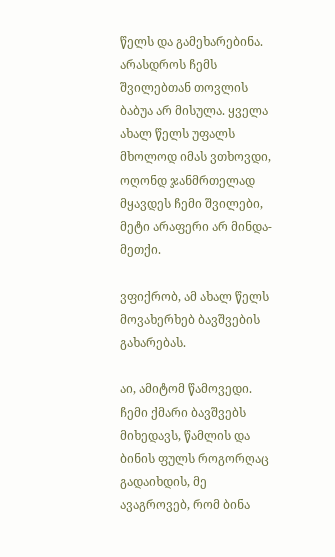წელს და გამეხარებინა. არასდროს ჩემს შვილებთან თოვლის ბაბუა არ მისულა. ყველა ახალ წელს უფალს მხოლოდ იმას ვთხოვდი, ოღონდ ჯანმრთელად მყავდეს ჩემი შვილები, მეტი არაფერი არ მინდა-მეთქი.

ვფიქრობ, ამ ახალ წელს მოვახერხებ ბავშვების გახარებას.

აი, ამიტომ წამოვედი. ჩემი ქმარი ბავშვებს მიხედავს, წამლის და ბინის ფულს როგორღაც გადაიხდის, მე ავაგროვებ, რომ ბინა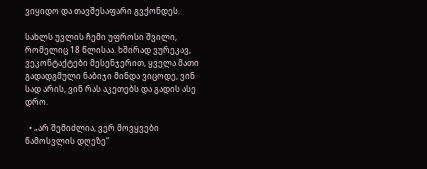ვიყიდო და თავშესაფარი გვქონდეს.

სახლს უვლის ჩემი უფროსი შვილი, რომელიც 18 წლისაა. ხშირად ვურეკავ, ვეკონტაქტები მესენჯერით, ყველა მათი გადადგმული ნაბიჯი მინდა ვიცოდე, ვინ სად არის, ვინ რას აკეთებს და გადის ასე დრო.

  • „არ შემიძლია, ვერ მოვყვები წამოსვლის დღეზე“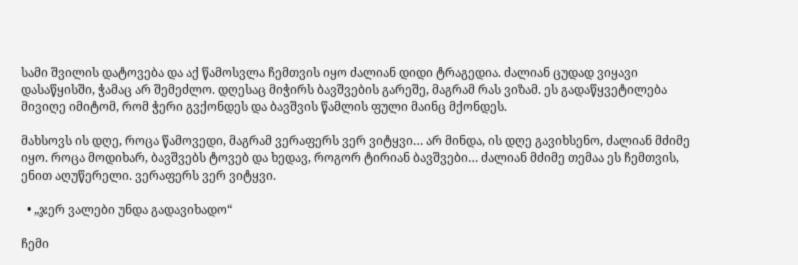სამი შვილის დატოვება და აქ წამოსვლა ჩემთვის იყო ძალიან დიდი ტრაგედია. ძალიან ცუდად ვიყავი დასაწყისში, ჭამაც არ შემეძლო. დღესაც მიჭირს ბავშვების გარეშე, მაგრამ რას ვიზამ. ეს გადაწყვეტილება მივიღე იმიტომ, რომ ჭერი გვქონდეს და ბავშვის წამლის ფული მაინც მქონდეს.

მახსოვს ის დღე, როცა წამოვედი, მაგრამ ვერაფერს ვერ ვიტყვი… არ მინდა, ის დღე გავიხსენო, ძალიან მძიმე იყო. როცა მოდიხარ, ბავშვებს ტოვებ და ხედავ, როგორ ტირიან ბავშვები… ძალიან მძიმე თემაა ეს ჩემთვის, ენით აღუწერელი. ვერაფერს ვერ ვიტყვი.

  • „ჯერ ვალები უნდა გადავიხადო“

ჩემი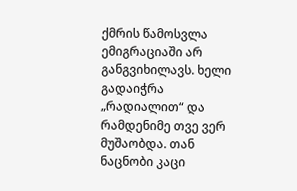ქმრის წამოსვლა ემიგრაციაში არ განგვიხილავს. ხელი გადაიჭრა „რადიალით“ და რამდენიმე თვე ვერ მუშაობდა. თან ნაცნობი კაცი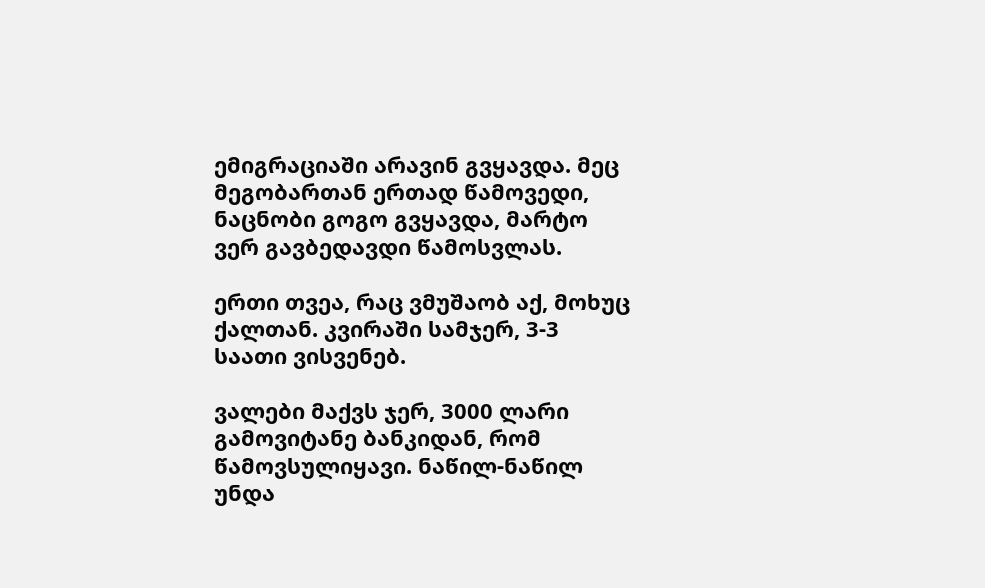ემიგრაციაში არავინ გვყავდა. მეც მეგობართან ერთად წამოვედი, ნაცნობი გოგო გვყავდა, მარტო ვერ გავბედავდი წამოსვლას.

ერთი თვეა, რაც ვმუშაობ აქ, მოხუც ქალთან. კვირაში სამჯერ, 3-3 საათი ვისვენებ.

ვალები მაქვს ჯერ, 3000 ლარი გამოვიტანე ბანკიდან, რომ წამოვსულიყავი. ნაწილ-ნაწილ უნდა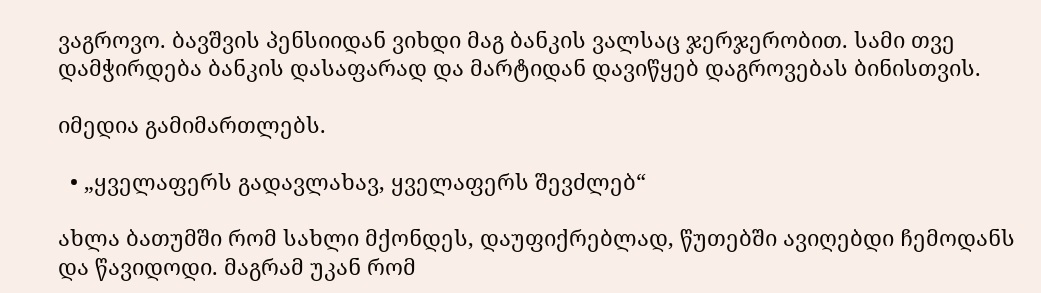ვაგროვო. ბავშვის პენსიიდან ვიხდი მაგ ბანკის ვალსაც ჯერჯერობით. სამი თვე დამჭირდება ბანკის დასაფარად და მარტიდან დავიწყებ დაგროვებას ბინისთვის.

იმედია გამიმართლებს.

  • „ყველაფერს გადავლახავ, ყველაფერს შევძლებ“

ახლა ბათუმში რომ სახლი მქონდეს, დაუფიქრებლად, წუთებში ავიღებდი ჩემოდანს და წავიდოდი. მაგრამ უკან რომ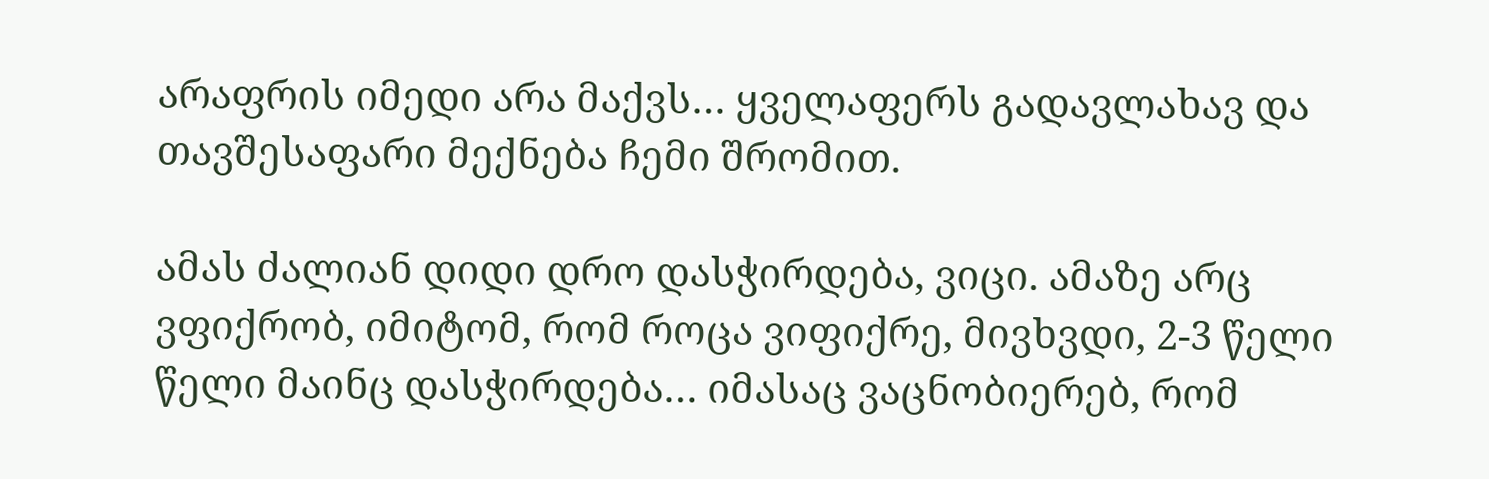არაფრის იმედი არა მაქვს… ყველაფერს გადავლახავ და თავშესაფარი მექნება ჩემი შრომით.

ამას ძალიან დიდი დრო დასჭირდება, ვიცი. ამაზე არც ვფიქრობ, იმიტომ, რომ როცა ვიფიქრე, მივხვდი, 2-3 წელი წელი მაინც დასჭირდება… იმასაც ვაცნობიერებ, რომ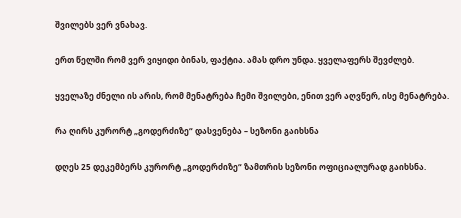შვილებს ვერ ვნახავ.

ერთ წელში რომ ვერ ვიყიდი ბინას, ფაქტია. ამას დრო უნდა. ყველაფერს შევძლებ.

ყველაზე ძნელი ის არის, რომ მენატრება ჩემი შვილები, ენით ვერ აღვწერ, ისე მენატრება.

რა ღირს კურორტ „გოდერძიზე“ დასვენება – სეზონი გაიხსნა

დღეს 25 დეკემბერს კურორტ „გოდერძიზე“ ზამთრის სეზონი ოფიციალურად გაიხსნა.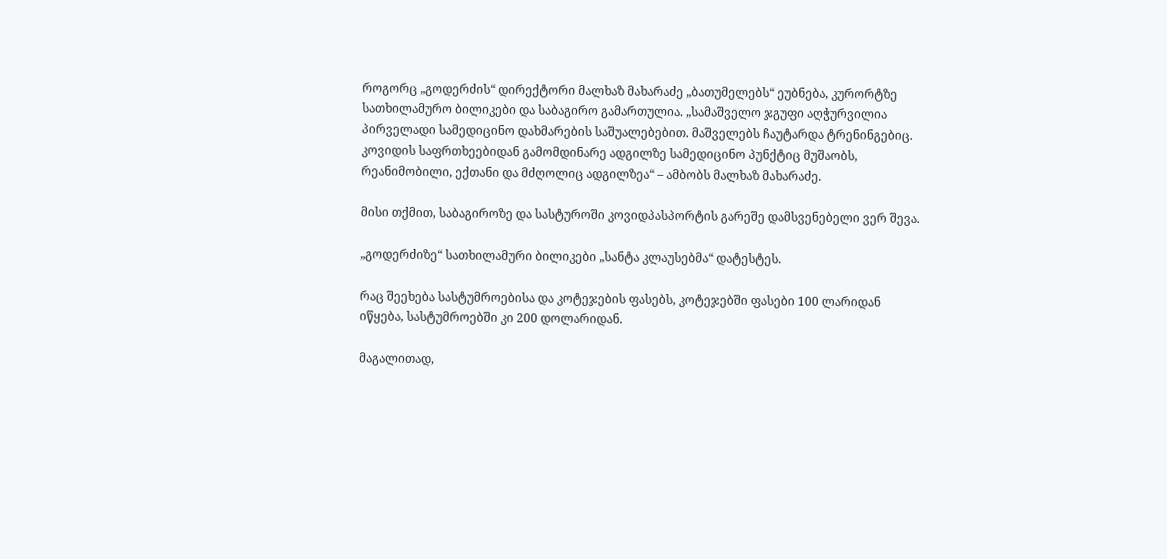როგორც „გოდერძის“ დირექტორი მალხაზ მახარაძე „ბათუმელებს“ ეუბნება, კურორტზე სათხილამურო ბილიკები და საბაგირო გამართულია. „სამაშველო ჯგუფი აღჭურვილია პირველადი სამედიცინო დახმარების საშუალებებით. მაშველებს ჩაუტარდა ტრენინგებიც. კოვიდის საფრთხეებიდან გამომდინარე ადგილზე სამედიცინო პუნქტიც მუშაობს, რეანიმობილი, ექთანი და მძღოლიც ადგილზეა“ – ამბობს მალხაზ მახარაძე.

მისი თქმით, საბაგიროზე და სასტუროში კოვიდპასპორტის გარეშე დამსვენებელი ვერ შევა.

„გოდერძიზე“ სათხილამური ბილიკები „სანტა კლაუსებმა“ დატესტეს.

რაც შეეხება სასტუმროებისა და კოტეჯების ფასებს, კოტეჯებში ფასები 100 ლარიდან იწყება, სასტუმროებში კი 200 დოლარიდან.

მაგალითად,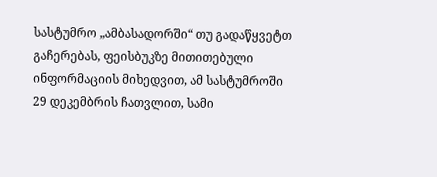სასტუმრო „ამბასადორში“ თუ გადაწყვეტთ გაჩერებას, ფეისბუკზე მითითებული ინფორმაციის მიხედვით, ამ სასტუმროში 29 დეკემბრის ჩათვლით, სამი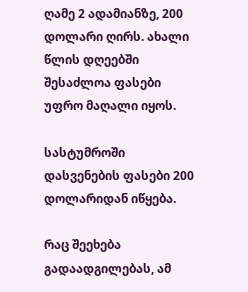ღამე 2 ადამიანზე, 200 დოლარი ღირს. ახალი წლის დღეებში შესაძლოა ფასები უფრო მაღალი იყოს.

სასტუმროში დასვენების ფასები 200 დოლარიდან იწყება.

რაც შეეხება გადაადგილებას, ამ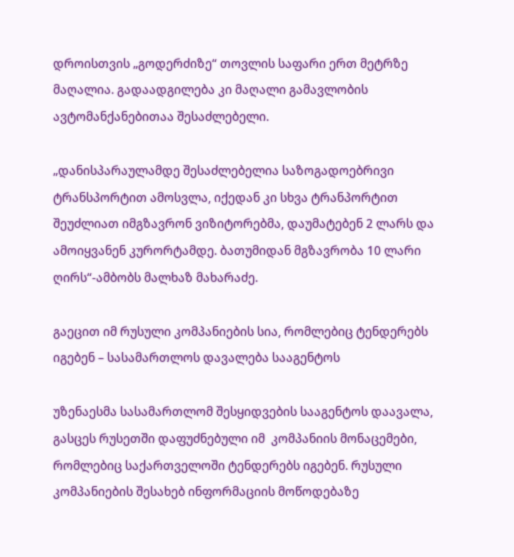დროისთვის „გოდერძიზე“ თოვლის საფარი ერთ მეტრზე მაღალია. გადაადგილება კი მაღალი გამავლობის ავტომანქანებითაა შესაძლებელი.

„დანისპარაულამდე შესაძლებელია საზოგადოებრივი ტრანსპორტით ამოსვლა, იქედან კი სხვა ტრანპორტით შეუძლიათ იმგზავრონ ვიზიტორებმა, დაუმატებენ 2 ლარს და ამოიყვანენ კურორტამდე. ბათუმიდან მგზავრობა 10 ლარი ღირს“-ამბობს მალხაზ მახარაძე.

გაეცით იმ რუსული კომპანიების სია, რომლებიც ტენდერებს იგებენ – სასამართლოს დავალება სააგენტოს

უზენაესმა სასამართლომ შესყიდვების სააგენტოს დაავალა, გასცეს რუსეთში დაფუძნებული იმ  კომპანიის მონაცემები, რომლებიც საქართველოში ტენდერებს იგებენ. რუსული კომპანიების შესახებ ინფორმაციის მოწოდებაზე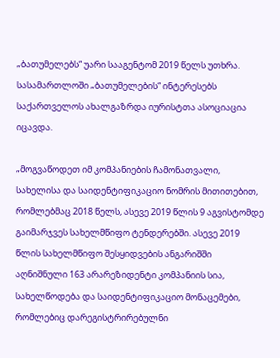„ბათუმელებს“ უარი სააგენტომ 2019 წელს უთხრა. სასამართლოში „ბათუმელების“ ინტერესებს საქართველოს ახალგაზრდა იურისტთა ასოციაცია იცავდა.

„მოგვაწოდეთ იმ კომპანიების ჩამონათვალი, სახელისა და საიდენტიფიკაციო ნომრის მითითებით, რომლებმაც 2018 წელს, ასევე 2019 წლის 9 აგვისტომდე გაიმარჯვეს სახელმწიფო ტენდერებში. ასევე 2019 წლის სახელმწიფო შესყიდვების ანგარიშში აღნიშნული 163 არარეზიდენტი კომპანიის სია, სახელწოდება და საიდენტიფიკაციო მონაცემები, რომლებიც დარეგისტრირებულნი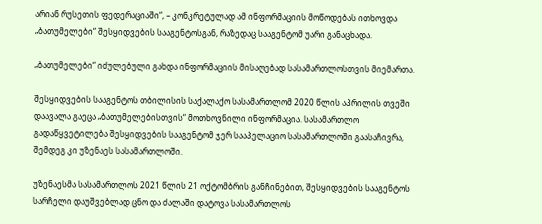არიან რუსეთის ფედერაციაში“, – კონკრეტულად ამ ინფორმაციის მოწოდებას ითხოვდა „ბათუმელები“ შესყიდვების სააგენტოსგან, რაზედაც სააგენტომ უარი განაცხადა.

„ბათუმელები“ იძულებული გახდა ინფორმაციის მისაღებად სასამართლოსთვის მიემართა.

შესყიდვების სააგენტოს თბილისის საქალაქო სასამართლომ 2020 წლის აპრილის თვეში დაავალა გაეცა „ბათუმელებისთვის“ მოთხოვნილი ინფორმაცია. სასამართლო გადაწყვეტილება შესყიდვების სააგენტომ ჯერ სააპელაციო სასამართლოში გაასაჩივრა, შემდეგ კი უზენაეს სასამართლოში.

უზენაესმა სასამართლოს 2021 წლის 21 ოქტომბრის განჩინებით, შესყიდვების სააგენტოს სარჩელი დაუშვებლად ცნო და ძალაში დატოვა სასამართლოს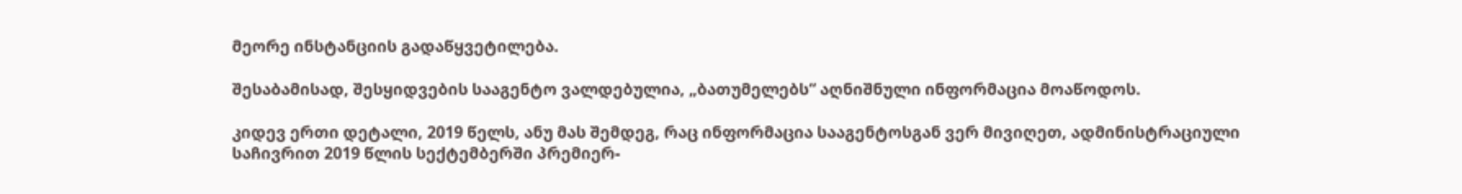მეორე ინსტანციის გადაწყვეტილება.

შესაბამისად, შესყიდვების სააგენტო ვალდებულია, „ბათუმელებს“ აღნიშნული ინფორმაცია მოაწოდოს.

კიდევ ერთი დეტალი, 2019 წელს, ანუ მას შემდეგ, რაც ინფორმაცია სააგენტოსგან ვერ მივიღეთ, ადმინისტრაციული საჩივრით 2019 წლის სექტემბერში პრემიერ-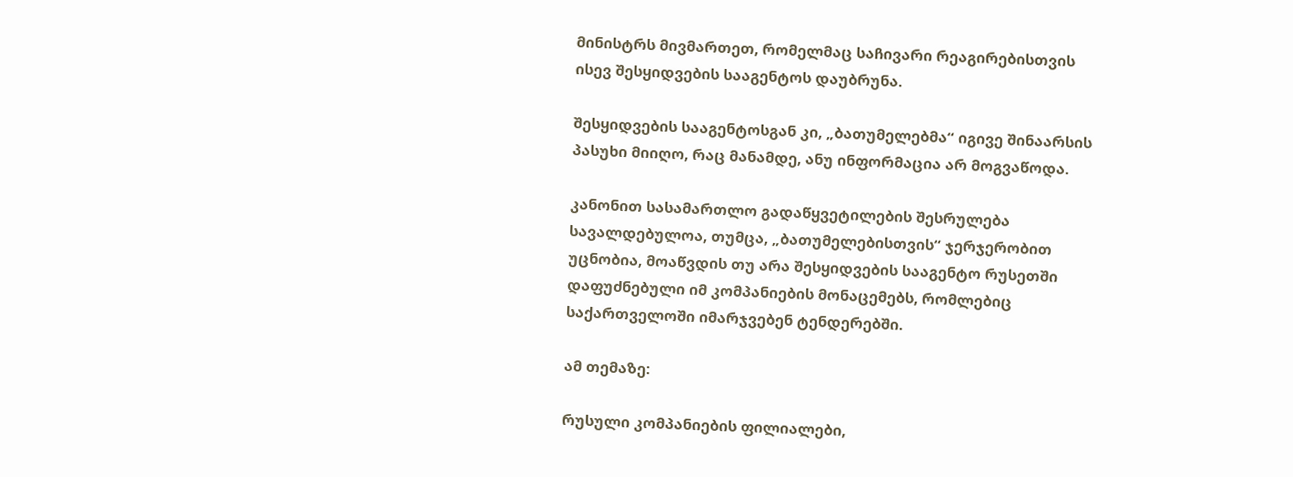მინისტრს მივმართეთ, რომელმაც საჩივარი რეაგირებისთვის ისევ შესყიდვების სააგენტოს დაუბრუნა.

შესყიდვების სააგენტოსგან კი, „ბათუმელებმა“ იგივე შინაარსის პასუხი მიიღო, რაც მანამდე, ანუ ინფორმაცია არ მოგვაწოდა.

კანონით სასამართლო გადაწყვეტილების შესრულება სავალდებულოა, თუმცა, „ბათუმელებისთვის“ ჯერჯერობით უცნობია, მოაწვდის თუ არა შესყიდვების სააგენტო რუსეთში დაფუძნებული იმ კომპანიების მონაცემებს, რომლებიც საქართველოში იმარჯვებენ ტენდერებში.

ამ თემაზე:

რუსული კომპანიების ფილიალები,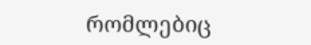რომლებიც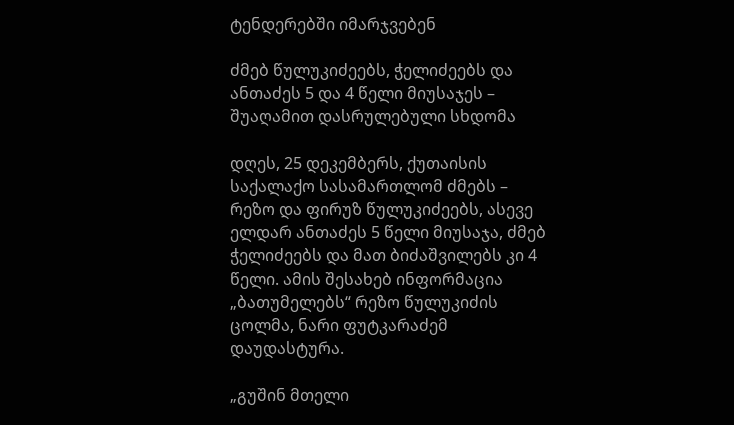ტენდერებში იმარჯვებენ

ძმებ წულუკიძეებს, ჭელიძეებს და ანთაძეს 5 და 4 წელი მიუსაჯეს – შუაღამით დასრულებული სხდომა

დღეს, 25 დეკემბერს, ქუთაისის საქალაქო სასამართლომ ძმებს – რეზო და ფირუზ წულუკიძეებს, ასევე ელდარ ანთაძეს 5 წელი მიუსაჯა, ძმებ ჭელიძეებს და მათ ბიძაშვილებს კი 4 წელი. ამის შესახებ ინფორმაცია „ბათუმელებს“ რეზო წულუკიძის ცოლმა, ნარი ფუტკარაძემ დაუდასტურა.

„გუშინ მთელი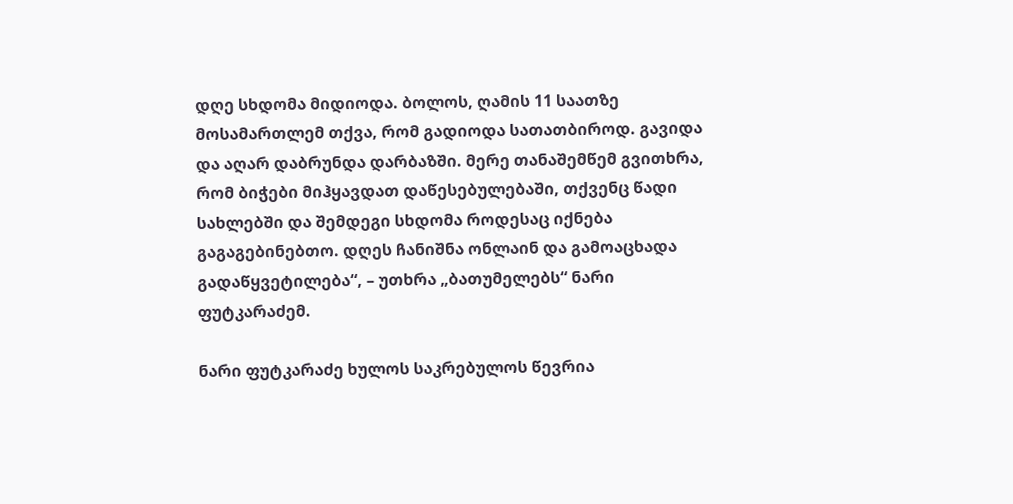დღე სხდომა მიდიოდა. ბოლოს, ღამის 11 საათზე მოსამართლემ თქვა, რომ გადიოდა სათათბიროდ. გავიდა და აღარ დაბრუნდა დარბაზში. მერე თანაშემწემ გვითხრა, რომ ბიჭები მიჰყავდათ დაწესებულებაში, თქვენც წადი სახლებში და შემდეგი სხდომა როდესაც იქნება გაგაგებინებთო. დღეს ჩანიშნა ონლაინ და გამოაცხადა გადაწყვეტილება“, – უთხრა „ბათუმელებს“ ნარი ფუტკარაძემ.

ნარი ფუტკარაძე ხულოს საკრებულოს წევრია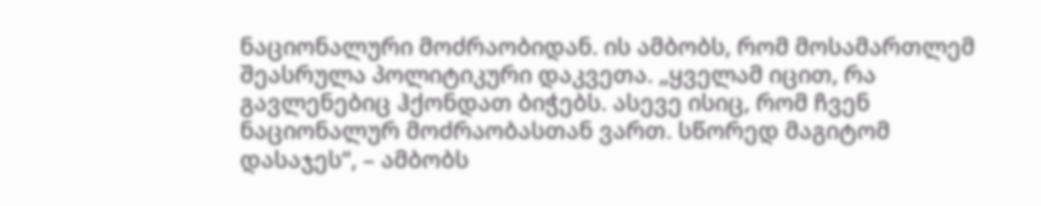ნაციონალური მოძრაობიდან. ის ამბობს, რომ მოსამართლემ შეასრულა პოლიტიკური დაკვეთა. „ყველამ იცით, რა გავლენებიც ჰქონდათ ბიჭებს. ასევე ისიც, რომ ჩვენ ნაციონალურ მოძრაობასთან ვართ. სწორედ მაგიტომ დასაჯეს“, – ამბობს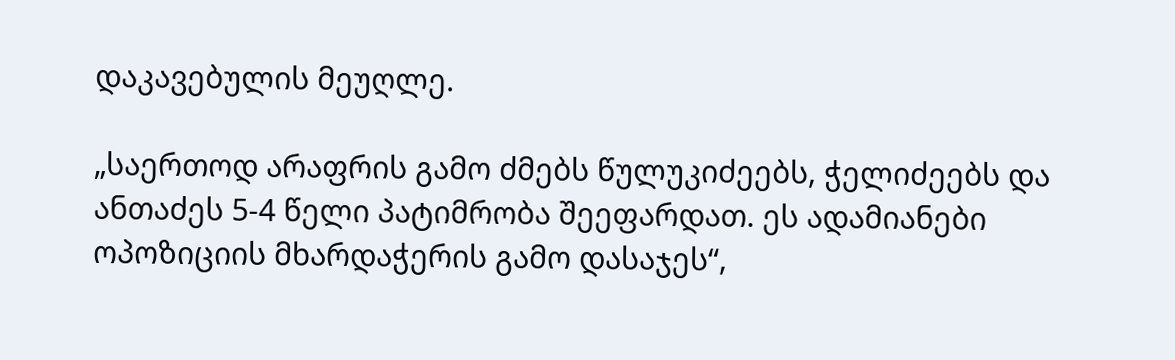დაკავებულის მეუღლე.

„საერთოდ არაფრის გამო ძმებს წულუკიძეებს, ჭელიძეებს და ანთაძეს 5-4 წელი პატიმრობა შეეფარდათ. ეს ადამიანები ოპოზიციის მხარდაჭერის გამო დასაჯეს“,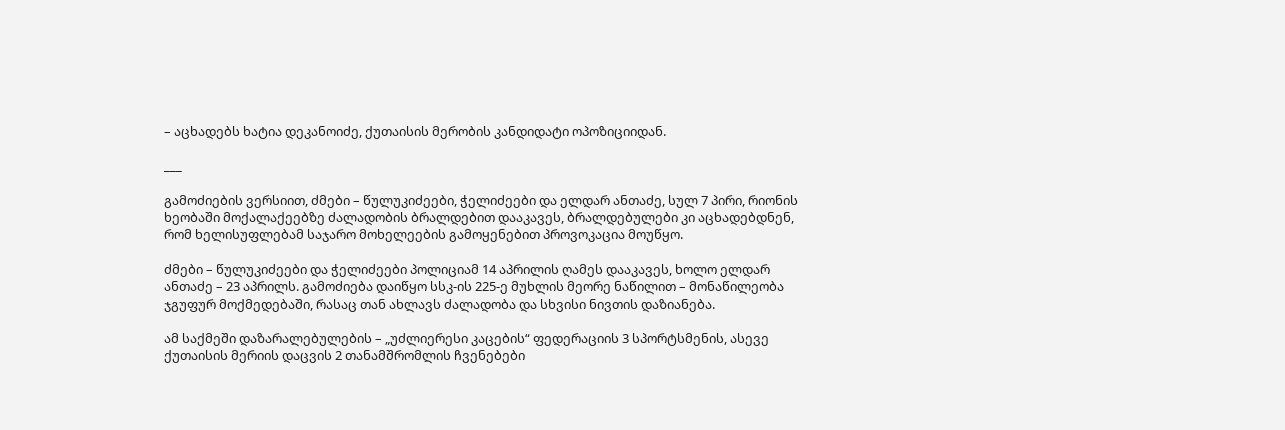– აცხადებს ხატია დეკანოიძე, ქუთაისის მერობის კანდიდატი ოპოზიციიდან.

___

გამოძიების ვერსიით, ძმები – წულუკიძეები, ჭელიძეები და ელდარ ანთაძე, სულ 7 პირი, რიონის ხეობაში მოქალაქეებზე ძალადობის ბრალდებით დააკავეს, ბრალდებულები კი აცხადებდნენ, რომ ხელისუფლებამ საჯარო მოხელეების გამოყენებით პროვოკაცია მოუწყო.

ძმები – წულუკიძეები და ჭელიძეები პოლიციამ 14 აპრილის ღამეს დააკავეს, ხოლო ელდარ ანთაძე – 23 აპრილს. გამოძიება დაიწყო სსკ-ის 225-ე მუხლის მეორე ნაწილით – მონაწილეობა ჯგუფურ მოქმედებაში, რასაც თან ახლავს ძალადობა და სხვისი ნივთის დაზიანება.

ამ საქმეში დაზარალებულების – „უძლიერესი კაცების“ ფედერაციის 3 სპორტსმენის, ასევე ქუთაისის მერიის დაცვის 2 თანამშრომლის ჩვენებები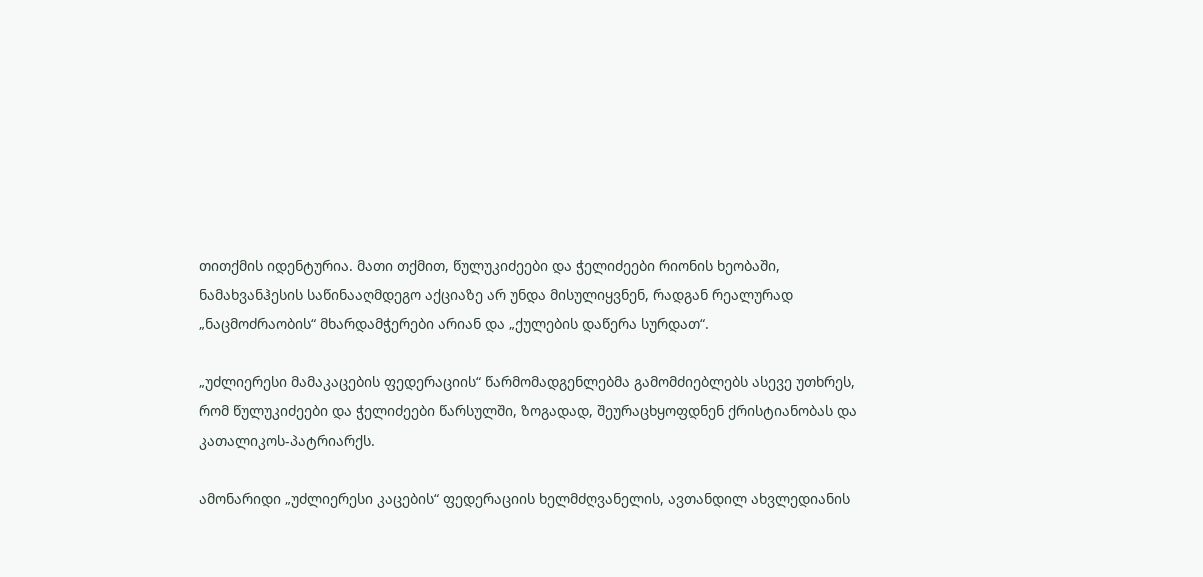თითქმის იდენტურია. მათი თქმით, წულუკიძეები და ჭელიძეები რიონის ხეობაში, ნამახვანჰესის საწინააღმდეგო აქციაზე არ უნდა მისულიყვნენ, რადგან რეალურად „ნაცმოძრაობის“ მხარდამჭერები არიან და „ქულების დაწერა სურდათ“.

„უძლიერესი მამაკაცების ფედერაციის“ წარმომადგენლებმა გამომძიებლებს ასევე უთხრეს, რომ წულუკიძეები და ჭელიძეები წარსულში, ზოგადად, შეურაცხყოფდნენ ქრისტიანობას და კათალიკოს-პატრიარქს.

ამონარიდი „უძლიერესი კაცების“ ფედერაციის ხელმძღვანელის, ავთანდილ ახვლედიანის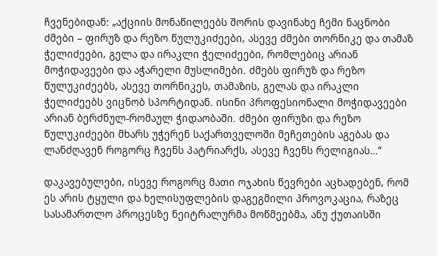ჩვენებიდან: „აქციის მონაწილეებს შორის დავინახე ჩემი ნაცნობი ძმები – ფირუზ და რეზო წულუკიძეები, ასევე ძმები თორნიკე და თამაზ ჭელიძეები, გელა და ირაკლი ჭელიძეები, რომლებიც არიან მოჭიდავეები და აჭარელი მუსლიმები. ძმებს ფირუზ და რეზო წულუკიძეებს, ასევე თორნიკეს, თამაზის, გელას და ირაკლი ჭელიძეებს ვიცნობ სპორტიდან. ისინი პროფესიონალი მოჭიდავეები არიან ბერძნულ-რომაულ ჭიდაობაში. ძმები ფირუზი და რეზო წულუკიძეები მხარს უჭერენ საქართველოში მეჩეთების აგებას და ლანძღავენ როგორც ჩვენს პატრიარქს, ასევე ჩვენს რელიგიას…“

დაკავებულები, ისევე როგორც მათი ოჯახის წევრები აცხადებენ, რომ ეს არის ტყული და ხელისუფლების დაგეგმილი პროვოკაცია, რაზეც სასამართლო პროცესზე ნეიტრალურმა მოწმეებმა, ანუ ქუთაისში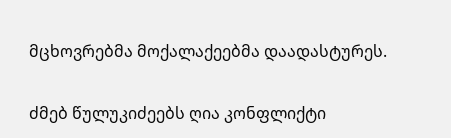მცხოვრებმა მოქალაქეებმა დაადასტურეს.

ძმებ წულუკიძეებს ღია კონფლიქტი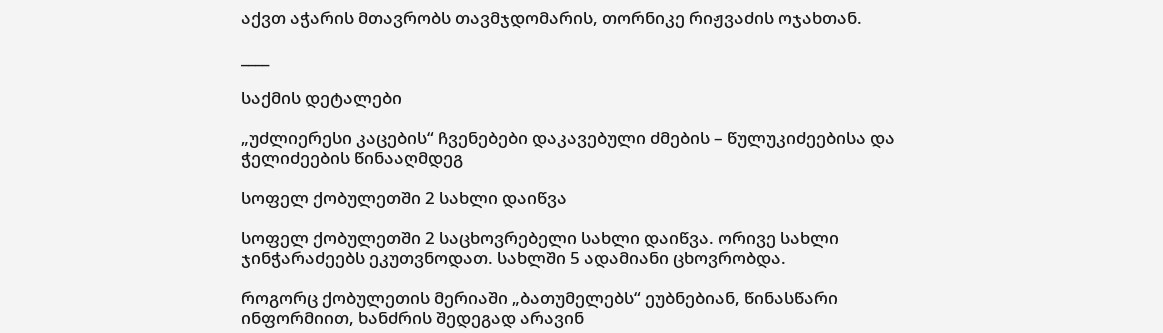აქვთ აჭარის მთავრობს თავმჯდომარის, თორნიკე რიჟვაძის ოჯახთან.

____

საქმის დეტალები

„უძლიერესი კაცების“ ჩვენებები დაკავებული ძმების – წულუკიძეებისა და ჭელიძეების წინააღმდეგ

სოფელ ქობულეთში 2 სახლი დაიწვა

სოფელ ქობულეთში 2 საცხოვრებელი სახლი დაიწვა. ორივე სახლი ჯინჭარაძეებს ეკუთვნოდათ. სახლში 5 ადამიანი ცხოვრობდა.

როგორც ქობულეთის მერიაში „ბათუმელებს“ ეუბნებიან, წინასწარი ინფორმიით, ხანძრის შედეგად არავინ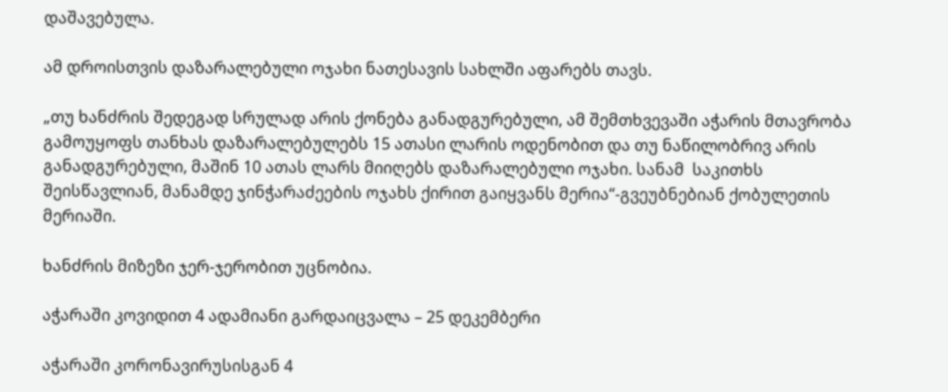დაშავებულა.

ამ დროისთვის დაზარალებული ოჯახი ნათესავის სახლში აფარებს თავს.

„თუ ხანძრის შედეგად სრულად არის ქონება განადგურებული, ამ შემთხვევაში აჭარის მთავრობა გამოუყოფს თანხას დაზარალებულებს 15 ათასი ლარის ოდენობით და თუ ნაწილობრივ არის განადგურებული, მაშინ 10 ათას ლარს მიიღებს დაზარალებული ოჯახი. სანამ  საკითხს შეისწავლიან, მანამდე ჯინჭარაძეების ოჯახს ქირით გაიყვანს მერია“-გვეუბნებიან ქობულეთის მერიაში.

ხანძრის მიზეზი ჯერ-ჯერობით უცნობია.

აჭარაში კოვიდით 4 ადამიანი გარდაიცვალა – 25 დეკემბერი

აჭარაში კორონავირუსისგან 4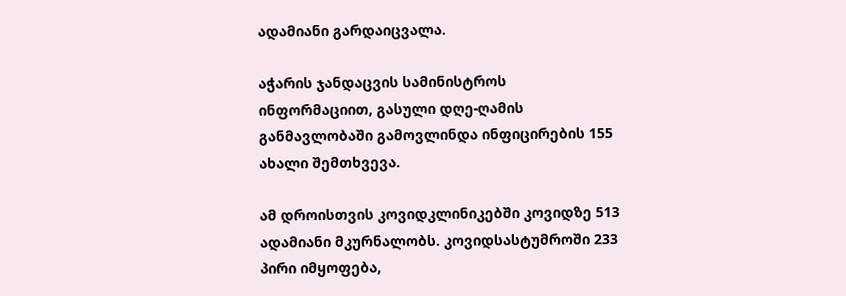ადამიანი გარდაიცვალა.

აჭარის ჯანდაცვის სამინისტროს ინფორმაციით, გასული დღე-ღამის განმავლობაში გამოვლინდა ინფიცირების 155 ახალი შემთხვევა.

ამ დროისთვის კოვიდკლინიკებში კოვიდზე 513 ადამიანი მკურნალობს. კოვიდსასტუმროში 233 პირი იმყოფება,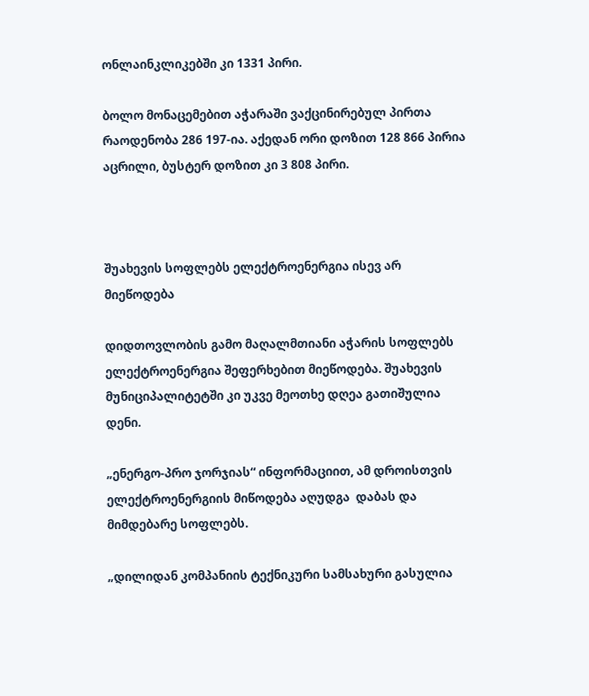ონლაინკლიკებში კი 1331 პირი.

ბოლო მონაცემებით აჭარაში ვაქცინირებულ პირთა რაოდენობა 286 197-ია. აქედან ორი დოზით 128 866 პირია აცრილი, ბუსტერ დოზით კი 3 808 პირი.



შუახევის სოფლებს ელექტროენერგია ისევ არ მიეწოდება

დიდთოვლობის გამო მაღალმთიანი აჭარის სოფლებს ელექტროენერგია შეფერხებით მიეწოდება. შუახევის მუნიციპალიტეტში კი უკვე მეოთხე დღეა გათიშულია დენი.

„ენერგო-პრო ჯორჯიას“ ინფორმაციით, ამ დროისთვის ელექტროენერგიის მიწოდება აღუდგა  დაბას და მიმდებარე სოფლებს.

„დილიდან კომპანიის ტექნიკური სამსახური გასულია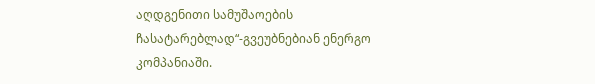აღდგენითი სამუშაოების ჩასატარებლად“-გვეუბნებიან ენერგო კომპანიაში.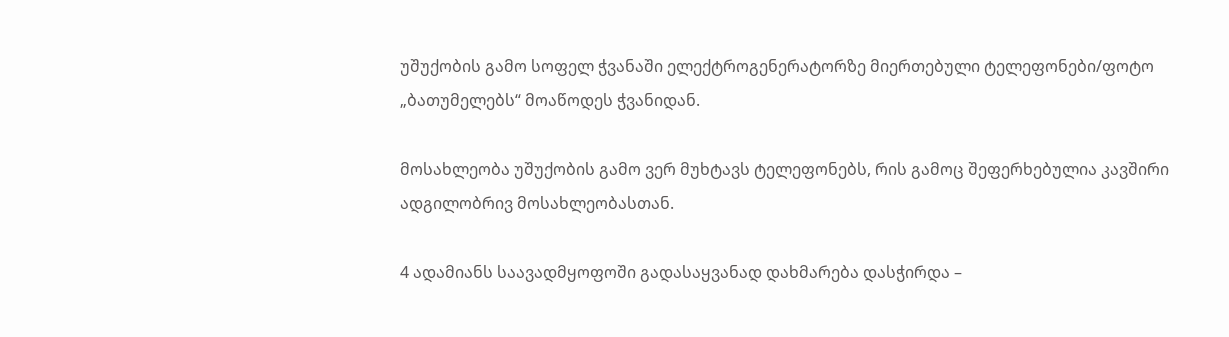უშუქობის გამო სოფელ ჭვანაში ელექტროგენერატორზე მიერთებული ტელეფონები/ფოტო „ბათუმელებს“ მოაწოდეს ჭვანიდან.

მოსახლეობა უშუქობის გამო ვერ მუხტავს ტელეფონებს, რის გამოც შეფერხებულია კავშირი ადგილობრივ მოსახლეობასთან.

4 ადამიანს საავადმყოფოში გადასაყვანად დახმარება დასჭირდა –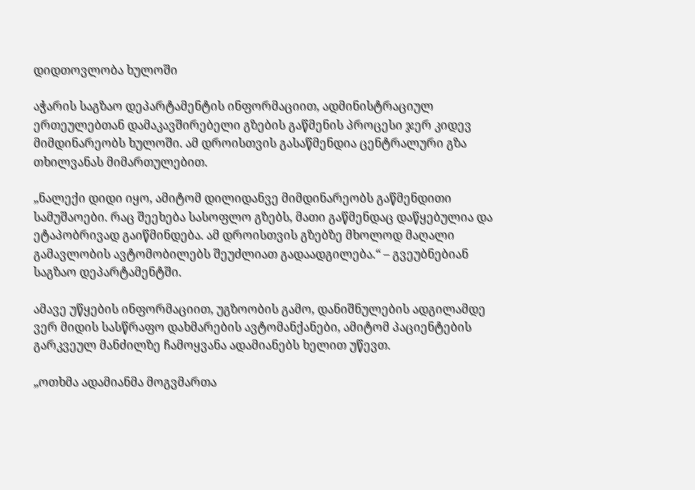დიდთოვლობა ხულოში

აჭარის საგზაო დეპარტამენტის ინფორმაციით, ადმინისტრაციულ ერთეულებთან დამაკავშირებელი გზების გაწმენის პროცესი ჯერ კიდევ მიმდინარეობს ხულოში. ამ დროისთვის გასაწმენდია ცენტრალური გზა თხილვანას მიმართულებით.

„ნალექი დიდი იყო, ამიტომ დილიდანვე მიმდინარეობს გაწმენდითი სამუშაოები. რაც შეეხება სასოფლო გზებს, მათი გაწმენდაც დაწყებულია და ეტაპობრივად გაიწმინდება. ამ დროისთვის გზებზე მხოლოდ მაღალი გამავლობის ავტომობილებს შეუძლიათ გადაადგილება.“ – გვეუბნებიან საგზაო დეპარტამენტში.

ამავე უწყების ინფორმაციით, უგზოობის გამო, დანიშნულების ადგილამდე ვერ მიდის სასწრაფო დახმარების ავტომანქანები, ამიტომ პაციენტების გარკვეულ მანძილზე ჩამოყვანა ადამიანებს ხელით უწევთ.

„ოთხმა ადამიანმა მოგვმართა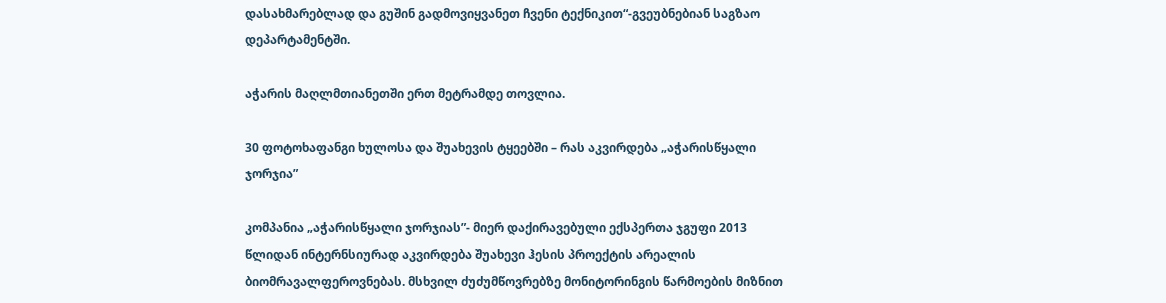დასახმარებლად და გუშინ გადმოვიყვანეთ ჩვენი ტექნიკით“-გვეუბნებიან საგზაო დეპარტამენტში.

აჭარის მაღლმთიანეთში ერთ მეტრამდე თოვლია.

30 ფოტოხაფანგი ხულოსა და შუახევის ტყეებში – რას აკვირდება „აჭარისწყალი ჯორჯია”

კომპანია „აჭარისწყალი ჯორჯიას”- მიერ დაქირავებული ექსპერთა ჯგუფი 2013 წლიდან ინტერნსიურად აკვირდება შუახევი ჰესის პროექტის არეალის ბიომრავალფეროვნებას. მსხვილ ძუძუმწოვრებზე მონიტორინგის წარმოების მიზნით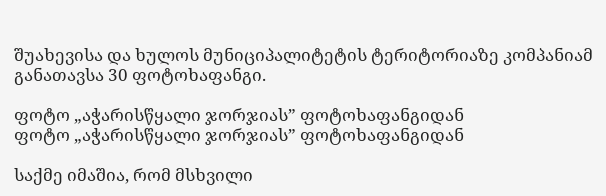შუახევისა და ხულოს მუნიციპალიტეტის ტერიტორიაზე კომპანიამ განათავსა 30 ფოტოხაფანგი.

ფოტო „აჭარისწყალი ჯორჯიას” ფოტოხაფანგიდან
ფოტო „აჭარისწყალი ჯორჯიას” ფოტოხაფანგიდან

საქმე იმაშია, რომ მსხვილი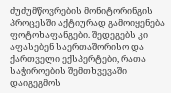ძუძუმწოვრების მონიტორინგის პროცესში აქტიურად გამოიყენება ფოტოხაფანგები. შედეგებს კი აფასებენ საერთაშორისო და ქართველი ექსპერტები, რათა საჭიროების შემთხვევაში დაიგეგმოს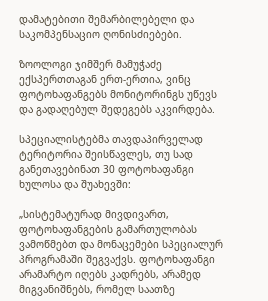დამატებითი შემარბილებელი და საკომპენსაციო ღონისძიებები.

ზოოლოგი ჯიმშერ მამუჭაძე ექსპერთთაგან ერთ-ერთია, ვინც ფოტოხაფანგებს მონიტორინგს უწევს და გადაღებულ შედეგებს აკვირდება.

სპეციალისტებმა თავდაპირველად ტერიტორია შეისწავლეს, თუ სად განეთავებინათ 30 ფოტოხაფანგი ხულოსა და შუახევში:

„სისტემატურად მივდივართ, ფოტოხაფანგების გამართულობას ვამოწმებთ და მონაცემები სპეციალურ პროგრამაში შეგვაქვს. ფოტოხაფანგი არამარტო იღებს კადრებს, არამედ მიგვანიშნებს, რომელ საათზე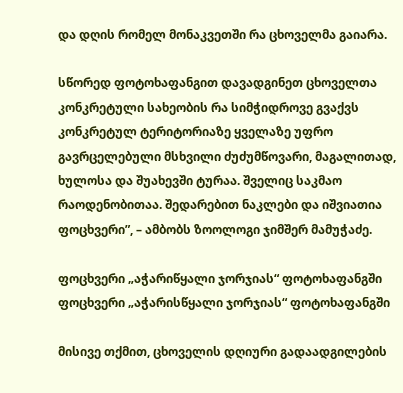და დღის რომელ მონაკვეთში რა ცხოველმა გაიარა.

სწორედ ფოტოხაფანგით დავადგინეთ ცხოველთა კონკრეტული სახეობის რა სიმჭიდროვე გვაქვს კონკრეტულ ტერიტორიაზე ყველაზე უფრო გავრცელებული მსხვილი ძუძუმწოვარი, მაგალითად, ხულოსა და შუახევში ტურაა. შველიც საკმაო რაოდენობითაა. შედარებით ნაკლები და იშვიათია ფოცხვერი”, – ამბობს ზოოლოგი ჯიმშერ მამუჭაძე.

ფოცხვერი „აჭარიწყალი ჯორჯიას“ ფოტოხაფანგში
ფოცხვერი „აჭარისწყალი ჯორჯიას“ ფოტოხაფანგში

მისივე თქმით, ცხოველის დღიური გადაადგილების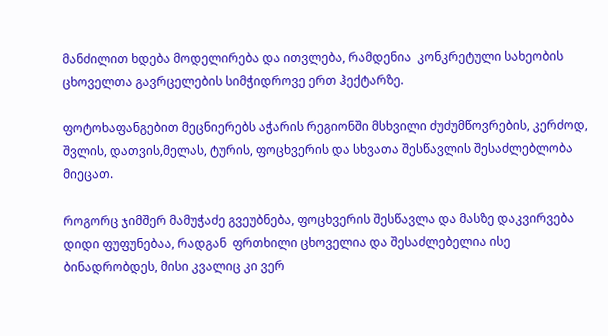მანძილით ხდება მოდელირება და ითვლება, რამდენია  კონკრეტული სახეობის ცხოველთა გავრცელების სიმჭიდროვე ერთ ჰექტარზე.

ფოტოხაფანგებით მეცნიერებს აჭარის რეგიონში მსხვილი ძუძუმწოვრების, კერძოდ, შვლის, დათვის,მელას, ტურის, ფოცხვერის და სხვათა შესწავლის შესაძლებლობა მიეცათ.

როგორც ჯიმშერ მამუჭაძე გვეუბნება, ფოცხვერის შესწავლა და მასზე დაკვირვება დიდი ფუფუნებაა, რადგან  ფრთხილი ცხოველია და შესაძლებელია ისე ბინადრობდეს, მისი კვალიც კი ვერ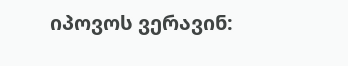იპოვოს ვერავინ: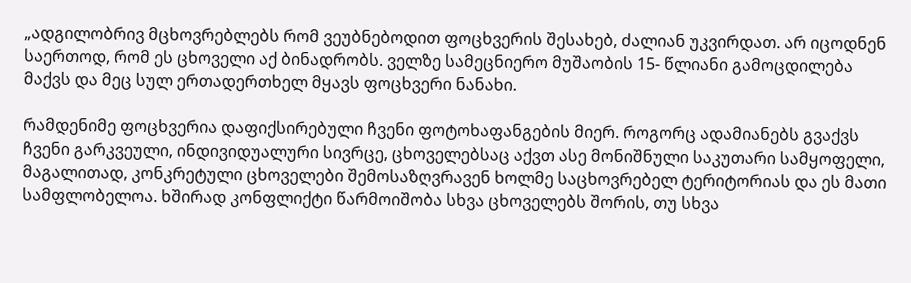„ადგილობრივ მცხოვრებლებს რომ ვეუბნებოდით ფოცხვერის შესახებ, ძალიან უკვირდათ. არ იცოდნენ საერთოდ, რომ ეს ცხოველი აქ ბინადრობს. ველზე სამეცნიერო მუშაობის 15- წლიანი გამოცდილება მაქვს და მეც სულ ერთადერთხელ მყავს ფოცხვერი ნანახი.

რამდენიმე ფოცხვერია დაფიქსირებული ჩვენი ფოტოხაფანგების მიერ. როგორც ადამიანებს გვაქვს ჩვენი გარკვეული, ინდივიდუალური სივრცე, ცხოველებსაც აქვთ ასე მონიშნული საკუთარი სამყოფელი, მაგალითად, კონკრეტული ცხოველები შემოსაზღვრავენ ხოლმე საცხოვრებელ ტერიტორიას და ეს მათი სამფლობელოა. ხშირად კონფლიქტი წარმოიშობა სხვა ცხოველებს შორის, თუ სხვა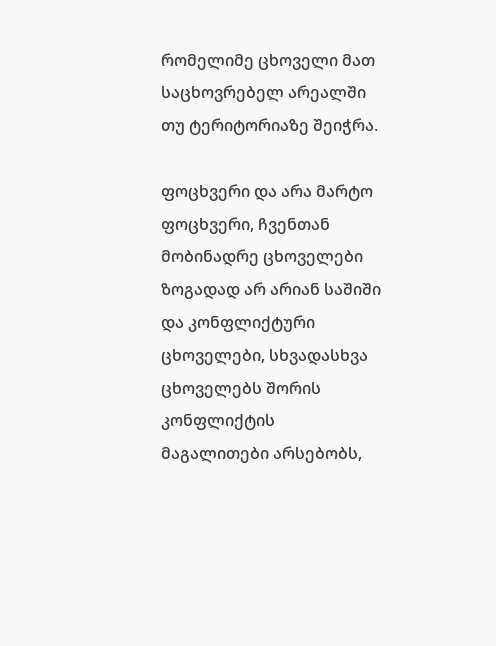რომელიმე ცხოველი მათ საცხოვრებელ არეალში თუ ტერიტორიაზე შეიჭრა.

ფოცხვერი და არა მარტო ფოცხვერი, ჩვენთან მობინადრე ცხოველები ზოგადად არ არიან საშიში და კონფლიქტური ცხოველები, სხვადასხვა ცხოველებს შორის კონფლიქტის მაგალითები არსებობს,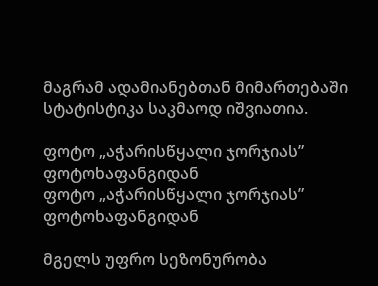მაგრამ ადამიანებთან მიმართებაში სტატისტიკა საკმაოდ იშვიათია.

ფოტო „აჭარისწყალი ჯორჯიას” ფოტოხაფანგიდან
ფოტო „აჭარისწყალი ჯორჯიას” ფოტოხაფანგიდან

მგელს უფრო სეზონურობა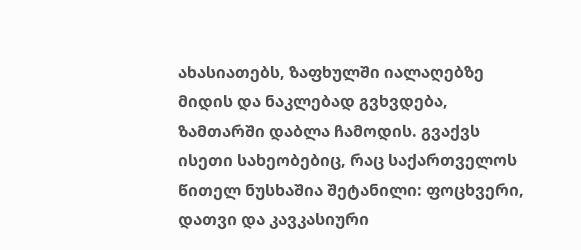ახასიათებს, ზაფხულში იალაღებზე მიდის და ნაკლებად გვხვდება, ზამთარში დაბლა ჩამოდის. გვაქვს ისეთი სახეობებიც, რაც საქართველოს წითელ ნუსხაშია შეტანილი: ფოცხვერი, დათვი და კავკასიური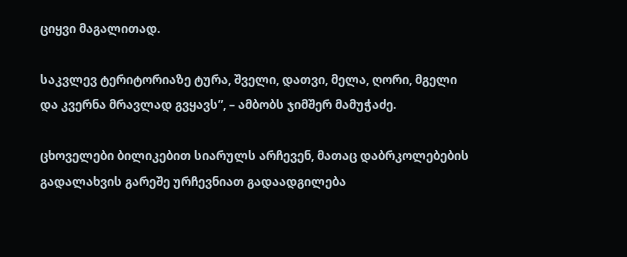ციყვი მაგალითად.

საკვლევ ტერიტორიაზე ტურა, შველი, დათვი, მელა, ღორი, მგელი და კვერნა მრავლად გვყავს”, – ამბობს ჯიმშერ მამუჭაძე.

ცხოველები ბილიკებით სიარულს არჩევენ, მათაც დაბრკოლებების გადალახვის გარეშე ურჩევნიათ გადაადგილება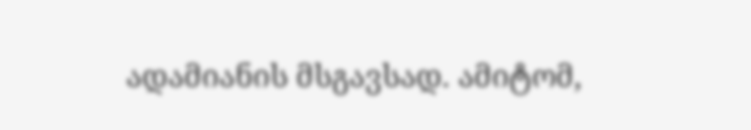ადამიანის მსგავსად. ამიტომ,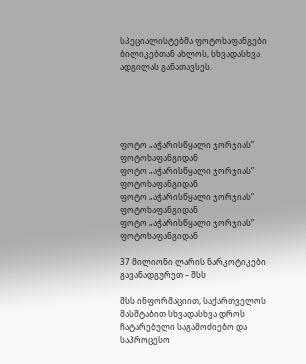სპეციალისტებმა ფოტოხაფანგები ბილიკებთან ახლოს, სხვადასხვა ადგილას განათავსეს.





ფოტო „აჭარისწყალი ჯორჯიას” ფოტოხაფანგიდან
ფოტო „აჭარისწყალი ჯორჯიას” ფოტოხაფანგიდან
ფოტო „აჭარისწყალი ჯორჯიას” ფოტოხაფანგიდან
ფოტო „აჭარისწყალი ჯორჯიას” ფოტოხაფანგიდან

37 მილიონი ლარის ნარკოტიკები გავანადგურეთ – შსს

შსს ინფორმაციით, საქართველოს მასშტაბით სხვადასხვა დროს ჩატარებული საგამოძიებო და საპროცესო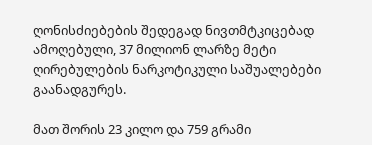ღონისძიებების შედეგად ნივთმტკიცებად ამოღებული, 37 მილიონ ლარზე მეტი ღირებულების ნარკოტიკული საშუალებები გაანადგურეს.

მათ შორის 23 კილო და 759 გრამი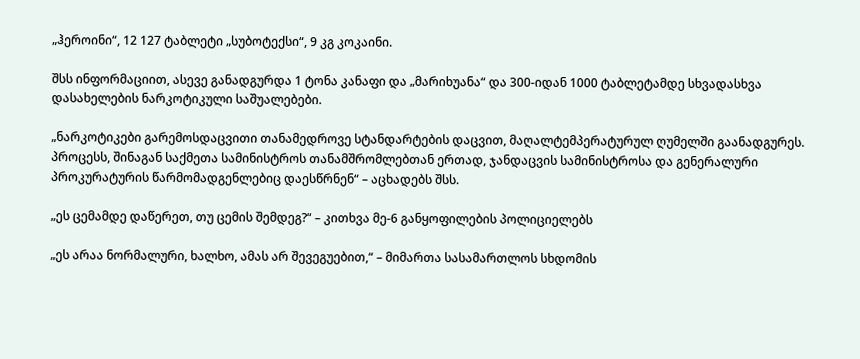„ჰეროინი“, 12 127 ტაბლეტი „სუბოტექსი“, 9 კგ კოკაინი.

შსს ინფორმაციით, ასევე განადგურდა 1 ტონა კანაფი და „მარიხუანა“ და 300-იდან 1000 ტაბლეტამდე სხვადასხვა დასახელების ნარკოტიკული საშუალებები.

„ნარკოტიკები გარემოსდაცვითი თანამედროვე სტანდარტების დაცვით, მაღალტემპერატურულ ღუმელში გაანადგურეს. პროცესს, შინაგან საქმეთა სამინისტროს თანამშრომლებთან ერთად, ჯანდაცვის სამინისტროსა და გენერალური პროკურატურის წარმომადგენლებიც დაესწრნენ“ – აცხადებს შსს.

„ეს ცემამდე დაწერეთ, თუ ცემის შემდეგ?“ – კითხვა მე-6 განყოფილების პოლიციელებს

„ეს არაა ნორმალური, ხალხო, ამას არ შევეგუებით,“ – მიმართა სასამართლოს სხდომის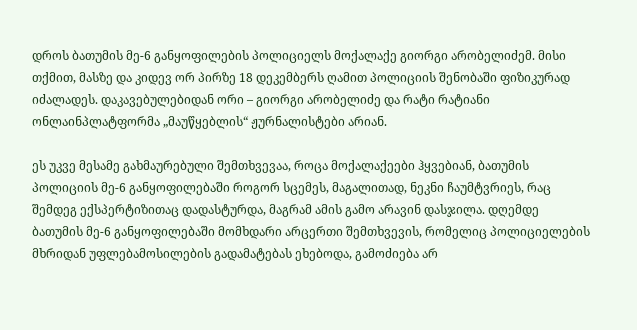დროს ბათუმის მე-6 განყოფილების პოლიციელს მოქალაქე გიორგი არობელიძემ. მისი თქმით, მასზე და კიდევ ორ პირზე 18 დეკემბერს ღამით პოლიციის შენობაში ფიზიკურად იძალადეს. დაკავებულებიდან ორი – გიორგი არობელიძე და რატი რატიანი ონლაინპლატფორმა „მაუწყებლის“ ჟურნალისტები არიან.

ეს უკვე მესამე გახმაურებული შემთხვევაა, როცა მოქალაქეები ჰყვებიან, ბათუმის პოლიციის მე-6 განყოფილებაში როგორ სცემეს, მაგალითად, ნეკნი ჩაუმტვრიეს, რაც შემდეგ ექსპერტიზითაც დადასტურდა, მაგრამ ამის გამო არავინ დასჯილა. დღემდე ბათუმის მე-6 განყოფილებაში მომხდარი არცერთი შემთხვევის, რომელიც პოლიციელების მხრიდან უფლებამოსილების გადამატებას ეხებოდა, გამოძიება არ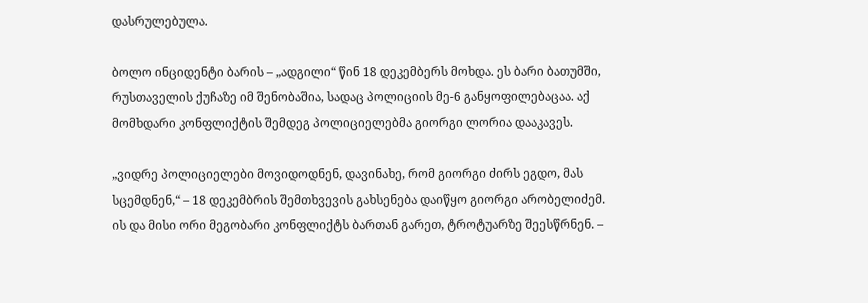დასრულებულა.

ბოლო ინციდენტი ბარის – „ადგილი“ წინ 18 დეკემბერს მოხდა. ეს ბარი ბათუმში, რუსთაველის ქუჩაზე იმ შენობაშია, სადაც პოლიციის მე-6 განყოფილებაცაა. აქ მომხდარი კონფლიქტის შემდეგ პოლიციელებმა გიორგი ლორია დააკავეს.

„ვიდრე პოლიციელები მოვიდოდნენ, დავინახე, რომ გიორგი ძირს ეგდო, მას სცემდნენ,“ – 18 დეკემბრის შემთხვევის გახსენება დაიწყო გიორგი არობელიძემ. ის და მისი ორი მეგობარი კონფლიქტს ბართან გარეთ, ტროტუარზე შეესწრნენ. –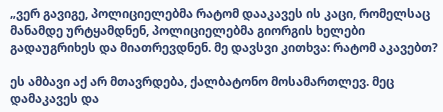„ვერ გავიგე, პოლიციელებმა რატომ დააკავეს ის კაცი, რომელსაც მანამდე ურტყამდნენ, პოლიციელებმა გიორგის ხელები გადაუგრიხეს და მიათრევდნენ. მე დავსვი კითხვა: რატომ აკავებთ?

ეს ამბავი აქ არ მთავრდება, ქალბატონო მოსამართლევ. მეც დამაკავეს და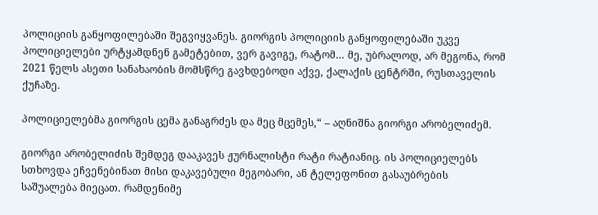პოლიციის განყოფილებაში შეგვიყვანეს. გიორგის პოლიციის განყოფილებაში უკვე პოლიციელები ურტყამდნენ გამეტებით, ვერ გავიგე, რატომ… მე, უბრალოდ, არ მეგონა, რომ 2021 წელს ასეთი სანახაობის მომსწრე გავხდებოდი აქვე, ქალაქის ცენტრში, რუსთაველის ქუჩაზე.

პოლიციელებმა გიორგის ცემა განაგრძეს და მეც მცემეს,“ – აღნიშნა გიორგი არობელიძემ.

გიორგი არობელიძის შემდეგ დააკავეს ჟურნალისტი რატი რატიანიც. ის პოლიციელებს სთხოვდა ეჩვენებინათ მისი დაკავებული მეგობარი, ან ტელეფონით გასაუბრების საშუალება მიეცათ. რამდენიმე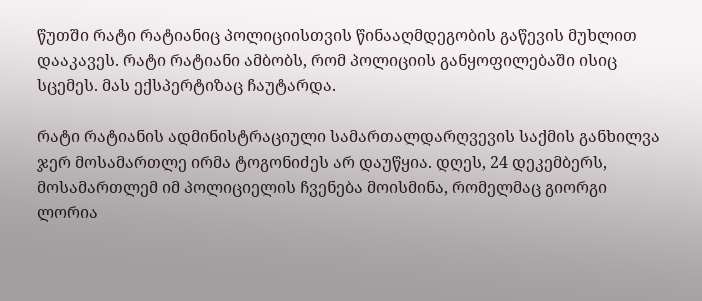წუთში რატი რატიანიც პოლიციისთვის წინააღმდეგობის გაწევის მუხლით დააკავეს. რატი რატიანი ამბობს, რომ პოლიციის განყოფილებაში ისიც სცემეს. მას ექსპერტიზაც ჩაუტარდა.

რატი რატიანის ადმინისტრაციული სამართალდარღვევის საქმის განხილვა ჯერ მოსამართლე ირმა ტოგონიძეს არ დაუწყია. დღეს, 24 დეკემბერს, მოსამართლემ იმ პოლიციელის ჩვენება მოისმინა, რომელმაც გიორგი ლორია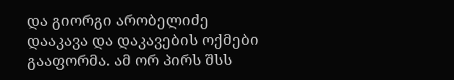და გიორგი არობელიძე დააკავა და დაკავების ოქმები გააფორმა. ამ ორ პირს შსს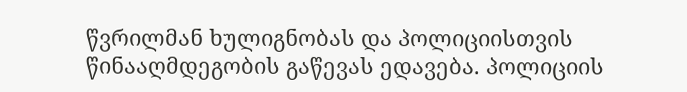წვრილმან ხულიგნობას და პოლიციისთვის წინააღმდეგობის გაწევას ედავება. პოლიციის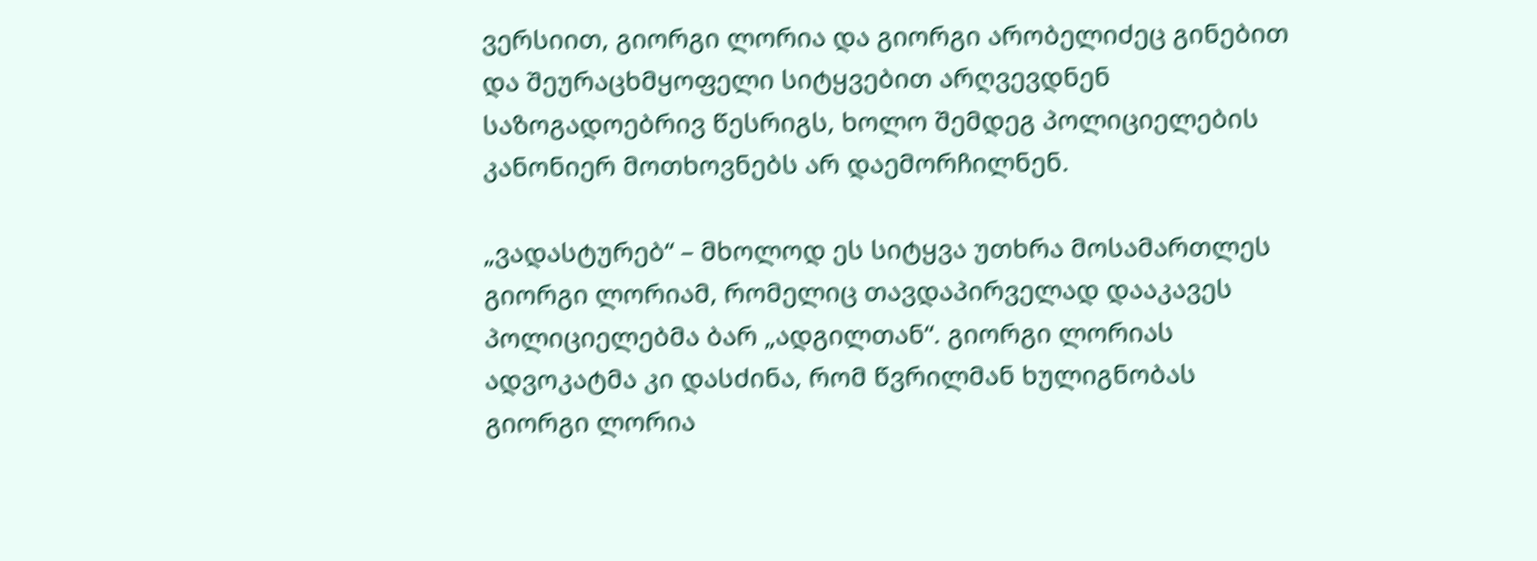ვერსიით, გიორგი ლორია და გიორგი არობელიძეც გინებით და შეურაცხმყოფელი სიტყვებით არღვევდნენ საზოგადოებრივ წესრიგს, ხოლო შემდეგ პოლიციელების კანონიერ მოთხოვნებს არ დაემორჩილნენ.

„ვადასტურებ“ – მხოლოდ ეს სიტყვა უთხრა მოსამართლეს გიორგი ლორიამ, რომელიც თავდაპირველად დააკავეს პოლიციელებმა ბარ „ადგილთან“. გიორგი ლორიას ადვოკატმა კი დასძინა, რომ წვრილმან ხულიგნობას გიორგი ლორია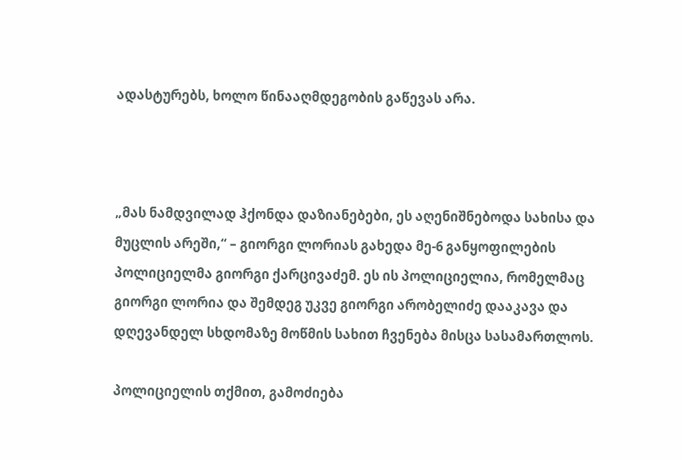ადასტურებს, ხოლო წინააღმდეგობის გაწევას არა.



„მას ნამდვილად ჰქონდა დაზიანებები, ეს აღენიშნებოდა სახისა და მუცლის არეში,“ – გიორგი ლორიას გახედა მე-6 განყოფილების პოლიციელმა გიორგი ქარცივაძემ. ეს ის პოლიციელია, რომელმაც გიორგი ლორია და შემდეგ უკვე გიორგი არობელიძე დააკავა და დღევანდელ სხდომაზე მოწმის სახით ჩვენება მისცა სასამართლოს.

პოლიციელის თქმით, გამოძიება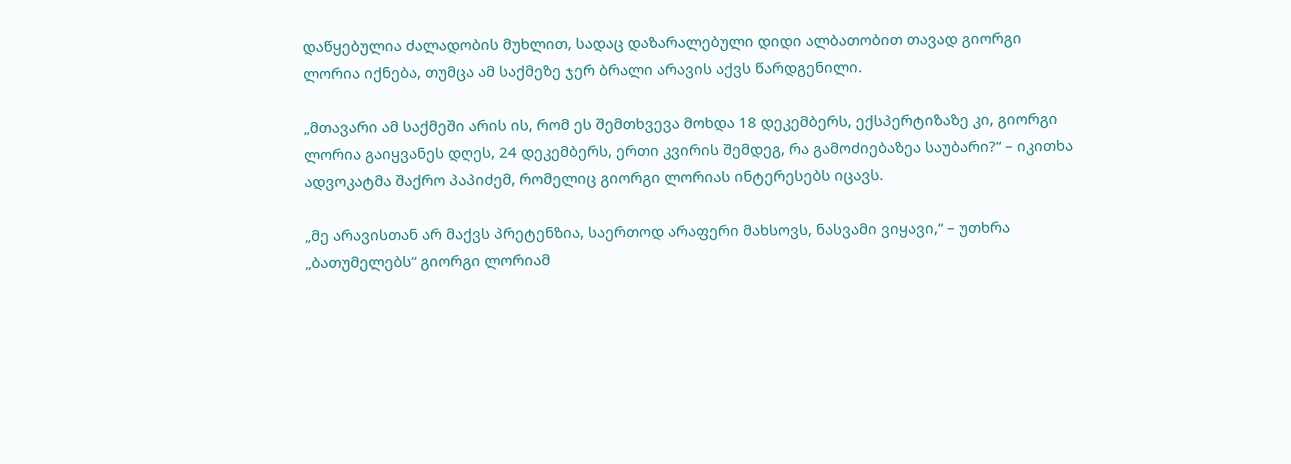დაწყებულია ძალადობის მუხლით, სადაც დაზარალებული დიდი ალბათობით თავად გიორგი ლორია იქნება, თუმცა ამ საქმეზე ჯერ ბრალი არავის აქვს წარდგენილი.

„მთავარი ამ საქმეში არის ის, რომ ეს შემთხვევა მოხდა 18 დეკემბერს, ექსპერტიზაზე კი, გიორგი ლორია გაიყვანეს დღეს, 24 დეკემბერს, ერთი კვირის შემდეგ, რა გამოძიებაზეა საუბარი?“ – იკითხა ადვოკატმა შაქრო პაპიძემ, რომელიც გიორგი ლორიას ინტერესებს იცავს.

„მე არავისთან არ მაქვს პრეტენზია, საერთოდ არაფერი მახსოვს, ნასვამი ვიყავი,“ – უთხრა „ბათუმელებს“ გიორგი ლორიამ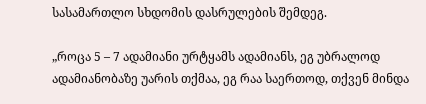სასამართლო სხდომის დასრულების შემდეგ.

„როცა 5 – 7 ადამიანი ურტყამს ადამიანს, ეგ უბრალოდ ადამიანობაზე უარის თქმაა, ეგ რაა საერთოდ, თქვენ მინდა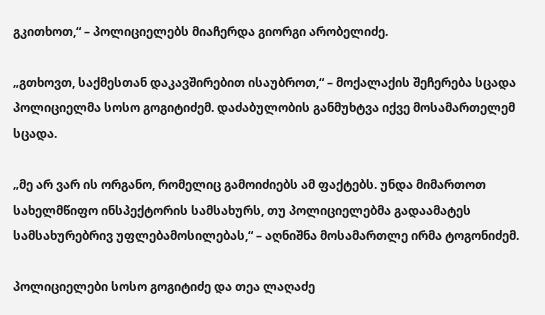გკითხოთ,“ – პოლიციელებს მიაჩერდა გიორგი არობელიძე.

„გთხოვთ, საქმესთან დაკავშირებით ისაუბროთ,“ – მოქალაქის შეჩერება სცადა პოლიციელმა სოსო გოგიტიძემ. დაძაბულობის განმუხტვა იქვე მოსამართელემ სცადა.

„მე არ ვარ ის ორგანო, რომელიც გამოიძიებს ამ ფაქტებს. უნდა მიმართოთ სახელმწიფო ინსპექტორის სამსახურს, თუ პოლიციელებმა გადაამატეს სამსახურებრივ უფლებამოსილებას,“ – აღნიშნა მოსამართლე ირმა ტოგონიძემ.

პოლიციელები სოსო გოგიტიძე და თეა ლაღაძე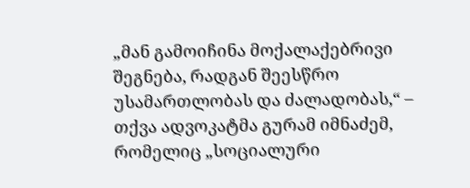„მან გამოიჩინა მოქალაქებრივი შეგნება, რადგან შეესწრო უსამართლობას და ძალადობას,“ – თქვა ადვოკატმა გურამ იმნაძემ, რომელიც „სოციალური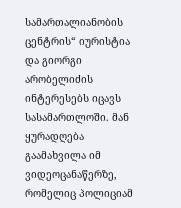სამართალიანობის ცენტრის“ იურისტია და გიორგი არობელიძის ინტერესებს იცავს სასამართლოში. მან ყურადღება გაამახვილა იმ ვიდეოცანაწერზე, რომელიც პოლიციამ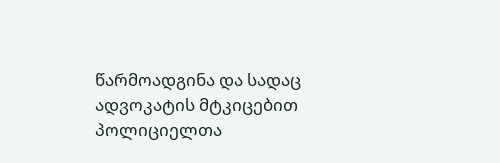წარმოადგინა და სადაც ადვოკატის მტკიცებით პოლიციელთა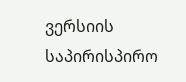ვერსიის საპირისპირო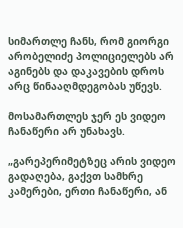სიმართლე ჩანს, რომ გიორგი არობელიძე პოლიციელებს არ აგინებს და დაკავების დროს არც წინააღმდეგობას უწევს.

მოსამართლეს ჯერ ეს ვიდეო ჩანაწერი არ უნახავს.

„გარეპერიმეტზეც არის ვიდეო გადაღება, გაქვთ სამხრე კამერები, ერთი ჩანაწერი, ან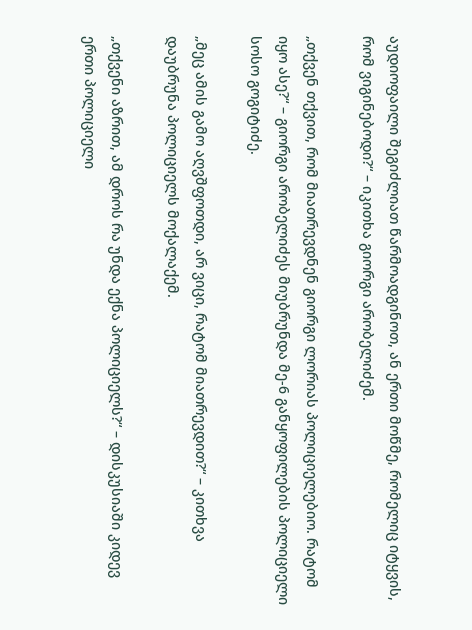აუდიოფაილი შეგიძლიათ წარმოადგინოთ, ან ერთი მოწმე, რომელიც იტყვის, რომ ვიგინებოდი?“ – იკითხა გიორგი არობელიძემ.

„თქვენ თქვით, რომ მიათრევდნენ გიორგი ლორიას პოლიციელებიო. რატომ იყო ასე?“ – გიორგი არობელიძეს მიუბრუნდა მე-6 განყოფილების პოლიციელი სოსო გოგიტიძე.

„მეც ამის გამო აღვშფოთდი, არ ვიცი, რატომ მიათრევდით?“ – კითხვა დაუბრუნა პოლიციელს მოქალაქემ.

„თქვენი აზრით, ამ დროს რა უნდა ექნა პოლიციელს?“ – დისკუსიაში კიდევ ერთი პოლიციელი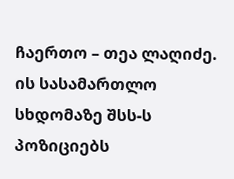ჩაერთო – თეა ლაღიძე. ის სასამართლო სხდომაზე შსს-ს პოზიციებს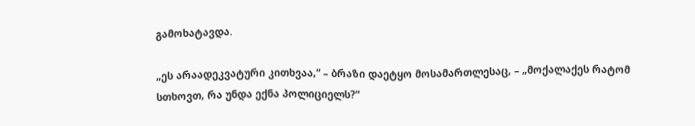გამოხატავდა.

„ეს არაადეკვატური კითხვაა,“ – ბრაზი დაეტყო მოსამართლესაც, – „მოქალაქეს რატომ სთხოვთ, რა უნდა ექნა პოლიციელს?“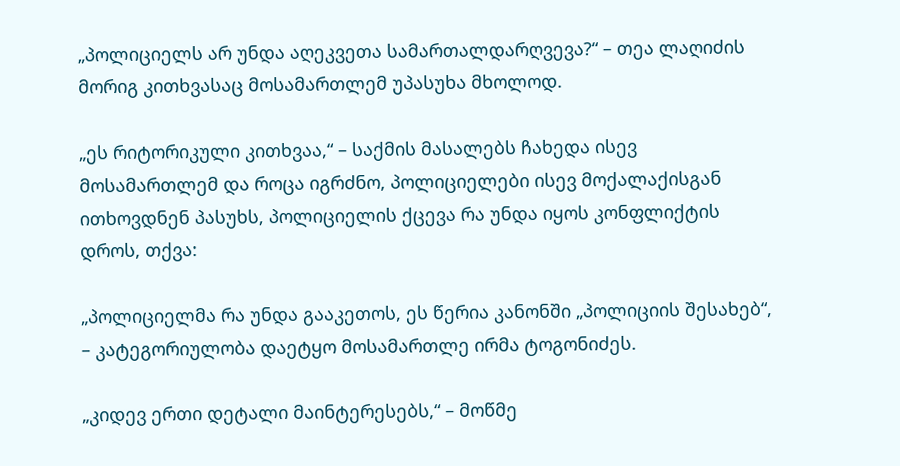„პოლიციელს არ უნდა აღეკვეთა სამართალდარღვევა?“ – თეა ლაღიძის მორიგ კითხვასაც მოსამართლემ უპასუხა მხოლოდ.

„ეს რიტორიკული კითხვაა,“ – საქმის მასალებს ჩახედა ისევ მოსამართლემ და როცა იგრძნო, პოლიციელები ისევ მოქალაქისგან ითხოვდნენ პასუხს, პოლიციელის ქცევა რა უნდა იყოს კონფლიქტის დროს, თქვა:

„პოლიციელმა რა უნდა გააკეთოს, ეს წერია კანონში „პოლიციის შესახებ“, – კატეგორიულობა დაეტყო მოსამართლე ირმა ტოგონიძეს.

„კიდევ ერთი დეტალი მაინტერესებს,“ – მოწმე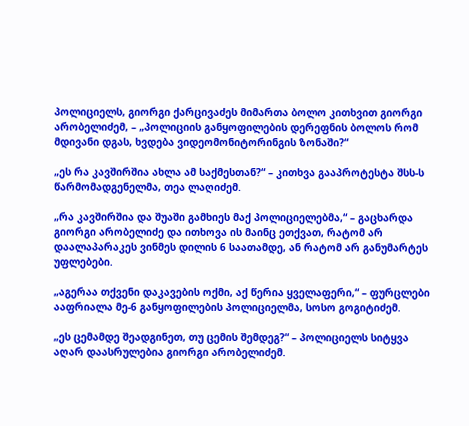პოლიციელს, გიორგი ქარცივაძეს მიმართა ბოლო კითხვით გიორგი არობელიძემ, – „პოლიციის განყოფილების დერეფნის ბოლოს რომ მდივანი დგას, ხვდება ვიდეომონიტორინგის ზონაში?“

„ეს რა კავშირშია ახლა ამ საქმესთან?“ – კითხვა გააპროტესტა შსს-ს წარმომადგენელმა, თეა ლაღიძემ.

„რა კავშირშია და შუაში გამხიეს მაქ პოლიციელებმა,“ – გაცხარდა გიორგი არობელიძე და ითხოვა ის მაინც ეთქვათ, რატომ არ დაალაპარაკეს ვინმეს დილის 6 საათამდე, ან რატომ არ განუმარტეს უფლებები.

„აგერაა თქვენი დაკავების ოქმი, აქ წერია ყველაფერი,“ – ფურცლები ააფრიალა მე-6 განყოფილების პოლიციელმა, სოსო გოგიტიძემ.

„ეს ცემამდე შეადგინეთ, თუ ცემის შემდეგ?“ – პოლიციელს სიტყვა აღარ დაასრულებია გიორგი არობელიძემ.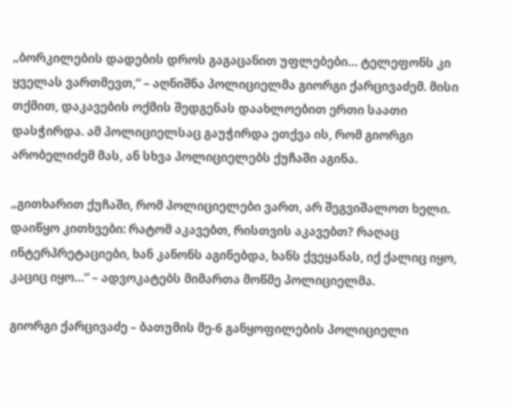„ბორკილების დადების დროს გაგაცანით უფლებები… ტელეფონს კი ყველას ვართმევთ,“ – აღნიშნა პოლიციელმა გიორგი ქარცივაძემ. მისი თქმით, დაკავების ოქმის შედგენას დაახლოებით ერთი საათი დასჭირდა. ამ პოლიციელსაც გაუჭირდა ეთქვა ის, რომ გიორგი არობელიძემ მას, ან სხვა პოლიციელებს ქუჩაში აგინა.

„გითხარით ქუჩაში, რომ პოლიციელები ვართ, არ შეგვიშალოთ ხელი. დაიწყო კითხვები: რატომ აკავებთ, რისთვის აკავებთ? რაღაც ინტერპრეტაციები, ხან კანონს აგინებდა, ხანს ქვეყანას, იქ ქალიც იყო, კაციც იყო…“ – ადვოკატებს მიმართა მოწმე პოლიციელმა.

გიორგი ქარცივაძე – ბათუმის მე-6 განყოფილების პოლიციელი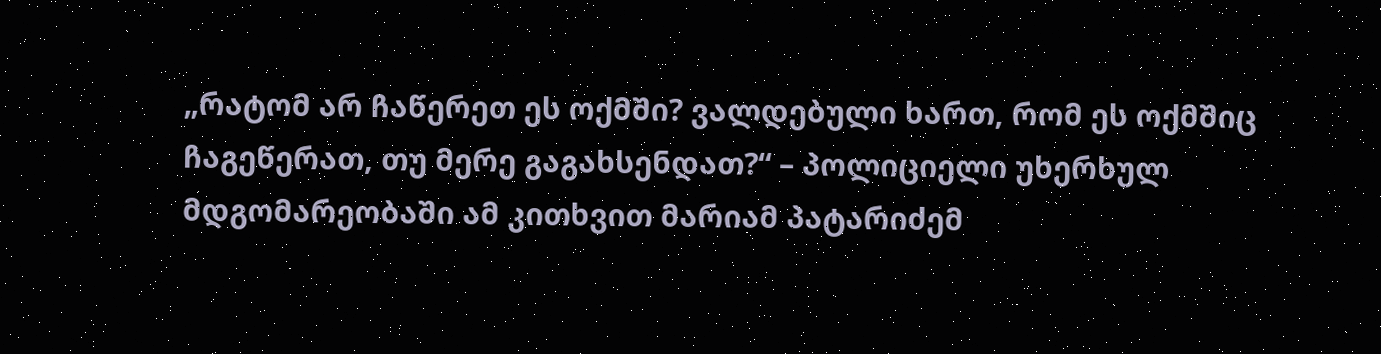„რატომ არ ჩაწერეთ ეს ოქმში? ვალდებული ხართ, რომ ეს ოქმშიც ჩაგეწერათ, თუ მერე გაგახსენდათ?“ – პოლიციელი უხერხულ მდგომარეობაში ამ კითხვით მარიამ პატარიძემ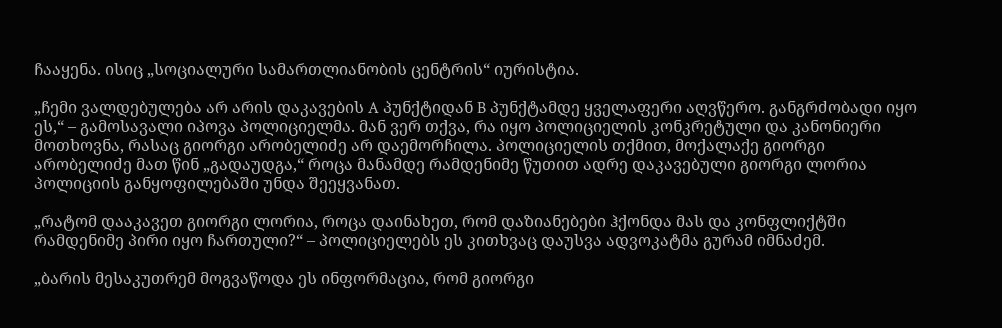ჩააყენა. ისიც „სოციალური სამართლიანობის ცენტრის“ იურისტია.

„ჩემი ვალდებულება არ არის დაკავების A პუნქტიდან B პუნქტამდე ყველაფერი აღვწერო. განგრძობადი იყო ეს,“ – გამოსავალი იპოვა პოლიციელმა. მან ვერ თქვა, რა იყო პოლიციელის კონკრეტული და კანონიერი მოთხოვნა, რასაც გიორგი არობელიძე არ დაემორჩილა. პოლიციელის თქმით, მოქალაქე გიორგი არობელიძე მათ წინ „გადაუდგა,“ როცა მანამდე რამდენიმე წუთით ადრე დაკავებული გიორგი ლორია პოლიციის განყოფილებაში უნდა შეეყვანათ.

„რატომ დააკავეთ გიორგი ლორია, როცა დაინახეთ, რომ დაზიანებები ჰქონდა მას და კონფლიქტში რამდენიმე პირი იყო ჩართული?“ – პოლიციელებს ეს კითხვაც დაუსვა ადვოკატმა გურამ იმნაძემ.

„ბარის მესაკუთრემ მოგვაწოდა ეს ინფორმაცია, რომ გიორგი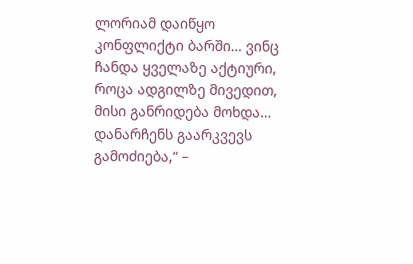ლორიამ დაიწყო კონფლიქტი ბარში… ვინც ჩანდა ყველაზე აქტიური, როცა ადგილზე მივედით, მისი განრიდება მოხდა… დანარჩენს გაარკვევს გამოძიება,“ –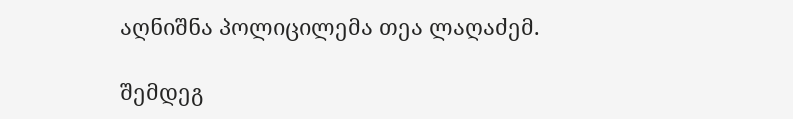აღნიშნა პოლიცილემა თეა ლაღაძემ.

შემდეგ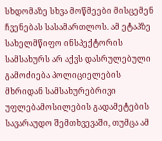სხდომაზე სხვა მოწმეები მისცემენ ჩვენებას სასამართლოს. ამ ეტაპზე სახელმწიფო ინსპექტორის სამსახურს არ აქვს დასრულებული გამოძიება პოლიციელების მხრიდან სამსახურებრივი უფლებამოსილების გადამეტების სავარაუდო შემთხვევაში, თუმცა ამ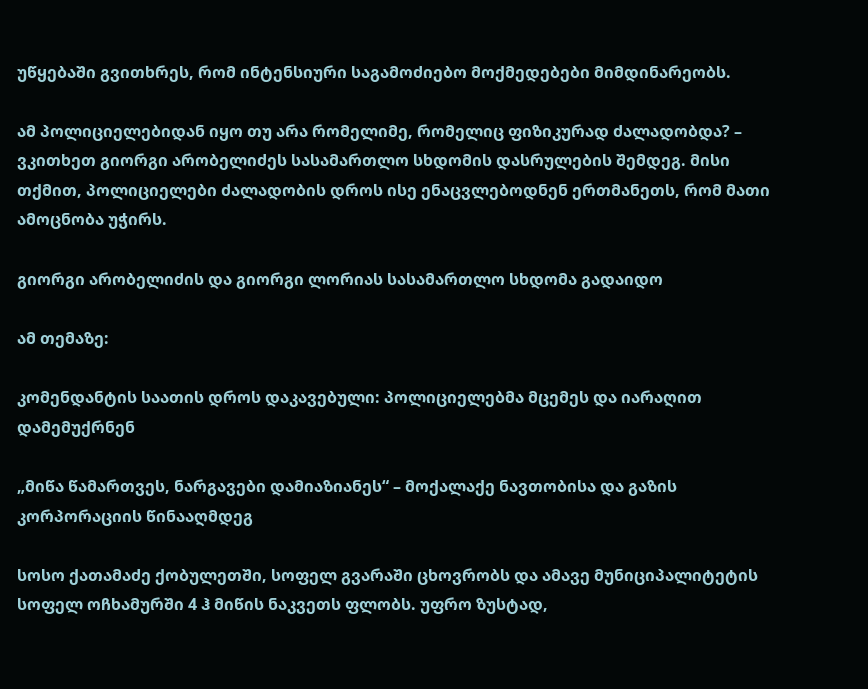უწყებაში გვითხრეს, რომ ინტენსიური საგამოძიებო მოქმედებები მიმდინარეობს.

ამ პოლიციელებიდან იყო თუ არა რომელიმე, რომელიც ფიზიკურად ძალადობდა? – ვკითხეთ გიორგი არობელიძეს სასამართლო სხდომის დასრულების შემდეგ. მისი თქმით, პოლიციელები ძალადობის დროს ისე ენაცვლებოდნენ ერთმანეთს, რომ მათი ამოცნობა უჭირს.

გიორგი არობელიძის და გიორგი ლორიას სასამართლო სხდომა გადაიდო

ამ თემაზე:

კომენდანტის საათის დროს დაკავებული: პოლიციელებმა მცემეს და იარაღით დამემუქრნენ

„მიწა წამართვეს, ნარგავები დამიაზიანეს“ – მოქალაქე ნავთობისა და გაზის კორპორაციის წინააღმდეგ

სოსო ქათამაძე ქობულეთში, სოფელ გვარაში ცხოვრობს და ამავე მუნიციპალიტეტის სოფელ ოჩხამურში 4 ჰ მიწის ნაკვეთს ფლობს. უფრო ზუსტად,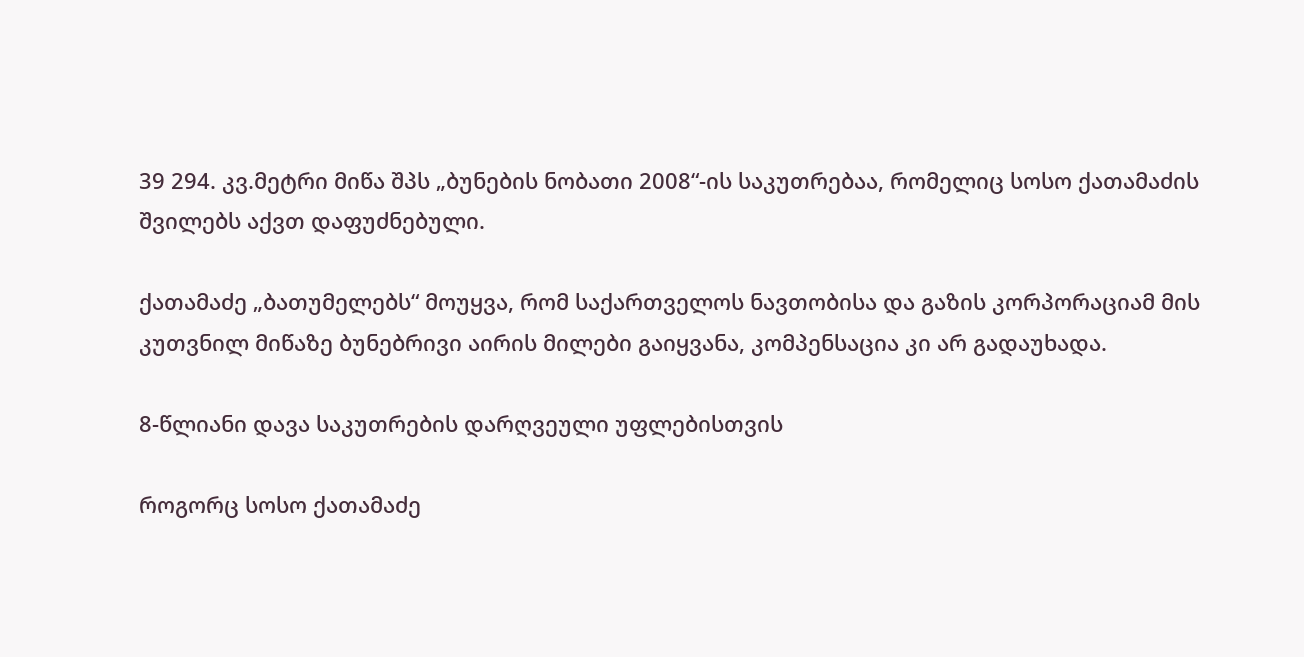39 294. კვ.მეტრი მიწა შპს „ბუნების ნობათი 2008“-ის საკუთრებაა, რომელიც სოსო ქათამაძის შვილებს აქვთ დაფუძნებული.

ქათამაძე „ბათუმელებს“ მოუყვა, რომ საქართველოს ნავთობისა და გაზის კორპორაციამ მის კუთვნილ მიწაზე ბუნებრივი აირის მილები გაიყვანა, კომპენსაცია კი არ გადაუხადა.

8-წლიანი დავა საკუთრების დარღვეული უფლებისთვის

როგორც სოსო ქათამაძე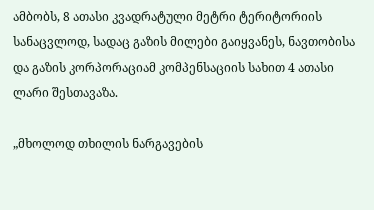ამბობს, 8 ათასი კვადრატული მეტრი ტერიტორიის სანაცვლოდ, სადაც გაზის მილები გაიყვანეს, ნავთობისა და გაზის კორპორაციამ კომპენსაციის სახით 4 ათასი ლარი შესთავაზა.

„მხოლოდ თხილის ნარგავების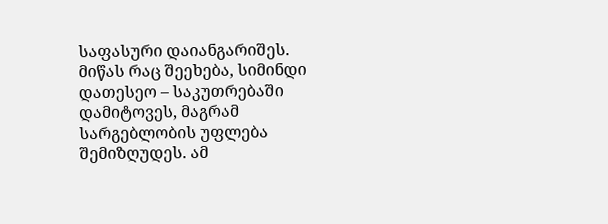საფასური დაიანგარიშეს. მიწას რაც შეეხება, სიმინდი დათესეო – საკუთრებაში დამიტოვეს, მაგრამ სარგებლობის უფლება შემიზღუდეს. ამ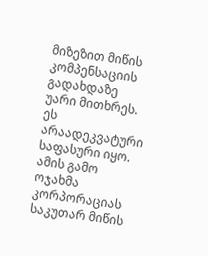მიზეზით მიწის კომპენსაციის გადახდაზე უარი მითხრეს. ეს არაადეკვატური საფასური იყო. ამის გამო ოჯახმა კორპორაციას საკუთარ მიწის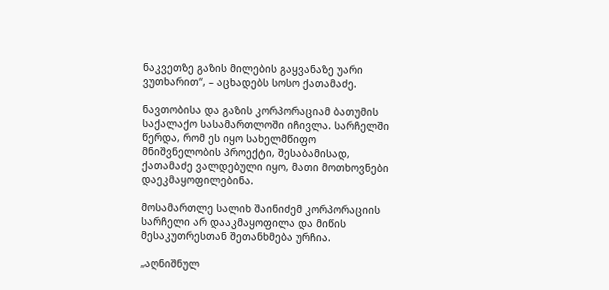ნაკვეთზე გაზის მილების გაყვანაზე უარი ვუთხარით“, – აცხადებს სოსო ქათამაძე.

ნავთობისა და გაზის კორპორაციამ ბათუმის საქალაქო სასამართლოში იჩივლა. სარჩელში წერდა, რომ ეს იყო სახელმწიფო მნიშვნელობის პროექტი, შესაბამისად, ქათამაძე ვალდებული იყო, მათი მოთხოვნები დაეკმაყოფილებინა.

მოსამართლე სალიხ შაინიძემ კორპორაციის სარჩელი არ დააკმაყოფილა და მიწის მესაკუთრესთან შეთანხმება ურჩია.

„აღნიშნულ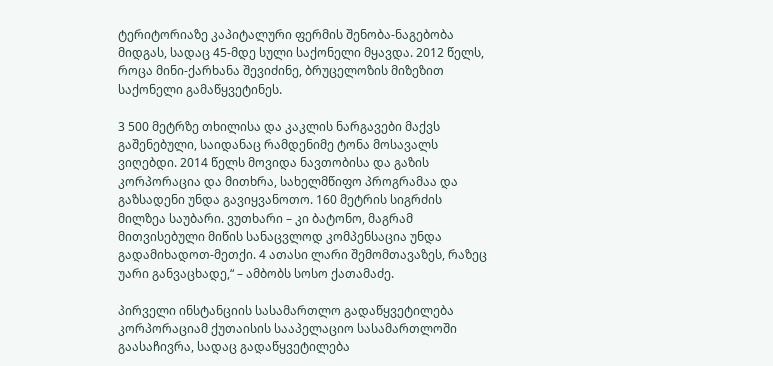ტერიტორიაზე კაპიტალური ფერმის შენობა-ნაგებობა მიდგას, სადაც 45-მდე სული საქონელი მყავდა. 2012 წელს, როცა მინი-ქარხანა შევიძინე, ბრუცელოზის მიზეზით საქონელი გამაწყვეტინეს.

3 500 მეტრზე თხილისა და კაკლის ნარგავები მაქვს გაშენებული, საიდანაც რამდენიმე ტონა მოსავალს ვიღებდი. 2014 წელს მოვიდა ნავთობისა და გაზის კორპორაცია და მითხრა, სახელმწიფო პროგრამაა და გაზსადენი უნდა გავიყვანოთო. 160 მეტრის სიგრძის მილზეა საუბარი. ვუთხარი – კი ბატონო, მაგრამ მითვისებული მიწის სანაცვლოდ კომპენსაცია უნდა გადამიხადოთ-მეთქი. 4 ათასი ლარი შემომთავაზეს, რაზეც უარი განვაცხადე,“ – ამბობს სოსო ქათამაძე.

პირველი ინსტანციის სასამართლო გადაწყვეტილება კორპორაციამ ქუთაისის სააპელაციო სასამართლოში გაასაჩივრა, სადაც გადაწყვეტილება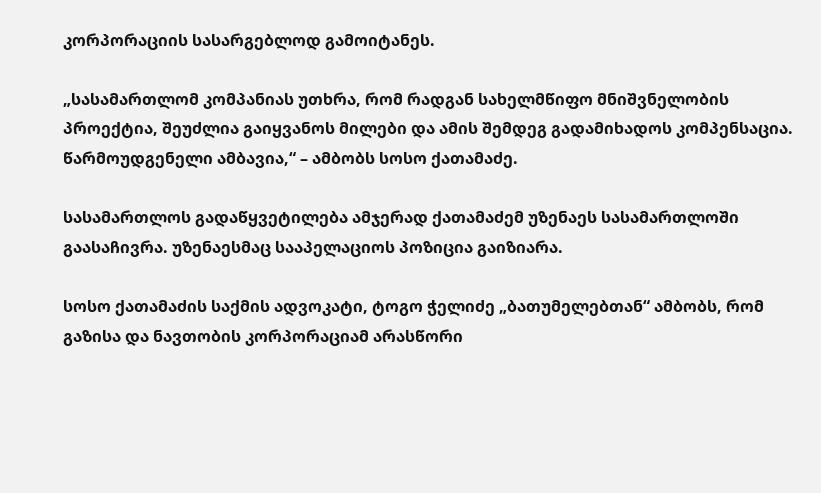კორპორაციის სასარგებლოდ გამოიტანეს.

„სასამართლომ კომპანიას უთხრა, რომ რადგან სახელმწიფო მნიშვნელობის პროექტია, შეუძლია გაიყვანოს მილები და ამის შემდეგ გადამიხადოს კომპენსაცია. წარმოუდგენელი ამბავია,“ – ამბობს სოსო ქათამაძე.

სასამართლოს გადაწყვეტილება ამჯერად ქათამაძემ უზენაეს სასამართლოში გაასაჩივრა. უზენაესმაც სააპელაციოს პოზიცია გაიზიარა.

სოსო ქათამაძის საქმის ადვოკატი, ტოგო ჭელიძე „ბათუმელებთან“ ამბობს, რომ გაზისა და ნავთობის კორპორაციამ არასწორი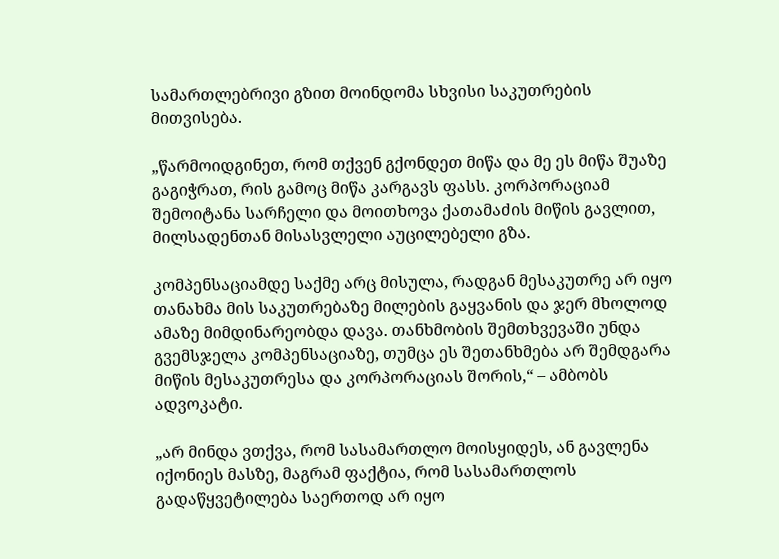სამართლებრივი გზით მოინდომა სხვისი საკუთრების მითვისება.

„წარმოიდგინეთ, რომ თქვენ გქონდეთ მიწა და მე ეს მიწა შუაზე გაგიჭრათ, რის გამოც მიწა კარგავს ფასს. კორპორაციამ შემოიტანა სარჩელი და მოითხოვა ქათამაძის მიწის გავლით, მილსადენთან მისასვლელი აუცილებელი გზა.

კომპენსაციამდე საქმე არც მისულა, რადგან მესაკუთრე არ იყო თანახმა მის საკუთრებაზე მილების გაყვანის და ჯერ მხოლოდ ამაზე მიმდინარეობდა დავა. თანხმობის შემთხვევაში უნდა გვემსჯელა კომპენსაციაზე, თუმცა ეს შეთანხმება არ შემდგარა მიწის მესაკუთრესა და კორპორაციას შორის,“ – ამბობს ადვოკატი.

„არ მინდა ვთქვა, რომ სასამართლო მოისყიდეს, ან გავლენა იქონიეს მასზე, მაგრამ ფაქტია, რომ სასამართლოს გადაწყვეტილება საერთოდ არ იყო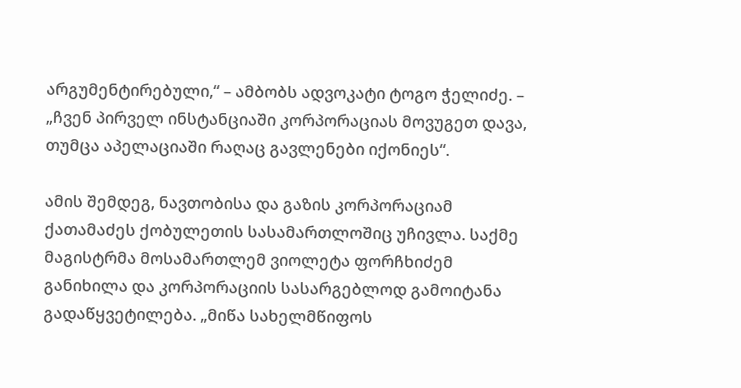არგუმენტირებული,“ – ამბობს ადვოკატი ტოგო ჭელიძე. – „ჩვენ პირველ ინსტანციაში კორპორაციას მოვუგეთ დავა, თუმცა აპელაციაში რაღაც გავლენები იქონიეს“.

ამის შემდეგ, ნავთობისა და გაზის კორპორაციამ ქათამაძეს ქობულეთის სასამართლოშიც უჩივლა. საქმე მაგისტრმა მოსამართლემ ვიოლეტა ფორჩხიძემ განიხილა და კორპორაციის სასარგებლოდ გამოიტანა გადაწყვეტილება. „მიწა სახელმწიფოს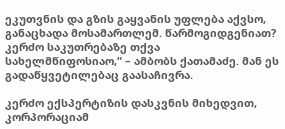ეკუთვნის და გზის გაყვანის უფლება აქვსო, განაცხადა მოსამართლემ. წარმოგიდგენიათ? კერძო საკუთრებაზე თქვა სახელმწიფოსიაო,“ – ამბობს ქათამაძე. მან ეს გადაწყვეტილებაც გაასაჩივრა.

კერძო ექსპერტიზის დასკვნის მიხედვით, კორპორაციამ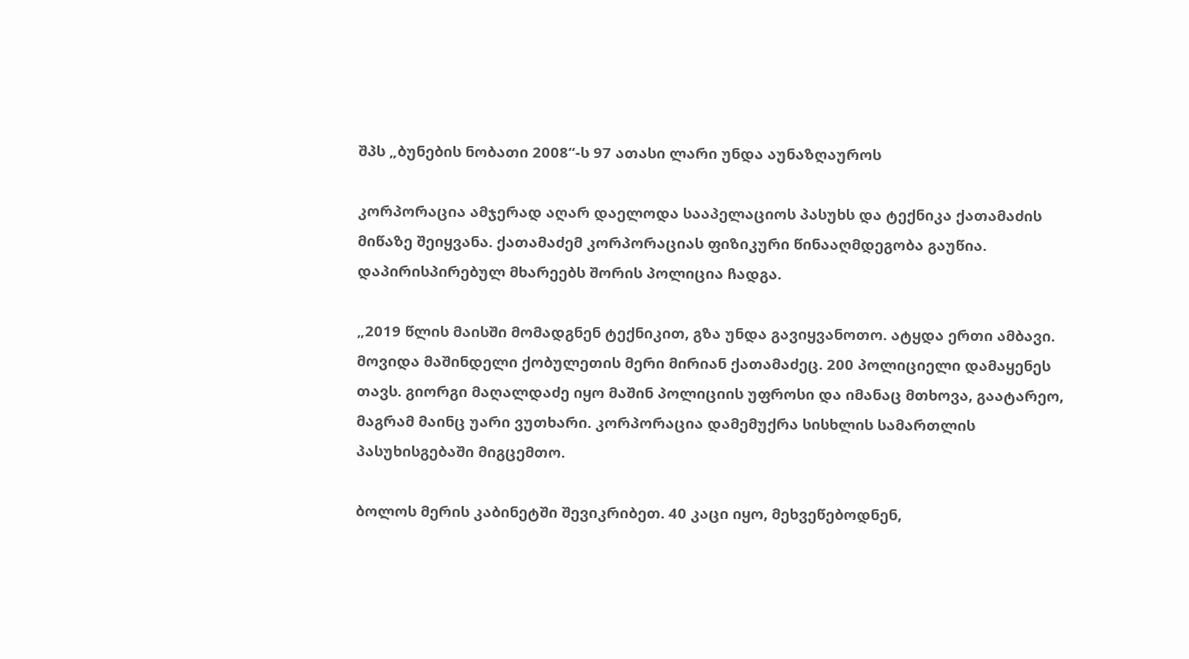შპს „ბუნების ნობათი 2008“-ს 97 ათასი ლარი უნდა აუნაზღაუროს

კორპორაცია ამჯერად აღარ დაელოდა სააპელაციოს პასუხს და ტექნიკა ქათამაძის მიწაზე შეიყვანა. ქათამაძემ კორპორაციას ფიზიკური წინააღმდეგობა გაუწია. დაპირისპირებულ მხარეებს შორის პოლიცია ჩადგა.

„2019 წლის მაისში მომადგნენ ტექნიკით, გზა უნდა გავიყვანოთო. ატყდა ერთი ამბავი. მოვიდა მაშინდელი ქობულეთის მერი მირიან ქათამაძეც. 200 პოლიციელი დამაყენეს თავს. გიორგი მაღალდაძე იყო მაშინ პოლიციის უფროსი და იმანაც მთხოვა, გაატარეო, მაგრამ მაინც უარი ვუთხარი. კორპორაცია დამემუქრა სისხლის სამართლის პასუხისგებაში მიგცემთო.

ბოლოს მერის კაბინეტში შევიკრიბეთ. 40 კაცი იყო, მეხვეწებოდნენ,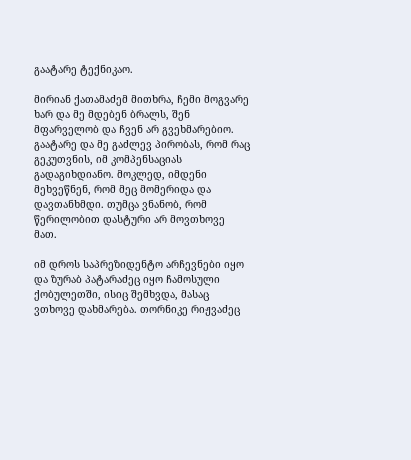გაატარე ტექნიკაო.

მირიან ქათამაძემ მითხრა, ჩემი მოგვარე ხარ და მე მდებენ ბრალს, შენ მფარველობ და ჩვენ არ გვეხმარებიო. გაატარე და მე გაძლევ პირობას, რომ რაც გეკუთვნის, იმ კომპენსაციას გადაგიხდიანო. მოკლედ, იმდენი მეხვეწნენ, რომ მეც მომერიდა და დავთანხმდი. თუმცა ვნანობ, რომ წერილობით დასტური არ მოვთხოვე მათ.

იმ დროს საპრეზიდენტო არჩევნები იყო და ზურაბ პატარაძეც იყო ჩამოსული ქობულეთში, ისიც შემხვდა, მასაც ვთხოვე დახმარება. თორნიკე რიჟვაძეც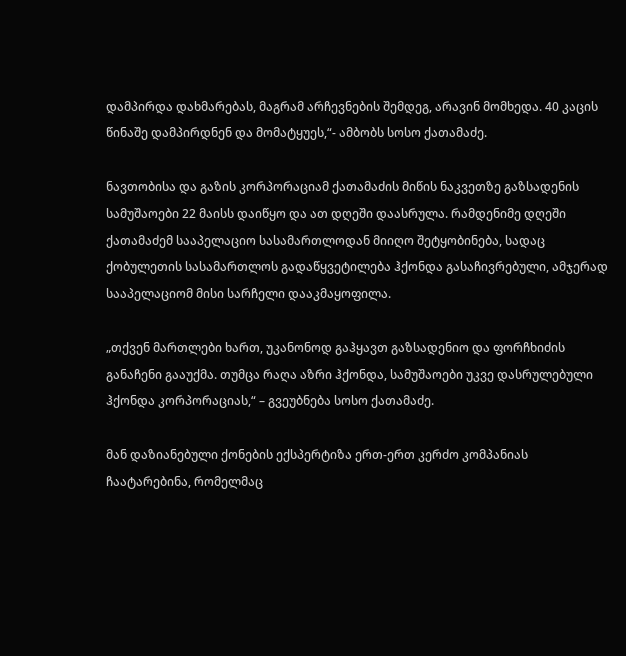დამპირდა დახმარებას, მაგრამ არჩევნების შემდეგ, არავინ მომხედა. 40 კაცის წინაშე დამპირდნენ და მომატყუეს,“- ამბობს სოსო ქათამაძე.

ნავთობისა და გაზის კორპორაციამ ქათამაძის მიწის ნაკვეთზე გაზსადენის სამუშაოები 22 მაისს დაიწყო და ათ დღეში დაასრულა. რამდენიმე დღეში ქათამაძემ სააპელაციო სასამართლოდან მიიღო შეტყობინება, სადაც ქობულეთის სასამართლოს გადაწყვეტილება ჰქონდა გასაჩივრებული, ამჯერად სააპელაციომ მისი სარჩელი დააკმაყოფილა.

„თქვენ მართლები ხართ, უკანონოდ გაჰყავთ გაზსადენიო და ფორჩხიძის განაჩენი გააუქმა. თუმცა რაღა აზრი ჰქონდა, სამუშაოები უკვე დასრულებული ჰქონდა კორპორაციას,“ – გვეუბნება სოსო ქათამაძე.

მან დაზიანებული ქონების ექსპერტიზა ერთ-ერთ კერძო კომპანიას ჩაატარებინა, რომელმაც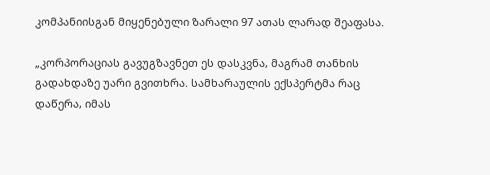კომპანიისგან მიყენებული ზარალი 97 ათას ლარად შეაფასა.

„კორპორაციას გავუგზავნეთ ეს დასკვნა, მაგრამ თანხის გადახდაზე უარი გვითხრა. სამხარაულის ექსპერტმა რაც დაწერა, იმას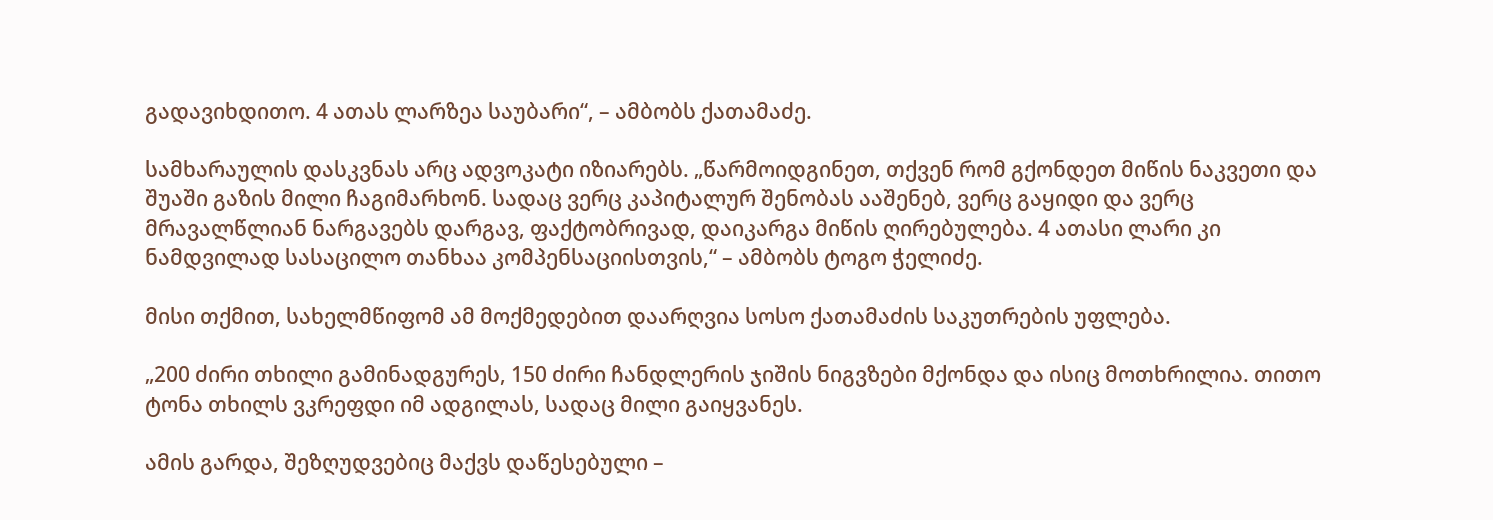გადავიხდითო. 4 ათას ლარზეა საუბარი“, – ამბობს ქათამაძე.

სამხარაულის დასკვნას არც ადვოკატი იზიარებს. „წარმოიდგინეთ, თქვენ რომ გქონდეთ მიწის ნაკვეთი და შუაში გაზის მილი ჩაგიმარხონ. სადაც ვერც კაპიტალურ შენობას ააშენებ, ვერც გაყიდი და ვერც მრავალწლიან ნარგავებს დარგავ, ფაქტობრივად, დაიკარგა მიწის ღირებულება. 4 ათასი ლარი კი ნამდვილად სასაცილო თანხაა კომპენსაციისთვის,“ – ამბობს ტოგო ჭელიძე.

მისი თქმით, სახელმწიფომ ამ მოქმედებით დაარღვია სოსო ქათამაძის საკუთრების უფლება.

„200 ძირი თხილი გამინადგურეს, 150 ძირი ჩანდლერის ჯიშის ნიგვზები მქონდა და ისიც მოთხრილია. თითო ტონა თხილს ვკრეფდი იმ ადგილას, სადაც მილი გაიყვანეს.

ამის გარდა, შეზღუდვებიც მაქვს დაწესებული –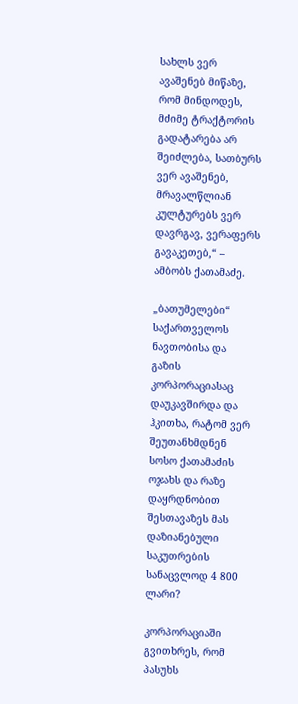სახლს ვერ ავაშენებ მიწაზე, რომ მინდოდეს, მძიმე ტრაქტორის გადატარება არ შეიძლება, სათბურს ვერ ავაშენებ, მრავალწლიან კულტურებს ვერ დავრგავ, ვერაფერს გავაკეთებ,“ – ამბობს ქათამაძე.

„ბათუმელები“  საქართველოს ნავთობისა და გაზის კორპორაციასაც დაუკავშირდა და ჰკითხა, რატომ ვერ  შეუთანხმდნენ სოსო ქათამაძის ოჯახს და რაზე დაყრდნობით შესთავაზეს მას დაზიანებული საკუთრების სანაცვლოდ 4 800 ლარი?

კორპორაციაში გვითხრეს, რომ პასუხს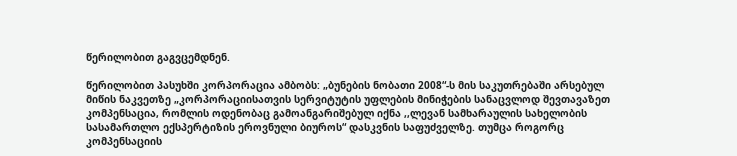წერილობით გაგვცემდნენ.

წერილობით პასუხში კორპორაცია ამბობს: „ბუნების ნობათი 2008“-ს მის საკუთრებაში არსებულ მიწის ნაკვეთზე „კორპორაციისათვის სერვიტუტის უფლების მინიჭების სანაცვლოდ შევთავაზეთ კომპენსაცია, რომლის ოდენობაც გამოანგარიშებულ იქნა ,,ლევან სამხარაულის სახელობის სასამართლო ექსპერტიზის ეროვნული ბიუროს“ დასკვნის საფუძველზე. თუმცა როგორც კომპენსაციის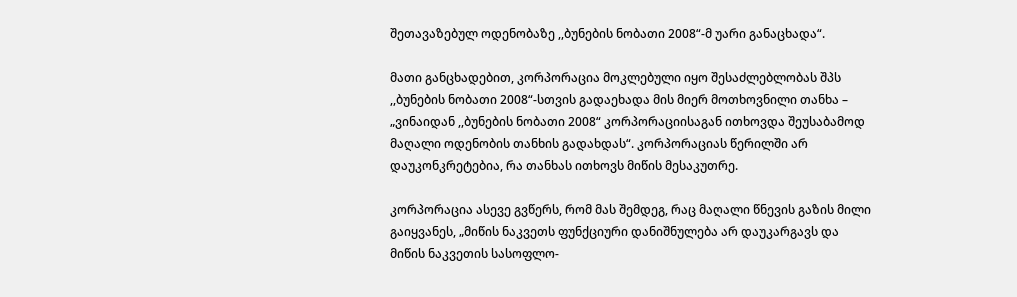შეთავაზებულ ოდენობაზე ,,ბუნების ნობათი 2008“-მ უარი განაცხადა“.

მათი განცხადებით, კორპორაცია მოკლებული იყო შესაძლებლობას შპს ,,ბუნების ნობათი 2008“-სთვის გადაეხადა მის მიერ მოთხოვნილი თანხა – „ვინაიდან ,,ბუნების ნობათი 2008“ კორპორაციისაგან ითხოვდა შეუსაბამოდ მაღალი ოდენობის თანხის გადახდას“. კორპორაციას წერილში არ დაუკონკრეტებია, რა თანხას ითხოვს მიწის მესაკუთრე.

კორპორაცია ასევე გვწერს, რომ მას შემდეგ, რაც მაღალი წნევის გაზის მილი გაიყვანეს, „მიწის ნაკვეთს ფუნქციური დანიშნულება არ დაუკარგავს და მიწის ნაკვეთის სასოფლო-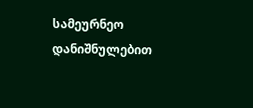სამეურნეო დანიშნულებით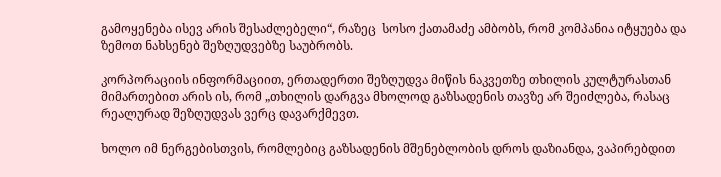გამოყენება ისევ არის შესაძლებელი“, რაზეც  სოსო ქათამაძე ამბობს, რომ კომპანია იტყუება და ზემოთ ნახსენებ შეზღუდვებზე საუბრობს.

კორპორაციის ინფორმაციით, ერთადერთი შეზღუდვა მიწის ნაკვეთზე თხილის კულტურასთან მიმართებით არის ის, რომ „თხილის დარგვა მხოლოდ გაზსადენის თავზე არ შეიძლება, რასაც რეალურად შეზღუდვას ვერც დავარქმევთ.

ხოლო იმ ნერგებისთვის, რომლებიც გაზსადენის მშენებლობის დროს დაზიანდა, ვაპირებდით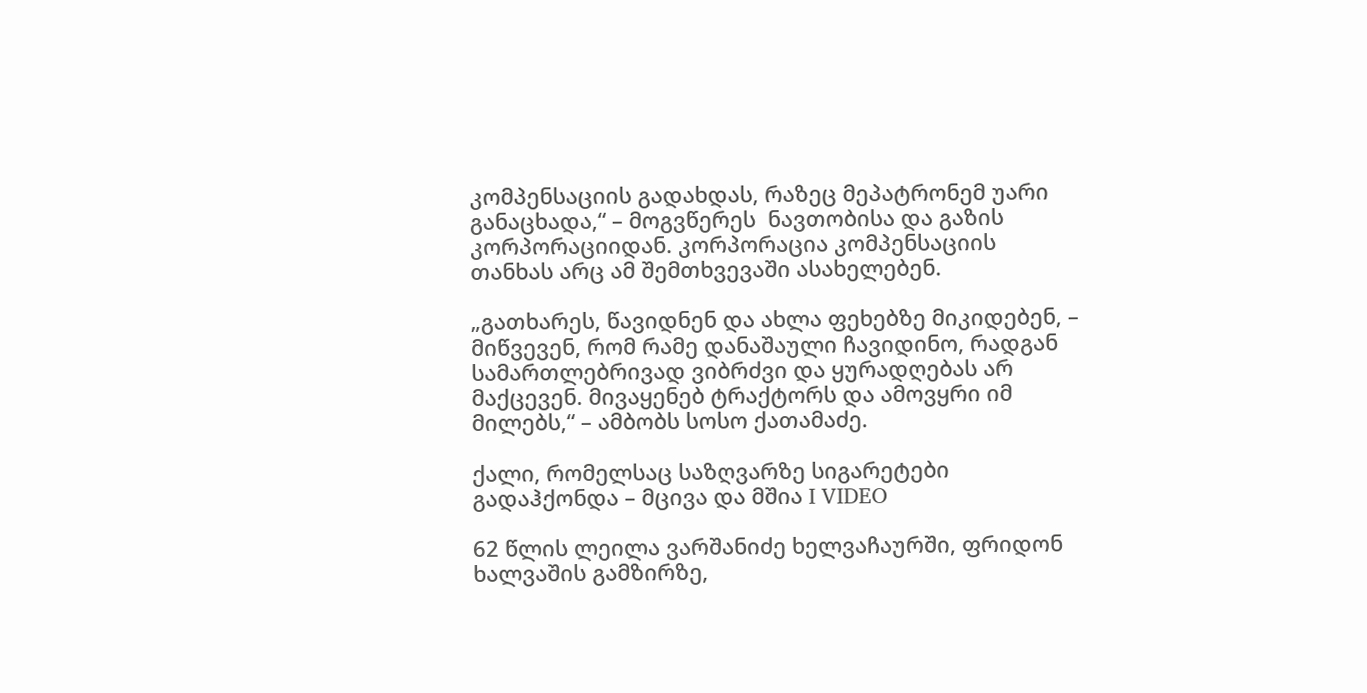კომპენსაციის გადახდას, რაზეც მეპატრონემ უარი განაცხადა,“ – მოგვწერეს  ნავთობისა და გაზის კორპორაციიდან. კორპორაცია კომპენსაციის თანხას არც ამ შემთხვევაში ასახელებენ.

„გათხარეს, წავიდნენ და ახლა ფეხებზე მიკიდებენ, – მიწვევენ, რომ რამე დანაშაული ჩავიდინო, რადგან სამართლებრივად ვიბრძვი და ყურადღებას არ მაქცევენ. მივაყენებ ტრაქტორს და ამოვყრი იმ მილებს,“ – ამბობს სოსო ქათამაძე.

ქალი, რომელსაც საზღვარზე სიგარეტები გადაჰქონდა – მცივა და მშია I VIDEO

62 წლის ლეილა ვარშანიძე ხელვაჩაურში, ფრიდონ ხალვაშის გამზირზე,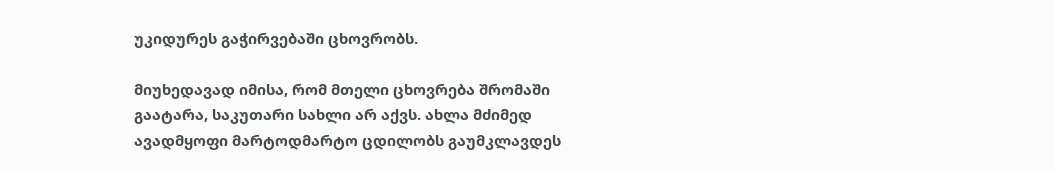უკიდურეს გაჭირვებაში ცხოვრობს.

მიუხედავად იმისა, რომ მთელი ცხოვრება შრომაში გაატარა, საკუთარი სახლი არ აქვს. ახლა მძიმედ ავადმყოფი მარტოდმარტო ცდილობს გაუმკლავდეს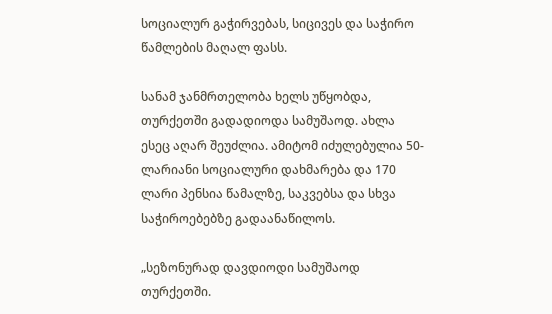სოციალურ გაჭირვებას, სიცივეს და საჭირო წამლების მაღალ ფასს.

სანამ ჯანმრთელობა ხელს უწყობდა, თურქეთში გადადიოდა სამუშაოდ. ახლა ესეც აღარ შეუძლია. ამიტომ იძულებულია 50-ლარიანი სოციალური დახმარება და 170 ლარი პენსია წამალზე, საკვებსა და სხვა საჭიროებებზე გადაანაწილოს.

„სეზონურად დავდიოდი სამუშაოდ თურქეთში.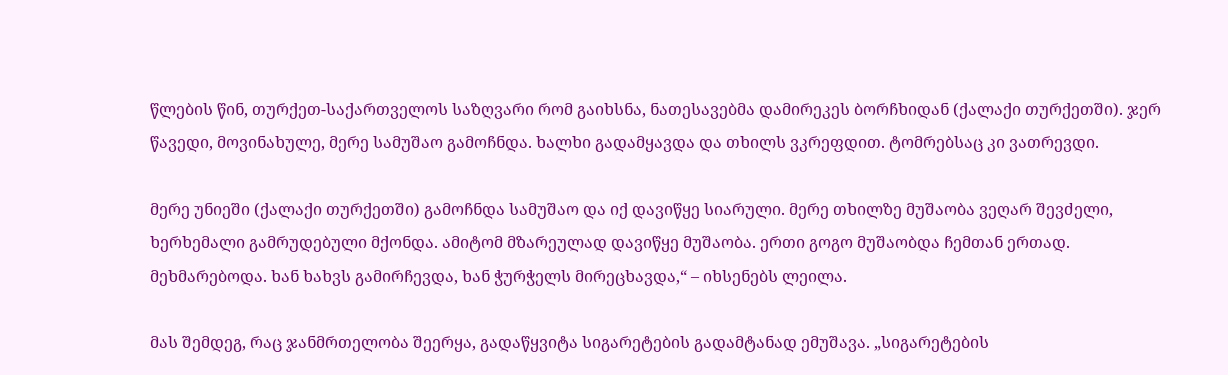წლების წინ, თურქეთ-საქართველოს საზღვარი რომ გაიხსნა, ნათესავებმა დამირეკეს ბორჩხიდან (ქალაქი თურქეთში). ჯერ წავედი, მოვინახულე, მერე სამუშაო გამოჩნდა. ხალხი გადამყავდა და თხილს ვკრეფდით. ტომრებსაც კი ვათრევდი.

მერე უნიეში (ქალაქი თურქეთში) გამოჩნდა სამუშაო და იქ დავიწყე სიარული. მერე თხილზე მუშაობა ვეღარ შევძელი, ხერხემალი გამრუდებული მქონდა. ამიტომ მზარეულად დავიწყე მუშაობა. ერთი გოგო მუშაობდა ჩემთან ერთად. მეხმარებოდა. ხან ხახვს გამირჩევდა, ხან ჭურჭელს მირეცხავდა,“ – იხსენებს ლეილა.

მას შემდეგ, რაც ჯანმრთელობა შეერყა, გადაწყვიტა სიგარეტების გადამტანად ემუშავა. „სიგარეტების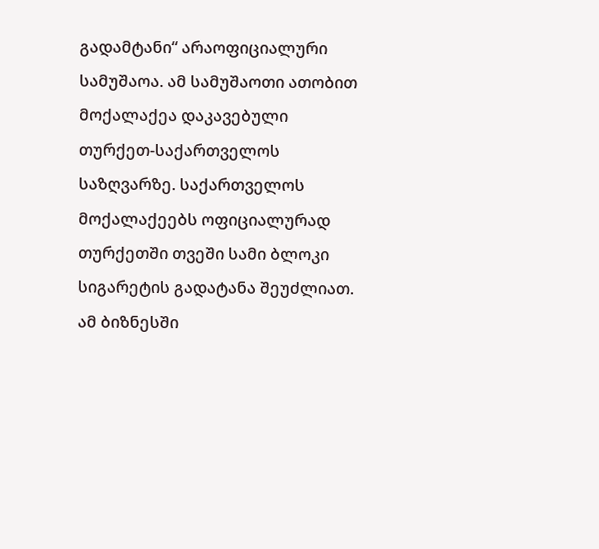გადამტანი“ არაოფიციალური სამუშაოა. ამ სამუშაოთი ათობით მოქალაქეა დაკავებული თურქეთ-საქართველოს საზღვარზე. საქართველოს მოქალაქეებს ოფიციალურად თურქეთში თვეში სამი ბლოკი სიგარეტის გადატანა შეუძლიათ. ამ ბიზნესში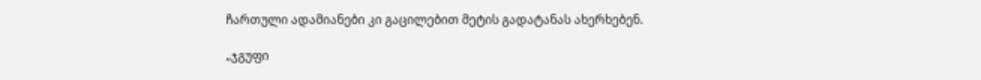ჩართული ადამიანები კი გაცილებით მეტის გადატანას ახერხებენ.

„ჯგუფი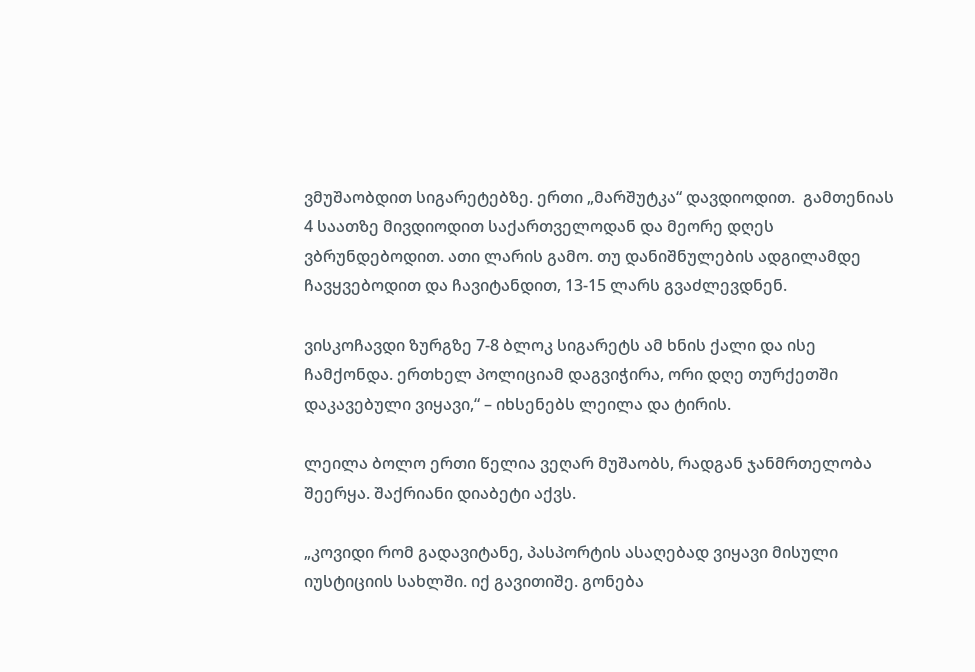ვმუშაობდით სიგარეტებზე. ერთი „მარშუტკა“ დავდიოდით.  გამთენიას 4 საათზე მივდიოდით საქართველოდან და მეორე დღეს ვბრუნდებოდით. ათი ლარის გამო. თუ დანიშნულების ადგილამდე ჩავყვებოდით და ჩავიტანდით, 13-15 ლარს გვაძლევდნენ.

ვისკოჩავდი ზურგზე 7-8 ბლოკ სიგარეტს ამ ხნის ქალი და ისე ჩამქონდა. ერთხელ პოლიციამ დაგვიჭირა, ორი დღე თურქეთში დაკავებული ვიყავი,“ – იხსენებს ლეილა და ტირის.

ლეილა ბოლო ერთი წელია ვეღარ მუშაობს, რადგან ჯანმრთელობა შეერყა. შაქრიანი დიაბეტი აქვს.

„კოვიდი რომ გადავიტანე, პასპორტის ასაღებად ვიყავი მისული იუსტიციის სახლში. იქ გავითიშე. გონება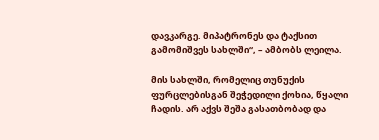დავკარგე. მიპატრონეს და ტაქსით გამომიშვეს სახლში“, – ამბობს ლეილა.

მის სახლში, რომელიც თუნუქის ფურცლებისგან შეჭედილი ქოხია, წყალი ჩადის. არ აქვს შეშა გასათბობად და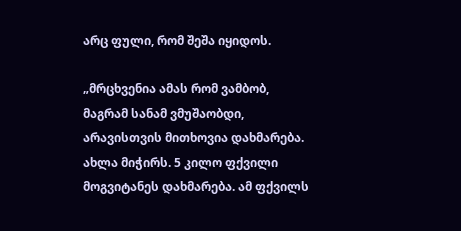არც ფული, რომ შეშა იყიდოს.

„მრცხვენია ამას რომ ვამბობ, მაგრამ სანამ ვმუშაობდი, არავისთვის მითხოვია დახმარება. ახლა მიჭირს. 5 კილო ფქვილი მოგვიტანეს დახმარება. ამ ფქვილს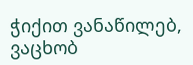ჭიქით ვანაწილებ, ვაცხობ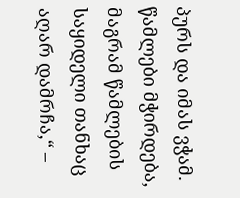პურს და იმას ვჭამ. წამლები მჭირდება, მაგრამ წამლების საყიდელი თანხაც აღარ დამრჩა,“ –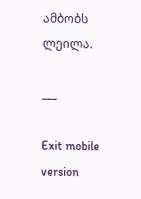ამბობს ლეილა.

___

Exit mobile version